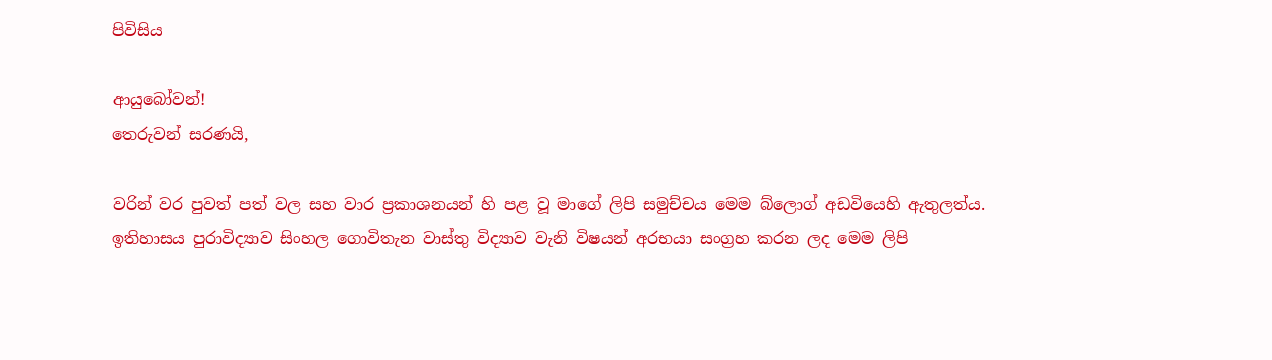පිවිසිය

ආයුබෝවන්!
තෙරුවන් සරණයි,

වරින් වර පුවත් පත් වල සහ වාර ප්‍රකාශනයන් හි පළ වූ මාගේ ලිපි සමුච්චය මෙම බ්ලොග් අඩවියෙහි ඇතුලත්ය. ඉතිහාසය පුරාවිද්‍යාව සිංහල ගොවිතැන වාස්තු විද්‍යාව වැනි විෂයන් අරභයා සංග්‍රහ කරන ලද මෙම ලිපි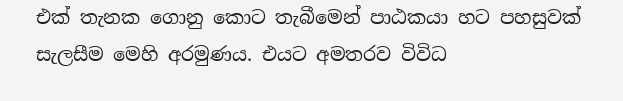එක් තැනක ගොනු කොට තැබීමෙන් පාඨකයා හට පහසුවක් සැලසීම මෙහි අරමුණය. එයට අමතරව විවිධ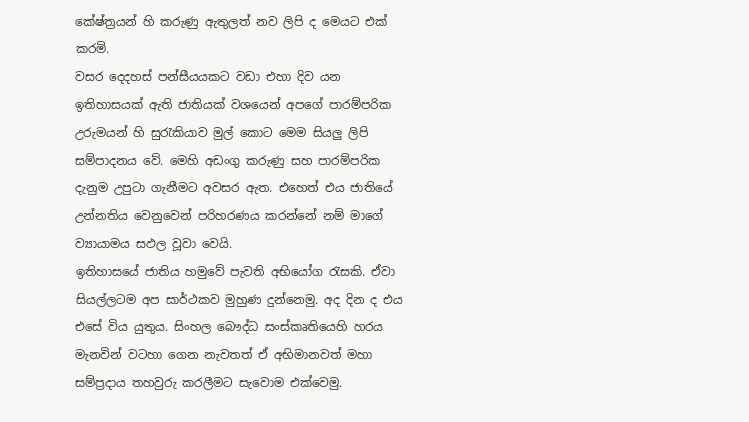කේෂ්ත්‍රයන් හි කරුණු ඇතුලත් නව ලිපි ද මෙයට එක් කරමි.
වසර දෙදහස් පන්සීයයකට වඩා එහා දිව යන ඉතිහාසයක් ඇති ජාතියක් වශයෙන් අපගේ පාරම්පරික උරුමයන් හි සුරැකියාව මුල් කොට මෙම සියලු ලිපි සම්පාදනය වේ. මෙහි අඩංගු කරුණු සහ පාරම්පරික දැනුම උපුටා ගැනීමට අවසර ඇත. එහෙත් එය ජාතියේ උන්නතිය වෙනුවෙන් පරිහරණය කරන්නේ නම් මාගේ ව්‍යායාමය සඵල වූවා වෙයි.
ඉතිහාසයේ ජාතිය හමුවේ පැවති අභියෝග රැසකි. ඒවා සියල්ලටම අප සාර්ථකව මුහුණ දුන්නෙමු. අද දින ද එය එසේ විය යුතුය. සිංහල බෞද්ධ සංස්කෘතියෙහි හරය මැනවින් වටහා ගෙන නැවතත් ඒ අභිමානවත් මහා සම්ප්‍රදාය තහවුරු කරලීමට සැවොම ‍එක්වෙමු.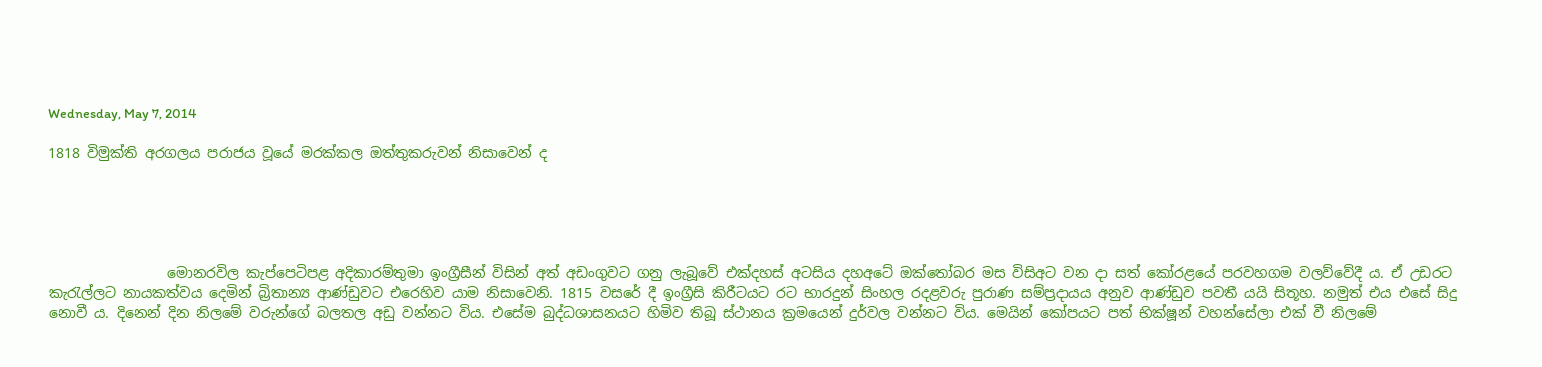Wednesday, May 7, 2014

1818 විමුක්ති අරගලය පරාජය වූයේ මරක්කල ඔත්තුකරුවන් නිසාවෙන් ද





                 මොනරවිල කැප්පෙටිපළ අදිකාරම්තුමා ඉංග්‍රීසීන් විසින් අත් අඩංගුවට ගනු ලැබූවේ එක්දහස් අටසිය දහඅටේ ඔක්තෝබර මස විසිඅට වන දා සත් කෝරළයේ පරවහගම වලව්වේදී ය. ඒ උඩරට කැරැල්ලට නායකත්වය දෙමින් බ්‍රිතාන්‍ය ආණ්ඩුවට එරෙහිව යාම නිසාවෙනි. 1815 වසරේ දී ඉංග්‍රීසි කිරීටයට රට භාරදුන් සිංහල රදළවරු පුරාණ සම්ප්‍රදායය අනුව ආණ්ඩුව පවතී යයි සිතූහ. නමුත් එය එසේ සිදු නොවී ය. දිනෙන් දින නිලමේ වරුන්ගේ බලතල අඩු වන්නට විය. එසේම බුද්ධශාසනයට හිමිව තිබූ ස්ථානය ක්‍රමයෙන් දුර්වල වන්නට විය. මෙයින් කෝපයට පත් භික්ෂූන් වහන්සේලා එක් වී නිලමේ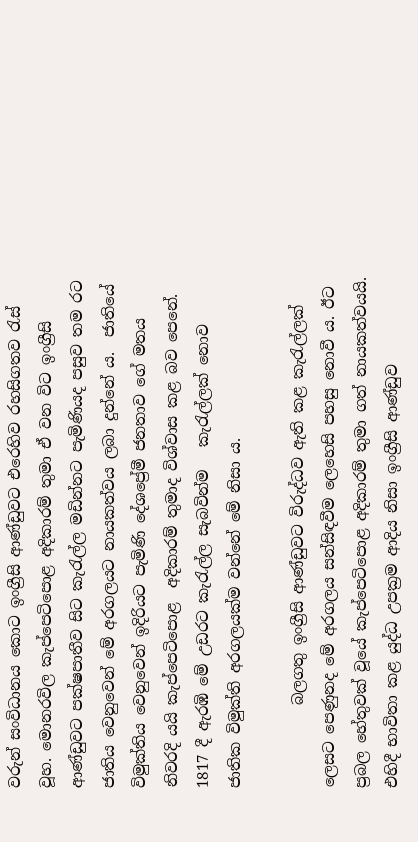වරුන් සංවිධානය කොට ඉංග්‍රීසි ආණ්ඩුවට එරෙහිව රහසිගතව රැස් වූහ. මොනරවිල කැප්පෙටිපොළ අදිකාරම් තුමා ඒ වන විට ඉංග්‍රීසි ආණ්ඩුවට පක්ෂපාතීව සිට කැරැල්ල මඩින්නට පැමිණියද පසුව තම රට ජාතිය වෙනුවෙන් මේ අරගලයට නායකත්වය ලබා දුන්නේ ය.  ජාතියේ විමුක්තිය වෙනුවෙන් ඉදිරියට පැමිණි දේශප්‍රේමී ජනතාව ගේ මතය නිවරදි යයි කැප්පෙටිපොළ  අදිකාරම් තුමාද විශ්වාස කළ බව පෙනේ. 1817 දී ඇරඹි මේ උඩරට කැරැල්ල සැබවින්ම   කැරැල්ලක් නොව ජාතික විමුක්ති අරගලයක්ම වන්නේ මේ නිසා ය.

           බලගතු ඉංග්‍රීසි ආණ්ඩුවට විරුද්ධව ඇති කළ කැරැල්ලක් ලෙසට පෙණුනද මේ අරගලය සන්සිඳවීම ලෙහෙසි පහසු නොවී ය. ඊට ප්‍රබල හේතුවක් වූයේ කැප්පෙටිපොළ අදිකාරම් තුමා ගත් නායකත්වයයි. එහිදී භාවිතා කළ යුද්ධ උපක්‍රම ආදිය නිසා ඉංග්‍රීසි ආණ්ඩුව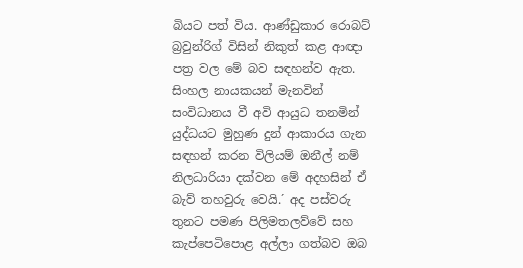බියට පත් විය. ආණ්ඩුකාර රොබට් බ්‍රවුන්රිග් විසින් නිකුත් කළ ආඥා පත්‍ර වල මේ බව සඳහන්ව ඇත. සිංහල නායකයන් මැනවින් සංවිධානය වී අවි ආයුධ තනමින් යුද්ධයට මුහුණ දුන් ආකාරය ගැන සඳහන් කරන විලියම් ඔනීල් නම් නිලධාරියා දක්වන මේ අදහසින් ඒ බැව් තහවුරු වෙයි.´ අද පස්වරු තුනට පමණ පිලිමතලව්වේ සහ කැප්පෙටිපොළ අල්ලා ගත්බව ඔබ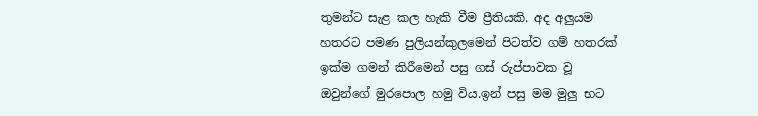තුමන්ට සැළ කල හැකි වීම ප්‍රීතියකි. අද අලුයම හතරට පමණ පුලියන්කුලමෙන් පිටත්ව ගම් හතරක් ඉක්ම ගමන් කිරීමෙන් පසු ගස් රුප්පාවක වූ ඔවුන්ගේ මුරපොල හමු විය.ඉන් පසු මම මුලු භට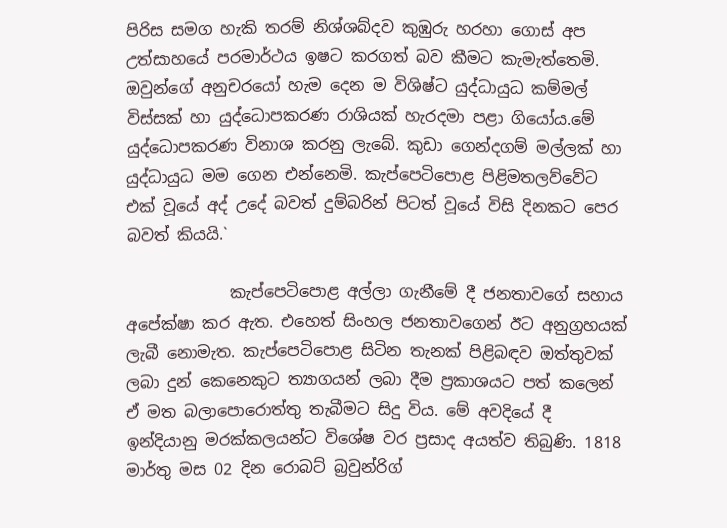පිරිස සමග හැකි තරම් නිශ්ශබ්දව කුඹුරු හරහා ගොස් අප උත්සාහයේ පරමාර්ථය ඉෂට කරගත් බව කීමට කැමැත්තෙමි. ඔවුන්ගේ අනුචරයෝ හැම දෙන ම විශිෂ්ට යුද්ධායුධ කම්මල් විස්සක් හා යුද්ධොපකරණ රාශියක් හැරදමා පළා ගියෝය.මේ යුද්ධොපකරණ විනාශ කරනු ලැබේ. කුඩා ගෙන්දගම් මල්ලක් හා යුද්ධායුධ මම ගෙන එන්නෙමි. කැප්පෙටිපොළ පිළිමතලව්වේට එක් වූයේ අද් උදේ බවත් දුම්බරින් පිටත් වූයේ විසි දිනකට පෙර බවත් කියයි.`

             කැප්පෙටිපොළ අල්ලා ගැනීමේ දී ජනතාවගේ සහාය අපේක්ෂා කර ඇත. එහෙත් සිංහල ජනතාවගෙන් ඊට අනුග්‍රහයක් ලැබී නොමැත. කැප්පෙටිපොළ සිටින තැනක් පිළිබඳව ඔත්තුවක් ලබා දුන් කෙනෙකුට ත්‍යාගයන් ලබා දීම ප්‍රකාශයට පත් කලෙන් ඒ මත බලාපොරොත්තු තැබීමට සිදු විය. මේ අවදියේ දී ඉන්දියානු මරක්කලයන්ට විශේෂ වර ප්‍රසාද අයත්ව තිබුණි. 1818 මාර්තු මස 02 දින රොබට් බ්‍රවුන්රිග්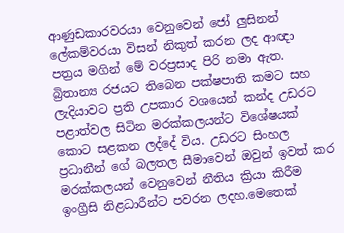ආණුඩකාරවරයා වෙනුවෙන් ජෝ ලුසිනන් ලේකම්වරයා විසන් නිකුත් කරන ලද ආඥා පත්‍රය මගින් මේ වරප්‍රසාද පිරි නමා ඇත. බ්‍රිතාන්‍ය රජයට තිබෙන පක්ෂපාති කමට සහ ලැදියාවට ප්‍රති උපකාර වශයෙන් කන්ද උඩරට පළාත්වල සිටින මරක්කලයන්ට විශේෂයක් කොට සළකන ලද්දේ විය. උඩරට සිංහල ප්‍රධානීන් ගේ බලතල සීමාවෙන් ඔවුන් ඉවත් කර  මරක්කලයන් වෙනුවෙන් නීතිය ක්‍රියා කිරීම ඉංග්‍රීසි නිළධාරීන්ට පවරන ලදහ.මෙතෙක්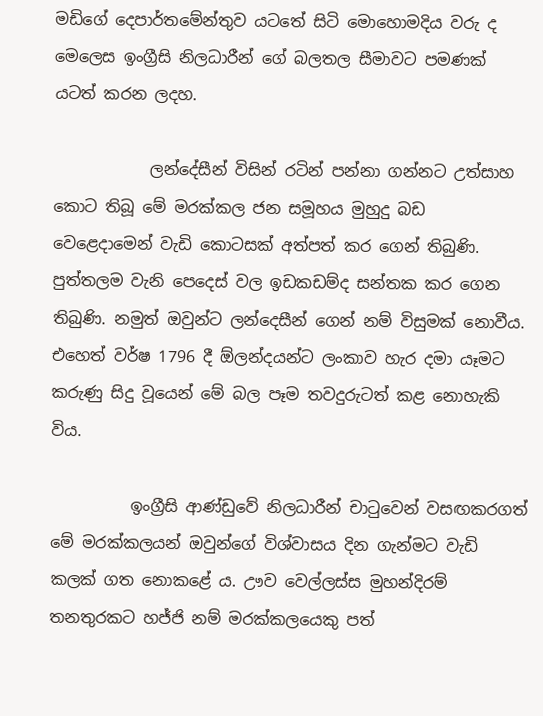මඩිගේ දෙපාර්තමේන්තුව යටතේ සිටි මොහොමදිය වරු ද මෙලෙස ඉංග්‍රීසි නිලධාරීන් ගේ බලතල සීමාවට පමණක් යටත් කරන ලදහ.

            ලන්දේසීන් විසින් රටින් පන්නා ගන්නට උත්සාහ කොට තිබූ මේ මරක්කල ජන සමූහය මුහුදු බඩ වෙළෙදාමෙන් වැඩි කොටසක් අත්පත් කර ගෙන් තිබුණි. පුත්තලම වැනි පෙදෙස් වල ඉඩකඩම්ද සන්තක කර ගෙන තිබුණි. නමුත් ඔවුන්ට ලන්දෙසීන් ගෙන් නම් විසුමක් නොවීය. එහෙත් වර්ෂ 1796 දී ඕලන්දයන්ට ලංකාව හැර දමා යෑමට කරුණු සිදු වූයෙන් මේ බල පෑම තවදුරුටත් කළ නොහැකි විය.

          ඉංග්‍රීසි ආණ්ඩුවේ නිලධාරීන් චාටුවෙන් වසඟකරගත් මේ මරක්කලයන් ඔවුන්ගේ විශ්වාසය දින ගැන්මට වැඩි කලක් ගත නොකළේ ය. ඌව වෙල්ලස්ස මුහන්දිරම් තනතුරකට හජ්ජි නම් මරක්කලයෙකු පත්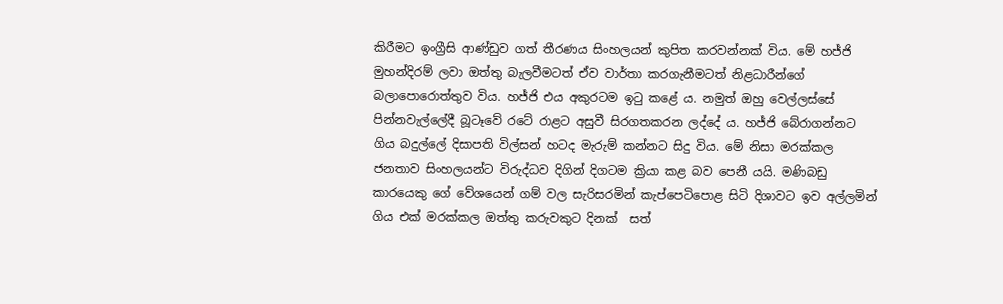කිරීමට ඉංග්‍රීසි ආණ්ඩුව ගත් තීරණය සිංහලයන් කුපිත කරවන්නක් විය. මේ හජ්ජි මුහන්දිරම් ලවා ඔත්තු බැලවීමටත් ඒව වාර්තා කරගැනීමටත් නිළධාරීන්ගේ බලාපොරොත්තුව විය. හජ්ජි එය අකුරටම ඉටු කළේ ය. නමුත් ඔහු වෙල්ලස්සේ පින්නවැල්ලේදී බූටෑවේ රටේ රාළට අසුවී සිරගතකරන ලද්දේ ය. හජ්ජි බේරාගන්නට ගිය බදුල්ලේ දිසාපති විල්සන් හටද මැරුම් කන්නට සිදු විය. මේ නිසා මරක්කල ජනතාව සිංහලයන්ට විරුද්ධව දිගින් දිගටම ක්‍රියා කළ බව පෙනී යයි. මණිබඩු කාරයෙකු ගේ වේශයෙන් ගම් වල සැරිසරමින් කැප්පෙටිපොළ සිටි දිශාවට ඉව අල්ලමින් ගිය එක් මරක්කල ඔත්තු කරුවකුට දිනක්  සත්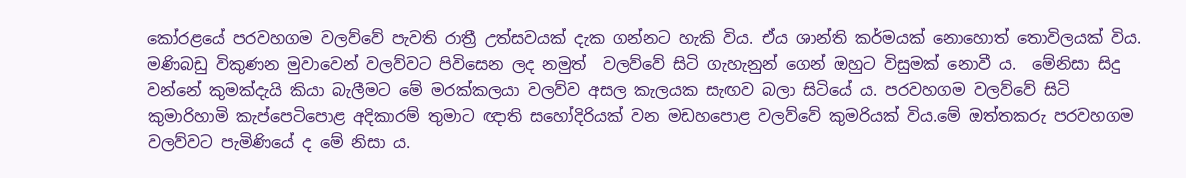කෝරළයේ පරවහගම වලව්වේ පැවති රාත්‍රී උත්සවයක් දැක ගන්නට හැකි විය. ඒය ශාන්ති කර්මයක් නොහොත් තොවිලයක් විය. මණිබඩු විකුණන මුවාවෙන් වලව්වට පිවිසෙන ලද නමුත්  වලව්වේ සිටි ගැහැනුන් ගෙන් ඔහුට විසුමක් නොවී ය.  මේනිසා සිදු වන්නේ කුමක්දැයි කියා බැලීමට මේ මරක්කලයා වලව්ව අසල කැලයක සැඟව බලා සිටියේ ය. පරවහගම වලව්වේ සිටි කුමාරිහාමි කැප්පෙටිපොළ අදිකාරම් තුමාට ඥාති සහෝදිරියක් වන මඩහපොළ වලව්වේ කුමරියක් විය.මේ ඔත්තකරු පරවහගම වලව්වට පැමිණියේ ද මේ නිසා ය.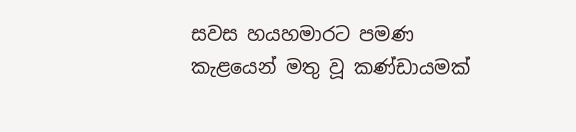සවස හයහමාරට පමණ කැළයෙන් මතු වූ කණ්ඩායමක්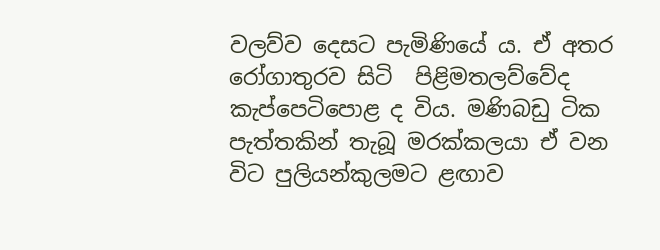වලව්ව දෙසට පැමිණියේ ය. ඒ අතර රෝගාතුරව සිටි  පිළිමතලව්වේද කැප්පෙටිපොළ ද විය. මණිබඩු ටික පැත්තකින් තැබූ මරක්කලයා ඒ වන විට පුලියන්කුලමට ළඟාව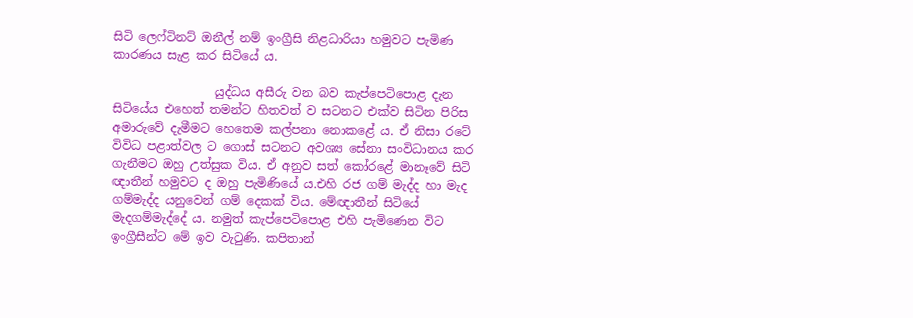සිටි ලෙෆ්ටිනට් ඔනීල් නම් ඉංග්‍රීසි නිළධාරියා හමුවට පැමිණ කාරණය සැළ කර සිටියේ ය.

                 යුද්ධය අසීරු වන බව කැප්පෙටිපොළ දැන සිටියේය එහෙත් තමන්ට හිතවත් ව සටනට එක්ව සිටින පිරිස අමාරුවේ දැමීමට හෙතෙම කල්පනා නොකළේ ය. ඒ නිසා රටේ විවිධ පළාත්වල ට ගොස් සටනට අවශ්‍ය සේනා සංවිධානය කර ගැනීමට ඔහු උත්සුක විය. ඒ අනුව සත් කෝරළේ මානෑවේ සිටි ඥාතීන් හමුවට ද ඔහු පැමිණියේ ය.එහි රජ ගම් මැද්ද හා මැද ගම්මැද්ද යනුවෙන් ගම් දෙකක් විය. මේඥාතීන් සිටියේ මැදගම්මැද්දේ ය. නමුත් කැප්පෙටිපොළ එහි පැමිණෙන විට ඉංග්‍රීසීන්ට මේ ඉව වැටුණි. කපිතාන්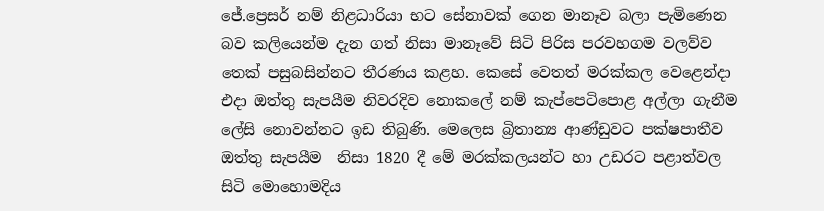ජේ.ප්‍රෙසර් නම් නිළධාරියා භට සේනාවක් ගෙන මානෑව බලා පැමිණෙන බව කලියෙන්ම දැන ගත් නිසා මානෑවේ සිටි පිරිස පරවහගම වලව්ව තෙක් පසුබසින්නට තීරණය කළහ. කෙසේ වෙතත් මරක්කල වෙළෙන්දා එදා ඔත්තු සැපයීම නිවරදිව නොකලේ නම් කැප්පෙටිපොළ අල්ලා ගැනීම ලේසි නොවන්නට ඉඩ තිබුණි. මෙලෙස බ්‍රිතාන්‍ය ආණ්ඩුවට පක්ෂපාතීව ඔත්තු සැපයීම  නිසා 1820 දී මේ මරක්කලයන්ට හා උඩරට පළාත්වල සිටි මොහොමදිය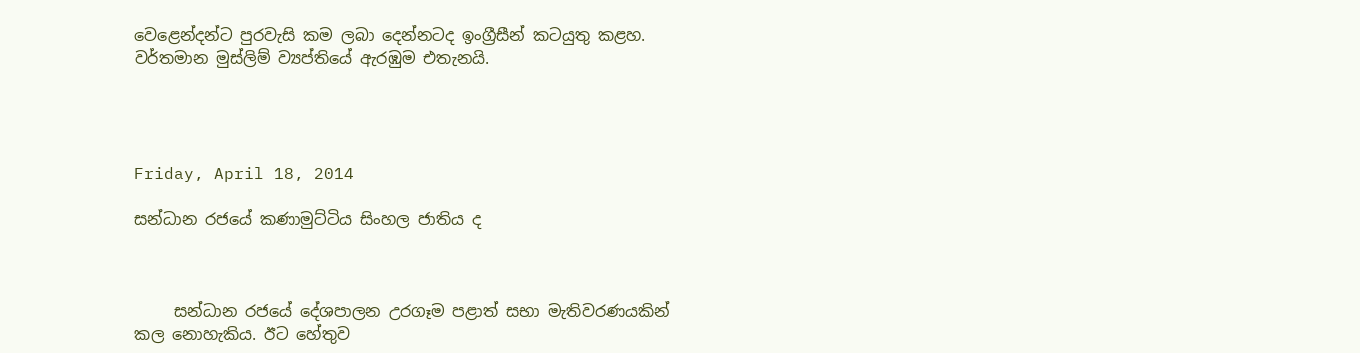වෙළෙන්දන්ට පුරවැසි කම ලබා දෙන්නටද ඉංග්‍රීසීන් කටයුතු කළහ. වර්තමාන මුස්ලිම් ව්‍යප්තියේ ඇරඹුම එතැනයි.




Friday, April 18, 2014

සන්ධාන රජයේ කණාමුට්ටිය සිංහල ජාතිය ද



     සන්ධාන රජයේ දේශපාලන උරගෑම පළාත් සභා මැතිවරණයකින් කල නොහැකිය. ඊට හේතුව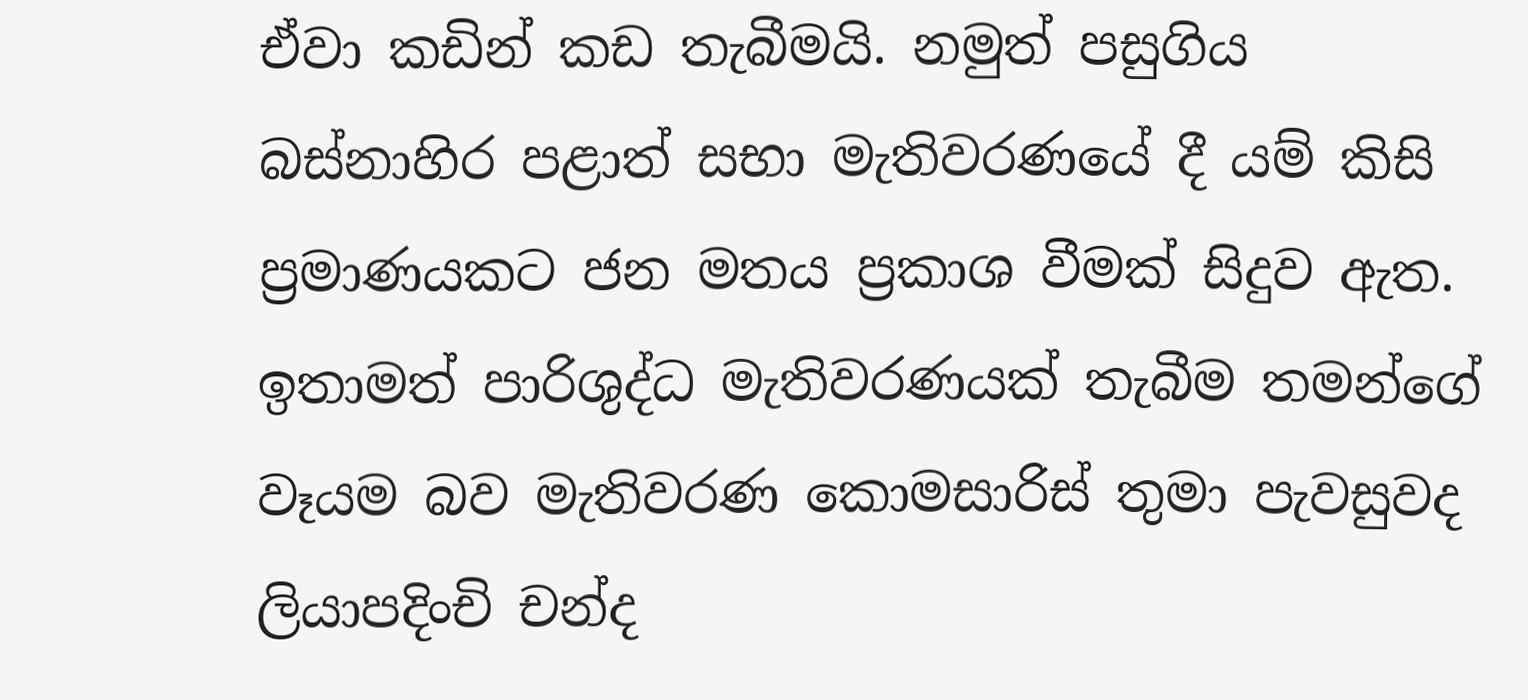ඒවා කඩින් කඩ තැබීමයි. නමුත් පසුගිය බස්නාහිර පළාත් සභා මැතිවරණයේ දී යම් කිසි ප්‍රමාණයකට ජන මතය ප්‍රකාශ වීමක් සිදුව ඇත. ඉතාමත් පාරිශුද්ධ මැතිවරණයක් තැබීම තමන්ගේ වෑයම බව මැතිවරණ කොමසාරිස් තුමා පැවසුවද ලියාපදිංචි චන්ද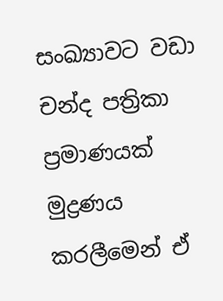සංඛ්‍යාවට වඩා චන්ද පත්‍රිකා ප්‍රමාණයක් මුද්‍රණය කරලීමෙන් ඒ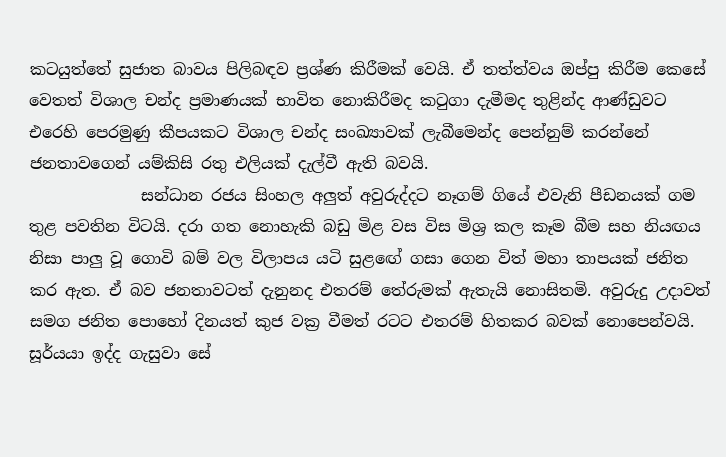කටයුත්තේ සුජාත බාවය පිලිබඳව ප්‍රශ්ණ කිරීමක් වෙයි. ඒ තත්ත්වය ඔප්පු කිරීම කෙසේ වෙතත් විශාල චන්ද ප්‍රමාණයක් භාවිත නොකිරීමද කටුගා දැමීමද තුළින්ද ආණ්ඩුවට එරෙහි පෙරමුණු කීපයකට විශාල චන්ද සංඛ්‍යාවක් ලැබීමෙන්ද පෙන්නුම් කරන්නේ ජනතාවගෙන් යම්කිසි රතු එලියක් දැල්වී ඇති බවයි.
              සන්ධාන රජය සිංහල අලුත් අවුරුද්දට නෑගම් ගියේ එවැනි පීඩනයක් ගම තුළ පවතින විටයි. දරා ගත නොහැකි බඩු මිළ වස විස මිශ්‍ර කල කෑම බීම සහ නියඟය නිසා පාලු වූ ගොවි බම් වල විලාපය යටි සුළඟේ ගසා ගෙන විත් මහා තාපයක් ජනිත කර ඇත. ඒ බව ජනතාවටත් දැනුනද එතරම් තේරුමක් ඇතැයි නොසිතමි. අවුරුදු උදාවත් සමග ජනිත පොහෝ දිනයත් කුජ වක්‍ර වීමත් රටට එතරම් හිතකර බවක් නොපෙන්වයි. සූර්යයා ඉද්ද ගැසුවා සේ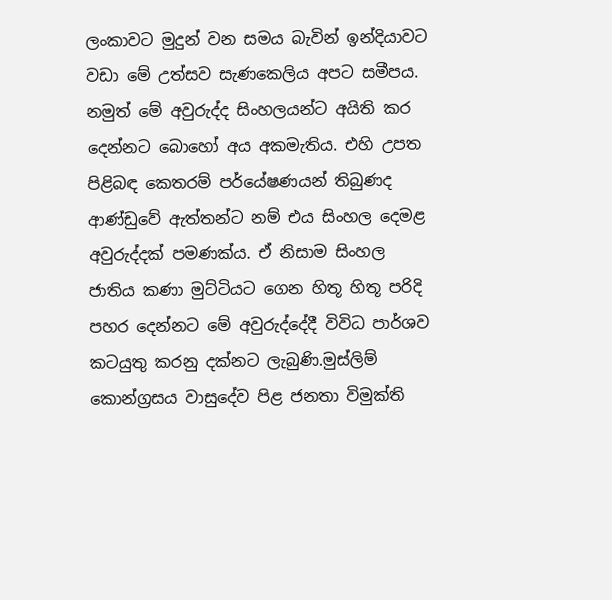ලංකාවට මුදුන් වන සමය බැවින් ඉන්දියාවට වඩා මේ උත්සව සැණකෙලිය අපට සමීපය. නමුත් මේ අවුරුද්ද සිංහලයන්ට අයිති කර දෙන්නට බොහෝ අය අකමැතිය. එහි උපත පිළිබඳ කෙතරම් පර්යේෂණයන් තිබුණද ආණ්ඩුවේ ඇත්තන්ට නම් එය සිංහල දෙමළ අවුරුද්දක් පමණක්ය. ඒ නිසාම සිංහල ජාතිය කණා මුට්ටියට ගෙන හිතූ හිතූ පරිදි පහර දෙන්නට මේ අවුරුද්දේදී විවිධ පාර්ශව කටයුතු කරනු දක්නට ලැබුණි.මුස්ලිම් කොන්ග්‍රසය වාසුදේව පිළ ජනතා විමුක්ති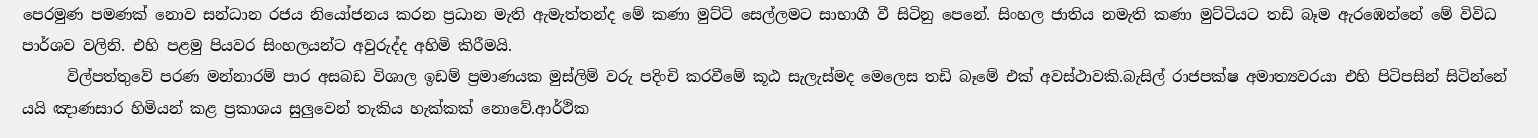පෙරමුණ පමණක් නොව සන්ධාන රජය නියෝජනය කරන ප්‍රධාන මැති ඇමැත්තන්ද මේ කණා මුට්ටි සෙල්ලමට සාභාගී වී සිටිනු පෙනේ. සිංහල ජාතිය නමැති කණා මුට්ටියට තඩි බෑම ඇරඹෙන්නේ මේ විවිධ පාර්ශව වලිනි. එහි පළමු පියවර සිංහලයන්ට අවුරුද්ද අහිමි කිරීමයි.
      විල්පත්තුවේ පරණ මන්නාරම් පාර අසබඩ විශාල ඉඩම් ප්‍රමාණයක මුස්ලිම් වරු පදිංචි කරවීමේ කූඨ සැලැස්මද මෙලෙස තඩි බෑමේ එක් අවස්ථාවකි.බැසිල් රාජපක්ෂ අමාත්‍යවරයා එහි පිටිපසින් සිටින්නේ යයි ඤාණසාර හිමියන් කළ ප්‍රකාශය සුලුවෙන් තැකිය හැක්කක් නොවේ.ආර්ථික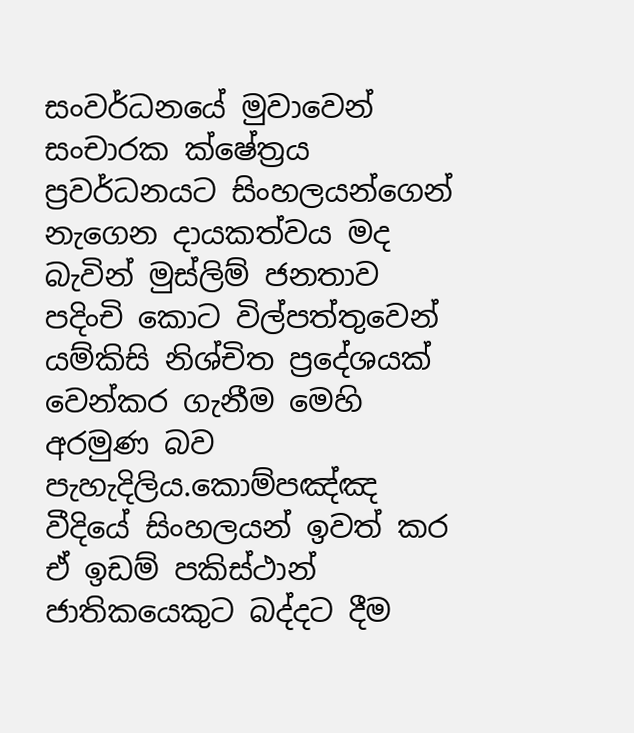සංවර්ධනයේ මුවාවෙන් සංචාරක ක්ෂේත්‍රය ප්‍රවර්ධනයට සිංහලයන්ගෙන් නැගෙන දායකත්වය මද බැවින් මුස්ලිම් ජනතාව පදිංචි කොට විල්පත්තුවෙන් යම්කිසි නිශ්චිත ප්‍රදේශයක් වෙන්කර ගැනීම මෙහි අරමුණ බව පැහැදිලිය.කොම්පඤ්ඤ වීදියේ සිංහලයන් ඉවත් කර ඒ ඉඩම් පකිස්ථාන් ජාතිකයෙකුට බද්දට දීම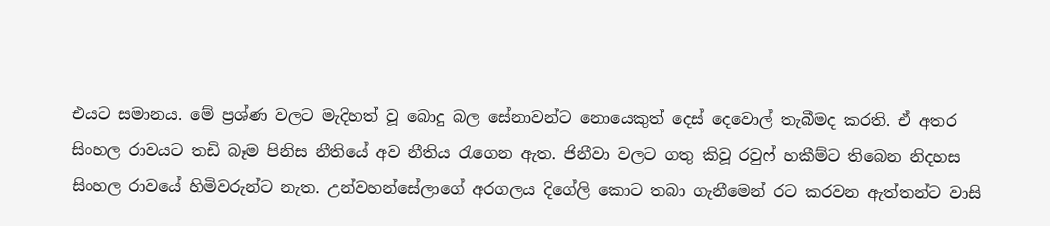එයට සමානය. මේ ප්‍රශ්ණ වලට මැදිහත් වූ බොදු බල සේනාවන්ට නොයෙකුත් දෙස් දෙවොල් තැබීමද කරති. ඒ අතර සිංහල රාවයට තඩි බෑම පිනිස නීතියේ අව නීතිය රැගෙන ඇත. ජිනීවා වලට ගතු කිවූ රවුෆ් හකීම්ට තිබෙන නිදහස සිංහල රාවයේ හිමිවරුන්ට නැත. උන්වහන්සේලාගේ අරගලය දිගේලි කොට තබා ගැනීමෙන් රට කරවන ඇත්තන්ට වාසි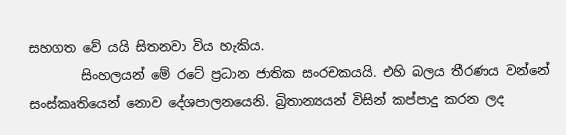සහගත වේ යයි සිතනවා විය හැකිය.
        සිංහලයන් මේ රටේ ප්‍රධාන ජාතික සංරචකයයි. එහි බලය තීරණය වන්නේ සංස්කෘතියෙන් නොව දේශපාලනයෙනි. බ්‍රිතාන්‍යයන් විසින් කප්පාදු කරන ලද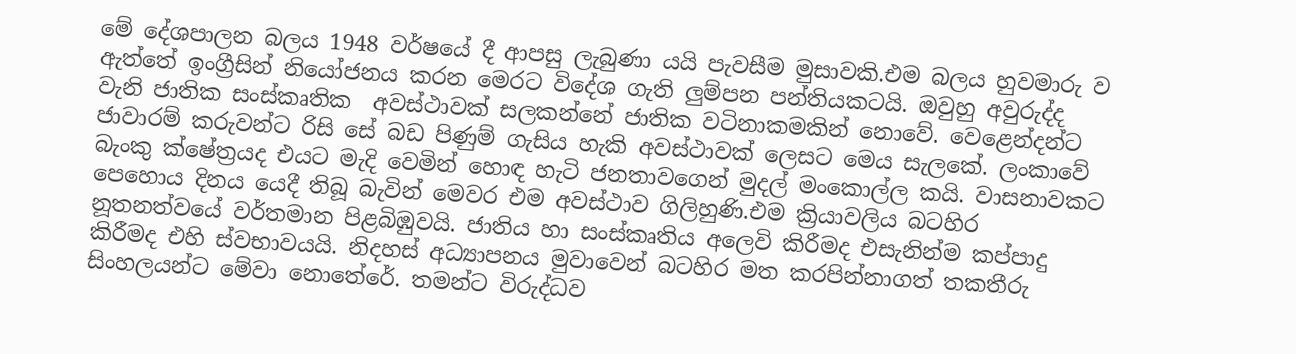මේ දේශපාලන බලය 1948 වර්ෂයේ දී ආපසු ලැබුණා යයි පැවසීම මුසාවකි.එම බලය හුවමාරු ව ඇත්තේ ඉංග්‍රීසින් නියෝජනය කරන මෙරට විදේශ ගැති ලුම්පන පන්තියකටයි. ඔවුහු අවුරුද්ද වැනි ජාතික සංස්කෘතික  අවස්ථාවක් සලකන්නේ ජාතික වටිනාකමකින් නොවේ. වෙළෙන්දන්ට ජාවාරම් කරුවන්ට රිසි සේ බඩ පිණුම් ගැසිය හැකි අවස්ථාවක් ලෙසට මෙය සැලකේ. ලංකාවේ බැංකු ක්ෂේත්‍රයද එයට මැදි වෙමින් හොඳ හැටි ජනතාවගෙන් මුදල් මංකොල්ල කයි. වාසනාවකට පෙහොය දිනය යෙදී තිබූ බැවින් මෙවර එම අවස්ථාව ගිලිහුණි.එම ක්‍රියාවලිය බටහිර නූතනත්වයේ වර්තමාන පිළබිඹුවයි. ජාතිය හා සංස්කෘතිය අලෙවි කිරීමද එසැනින්ම කප්පාදු කිරීමද එහි ස්වභාවයයි. නිදහස් අධ්‍යාපනය මුවාවෙන් බටහිර මත කරපින්නාගත් තකතීරු සිංහලයන්ට මේවා නොතේරේ. තමන්ට විරුද්ධව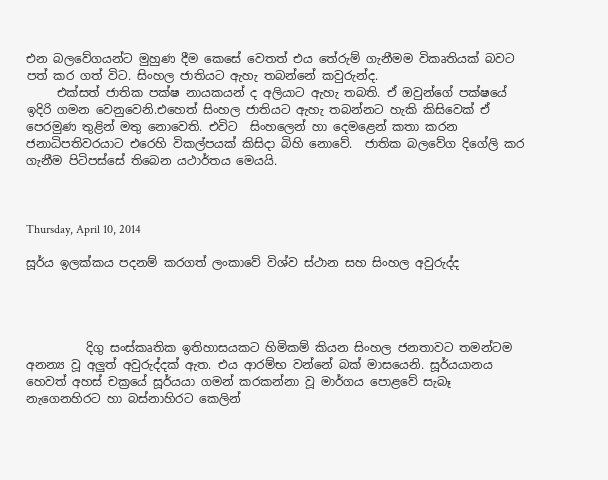එන බලවේගයන්ට මුහුණ දීම කෙසේ වෙතත් එය තේරුම් ගැනීමම විකෘතියක් බවට පත් කර ගත් විට. සිංහල ජාතියට ඇහැ තබන්නේ කවුරුන්ද.
     එක්සත් ජාතික පක්ෂ නායකයන් ද අලියාට ඇහැ තබති. ඒ ඔවුන්ගේ පක්ෂයේ ඉදිරි ගමන වෙනුවෙනි.එහෙත් සිංහල ජාතියට ඇහැ තබන්නට හැකි කිසිවෙක් ඒ පෙරමුණ තුළින් මතු නොවෙති. එවිට  සිංහලෙන් හා දෙමළෙන් කතා කරන ජනාධිපතිවරයාට එරෙහි විකල්පයක් කිසිදා බිහි නොවේ.  ජාතික බලවේග දිගේලි කර ගැනීම පිටිපස්සේ තිබෙන යථාර්තය මෙයයි.



Thursday, April 10, 2014

සූර්ය ඉලක්කය පදනම් කරගත් ලංකාවේ විශ්ව ස්ථාන සහ සිංහල අවුරුද්ද




          දිගු සංස්කෘතික ඉතිහාසයකට හිමිකම් කියන සිංහල ජනතාවට තමන්ටම අනන්‍ය වූ අලුත් අවුරුද්දක් ඇත. එය ආරම්භ වන්නේ බක් මාසයෙනි. සූර්යයානය හෙවත් අහස් චක්‍රයේ සූර්යයා ගමන් කරකන්නා වූ මාර්ගය පොළවේ සැබෑ නැගෙනහිරට හා බස්නාහිරට කෙලින්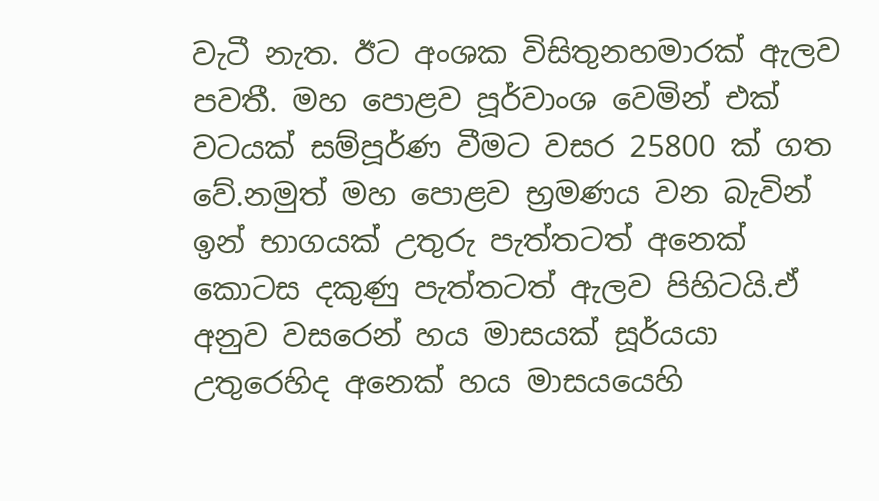වැටී නැත. ඊට අංශක විසිතුනහමාරක් ඇලව පවතී. මහ පොළව පූර්වාංශ වෙමින් එක් වටයක් සම්පූර්ණ වීමට වසර 25800 ක් ගත වේ.නමුත් මහ පොළව භ්‍රමණය වන බැවින් ඉන් භාගයක් උතුරු පැත්තටත් අනෙක් කොටස දකුණු පැත්තටත් ඇලව පිහිටයි.ඒ අනුව වසරෙන් හය මාසයක් සූර්යයා උතුරෙහිද අනෙක් හය මාසයයෙහි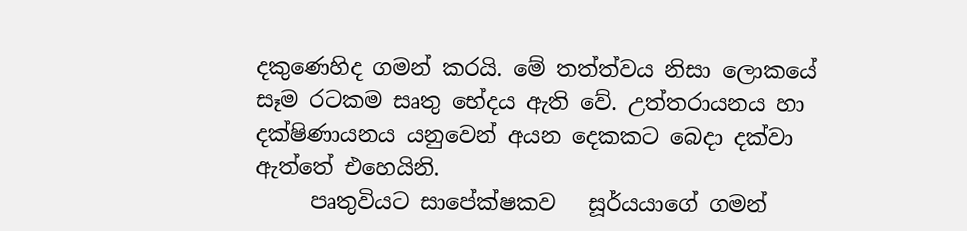දකුණෙහිද ගමන් කරයි. මේ තත්ත්වය නිසා ලොකයේ සෑම රටකම සෘතු භේදය ඇති වේ. උත්තරායනය හා දක්ෂිණායනය යනුවෙන් අයන දෙකකට බෙදා දක්වා ඇත්තේ එහෙයිනි.
     පෘතුවියට සාපේක්ෂකව   සූර්යයාගේ ගමන්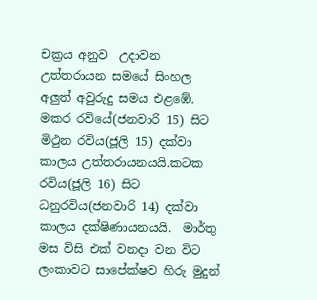චක්‍රය අනුව  උදාවන උත්තරායන සමයේ සිංහල අලුත් අවුරුදු සමය එළඹේ. මකර රවියේ(ජනවාරි 15) සිට මිථුන රවිය(ජූලි 15) දක්වා කාලය උත්තරායනයයි.කටක රවිය(ජූලි 16) සිට ධනුරවිය(ජනවාරි 14) දක්වා කාලය දක්ෂිණායනයයි.  මාර්තු මස විසි එක් වනදා වන විට ලංකාවට සාපේක්ෂව හිරු මුදුන්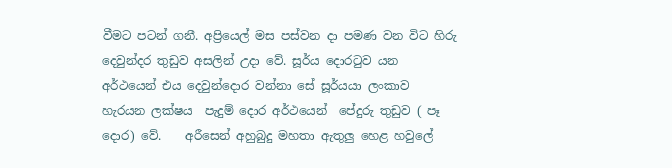වීමට පටන් ගනී. අප්‍රියෙල් මස පස්වන දා පමණ වන විට හිරු දෙවුන්දර තුඩුව අසලින් උදා වේ. සූර්ය දොරටුව යන අර්ථයෙන් එය දෙවුන්දොර වන්නා සේ සූර්යයා ලංකාව හැරයන ලක්ෂය  පැදුම් දොර අර්ථයෙන්  පේදුරු තුඩුව ( පෑ දොර) වේ.    අරීසෙන් අහුබුදු මහතා ඇතුලු හෙළ හවුලේ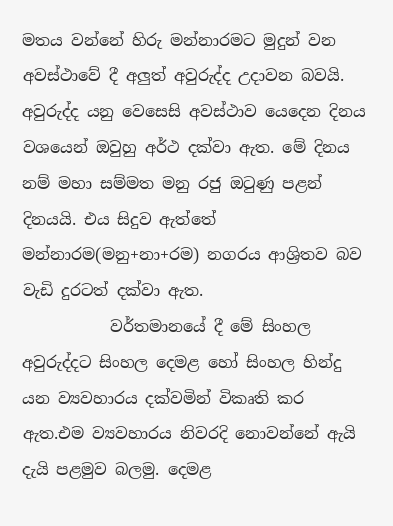මතය වන්නේ හිරු මන්නාරමට මුදුන් වන අවස්ථාවේ දී අලුත් අවුරුද්ද උදාවන බවයි. අවුරුද්ද යනු වෙසෙසි අවස්ථාව යෙදෙන දිනය වශයෙන් ඔවුහු අර්ථ දක්වා ඇත. මේ දිනය නම් මහා සම්මත මනු රජු ඔටුණු පළන් දිනයයි. එය සිදුව ඇත්තේ මන්නාරම(මනු+නා+රම) නගරය ආශ්‍රිතව බව වැඩි දුරටත් දක්වා ඇත.
           වර්තමානයේ දී මේ සිංහල අවුරුද්දට සිංහල දෙමළ හෝ සිංහල හින්දු යන ව්‍යවහාරය දක්වමින් විකෘති කර ඇත.එම ව්‍යවහාරය නිවරදි නොවන්නේ ඇයි දැයි පළමුව බලමු. දෙමළ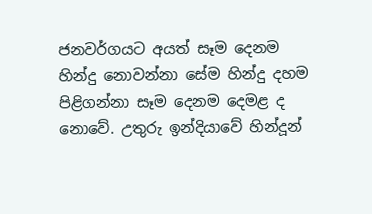ජනවර්ගයට අයත් සෑම දෙනම හින්දු නොවන්නා සේම හින්දු දහම පිළිගන්නා සෑම දෙනම දෙමළ ද නොවේ. උතුරු ඉන්දියාවේ හින්දූන්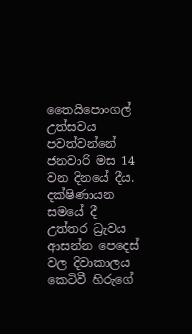තෛයිපොංගල් උත්සවය පවත්වන්නේ ජනවාරි මස 14 වන දිනයේ දීය.  දක්ෂිණායන සමයේ දී උත්තර ධ්‍රැවය ආසන්න පෙදෙස් වල දිවාකාලය කෙටිවී හිරුගේ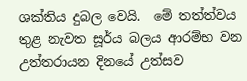ශක්තිය දුබල වෙයි.  මේ තත්ත්වය තුළ නැවත සූර්ය බලය ආරම්භ වන උත්තරායන දිනයේ උත්සව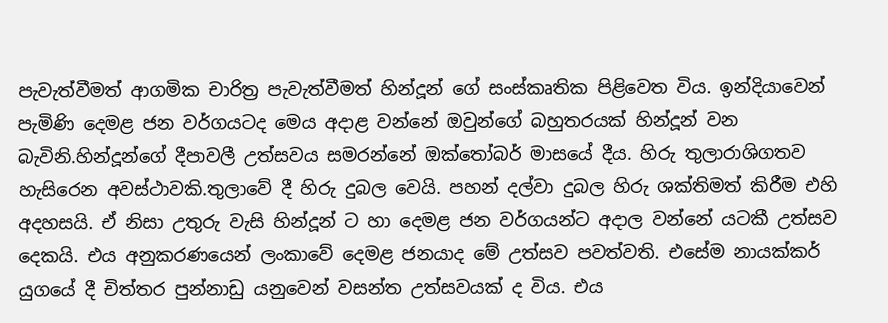පැවැත්වීමත් ආගමික චාරිත්‍ර පැවැත්වීමත් හින්දූන් ගේ සංස්කෘතික පිළිවෙත විය. ඉන්දියාවෙන් පැමිණි දෙමළ ජන වර්ගයටද මෙය අදාළ වන්නේ ඔවුන්ගේ බහුතරයක් හින්දූන් වන බැවිනි.හින්දූන්ගේ දීපාවලී උත්සවය සමරන්නේ ඔක්තෝබර් මාසයේ දීය. හිරු තුලාරාශිගතව හැසිරෙන අවස්ථාවකි.තුලාවේ දී හිරු දුබල වෙයි. පහන් දල්වා දුබල හිරු ශක්තිමත් කිරීම එහි අදහසයි. ඒ නිසා උතුරු වැසි හින්දූන් ට හා දෙමළ ජන වර්ගයන්ට අදාල වන්නේ යටකී උත්සව දෙකයි. එය අනුකරණයෙන් ලංකාවේ දෙමළ ජනයාද මේ උත්සව පවත්වති. එසේම නායක්කර් යුගයේ දී චිත්තර පුන්නාඩු යනුවෙන් වසන්ත උත්සවයක් ද විය. එය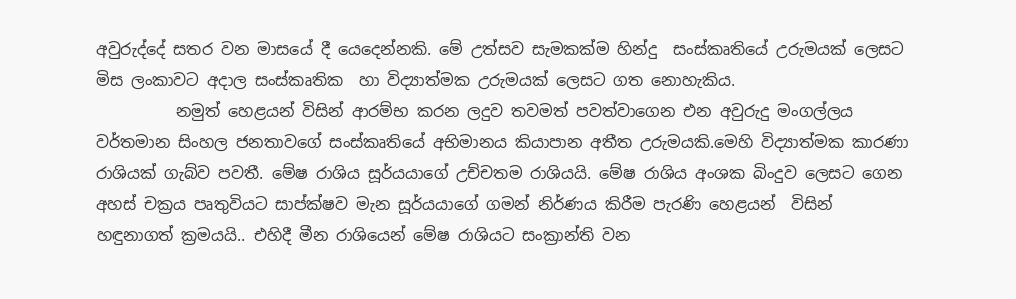අවුරුද්දේ සතර වන මාසයේ දී යෙදෙන්නකි. මේ උත්සව සැමකක්ම හින්දු  සංස්කෘතියේ උරුමයක් ලෙසට මිස ලංකාවට අදාල සංස්කෘතික  හා විද්‍යාත්මක උරුමයක් ලෙසට ගත නොහැකිය.
          නමුත් හෙළයන් විසින් ආරම්භ කරන ලදුව තවමත් පවත්වාගෙන එන අවුරුදු මංගල්ලය වර්තමාන සිංහල ජනතාවගේ සංස්කෘතියේ අභිමානය කියාපාන අතීත උරුමයකි.මෙහි විද්‍යාත්මක කාරණා රාශියක් ගැබ්ව පවතී. මේෂ රාශිය සූර්යයාගේ උච්චතම රාශියයි. මේෂ රාශිය අංශක බිංදුව ලෙසට ගෙන අහස් චක්‍රය පෘතුවියට සාප්ක්ෂව මැන සූර්යයාගේ ගමන් නිර්ණය කිරීම පැරණි හෙළයන්  විසින් හඳුනාගත් ක්‍රමයයි.. එහිදී මීන රාශියෙන් මේෂ රාශියට සංක්‍රාන්ති වන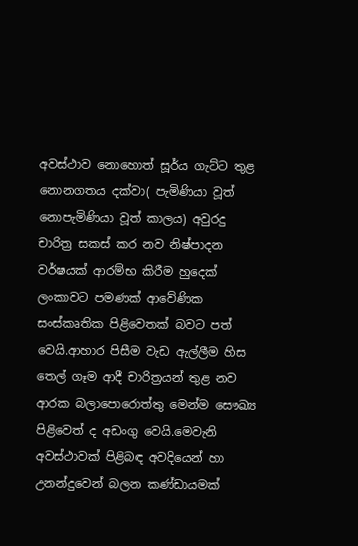අවස්ථාව නොහොත් සූර්ය ගැට්ට තුළ නොනගතය දක්වා( පැමිණියා වූත් නොපැමිණියා වූත් කාලය) අවුරදු චාරිත්‍ර සකස් කර නව නිෂ්පාදන වර්ෂයක් ආරම්භ කිරීම හුදෙක් ලංකාවට පමණක් ආවේණික සංස්කෘතික පිළිවෙතක් බවට පත් වෙයි.ආහාර පිසීම වැඩ ඇල්ලීම හිස තෙල් ගෑම ආදී චාරිත්‍රයන් තුළ නව ආරක බලාපොරොත්තු මෙන්ම සෞඛ්‍ය පිළිවෙත් ද අඩංගු වෙයි.මෙවැනි අවස්ථාවක් පිළිබඳ අවදියෙන් හා උනන්දුවෙන් බලන කණ්ඩායමක්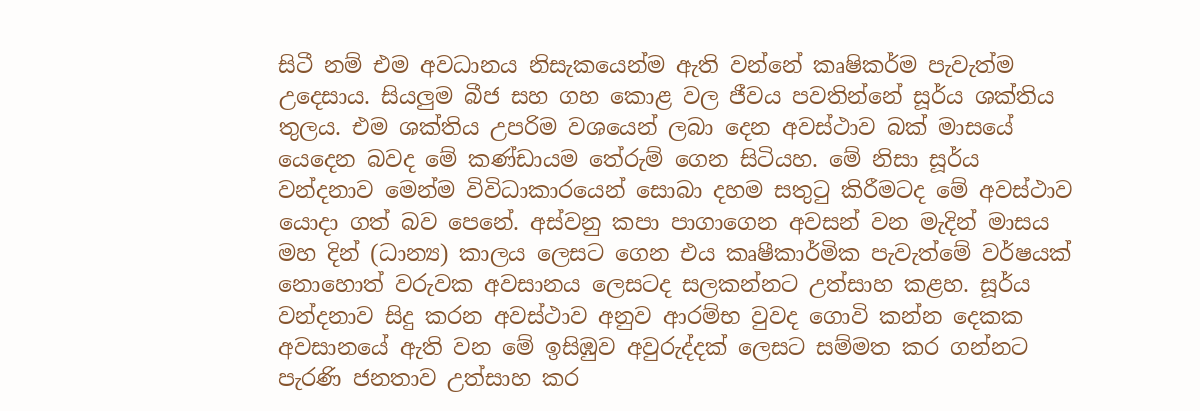සිටී නම් එම අවධානය නිසැකයෙන්ම ඇති වන්නේ කෘෂිකර්ම පැවැත්ම උදෙසාය. සියලුම බීජ සහ ගහ කොළ වල ජීවය පවතින්නේ සූර්ය ශක්තිය තුලය. එම ශක්තිය උපරිම වශයෙන් ලබා දෙන අවස්ථාව බක් මාසයේ යෙදෙන බවද මේ කණ්ඩායම තේරුම් ගෙන සිටියහ. මේ නිසා සූර්ය වන්දනාව මෙන්ම විවිධාකාරයෙන් සොබා දහම සතුටු කිරීමටද මේ අවස්ථාව යොදා ගත් බව පෙනේ. අස්වනු කපා පාගාගෙන අවසන් වන මැදින් මාසය මහ දින් (ධාන්‍ය) කාලය ලෙසට ගෙන එය කෘෂීකාර්මික පැවැත්මේ වර්ෂයක් නොහොත් වරුවක අවසානය ලෙසටද සලකන්නට උත්සාහ කළහ. සූර්ය වන්දනාව සිදු කරන අවස්ථාව අනුව ආරම්භ වුවද ගොවි කන්න දෙකක අවසානයේ ඇති වන මේ ඉසිඹුව අවුරුද්දක් ලෙසට සම්මත කර ගන්නට පැරණි ජනතාව උත්සාහ කර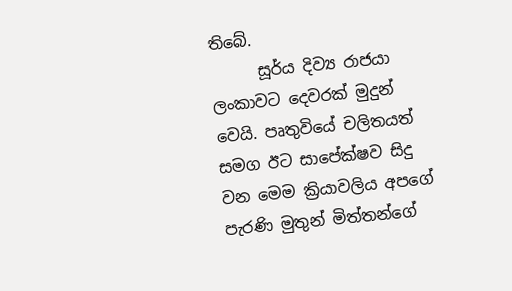තිබේ.
      සූර්ය දිව්‍ය රාජයා ලංකාවට දෙවරක් මුදුන් වෙයි. පෘතුවියේ චලිතයත් සමග ඊට සාපේක්ෂව සිදු වන මෙම ක්‍රියාවලිය අපගේ පැරණි මුතුන් මිත්තන්ගේ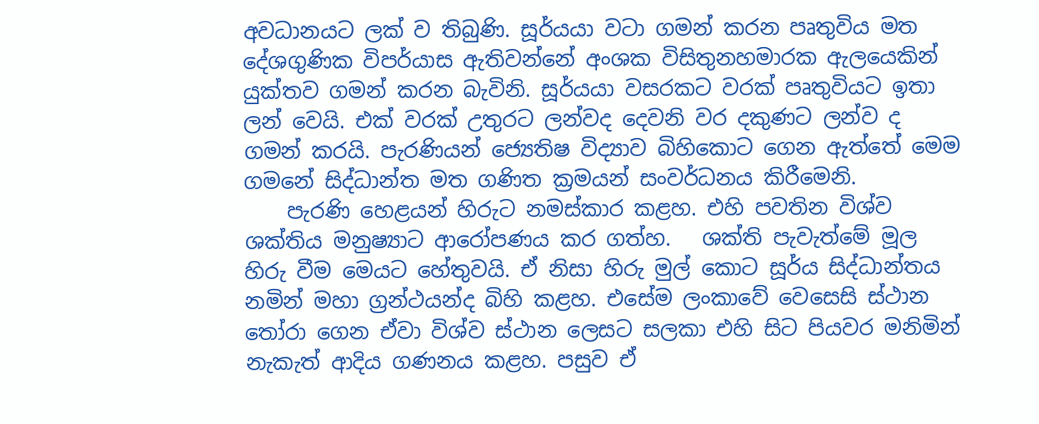අවධානයට ලක් ව තිබුණි. සූර්යයා වටා ගමන් කරන පෘතුවිය මත දේශගුණික විපර්යාස ඇතිවන්නේ අංශක විසිතුනහමාරක ඇලයෙකින් යුක්තව ගමන් කරන බැවිනි. සූර්යයා වසරකට වරක් පෘතුවියට ඉතා ලන් වෙයි. එක් වරක් උතුරට ලන්වද දෙවනි වර දකුණට ලන්ව ද ගමන් කරයි. පැරණියන් ජ්‍යෙතිෂ විද්‍යාව බිහිකොට ගෙන ඇත්තේ මෙම ගමනේ සිද්ධාන්ත මත ගණිත ක්‍රමයන් සංවර්ධනය කිරීමෙනි.
    පැරණි හෙළයන් හිරුට නමස්කාර කළහ. එහි පවතින විශ්ව ශක්තිය මනුෂ්‍යාට ආරෝපණය කර ගත්හ.   ශක්ති පැවැත්මේ මූල හිරු වීම මෙයට හේතුවයි. ඒ නිසා හිරු මුල් කොට සූර්ය සිද්ධාන්තය නමින් මහා ග්‍රන්ථයන්ද බිහි කළහ. එසේම ලංකාවේ වෙසෙසි ස්ථාන තෝරා ගෙන ඒවා විශ්ව ස්ථාන ලෙසට සලකා එහි සිට පියවර මනිමින් නැකැත් ආදිය ගණනය කළහ. පසුව ඒ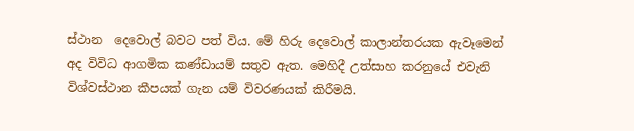ස්ථාන  දෙවොල් බවට පත් විය. මේ හිරු දෙවොල් කාලාන්තරයක ඇවෑමෙන් අද විවිධ ආගමික කණ්ඩායම් සතුව ඇත. මෙහිදී උත්සාහ කරනුයේ එවැනි විශ්වස්ථාන කීපයක් ගැන යම් විවරණයක් කිරීමයි.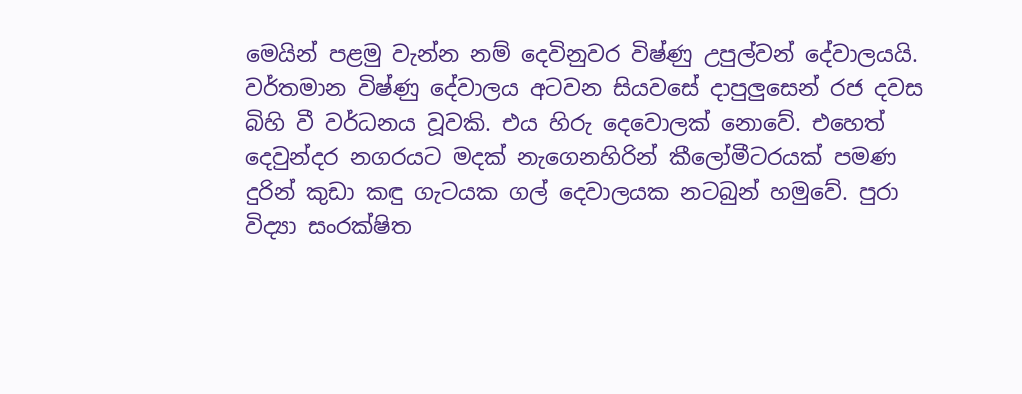මෙයින් පළමු වැන්න නම් දෙවිනුවර විෂ්ණු උපුල්වන් දේවාලයයි. වර්තමාන විෂ්ණු දේවාලය අටවන සියවසේ දාපුලුසෙන් රජ දවස බිහි වී වර්ධනය වූවකි. එය හිරු දෙවොලක් නොවේ. එහෙත් දෙවුන්දර නගරයට මදක් නැගෙනහිරින් කීලෝමීටරයක් පමණ දුරින් කුඩා කඳු ගැටයක ගල් දෙවාලයක නටබුන් හමුවේ. පුරා විද්‍යා සංරක්ෂිත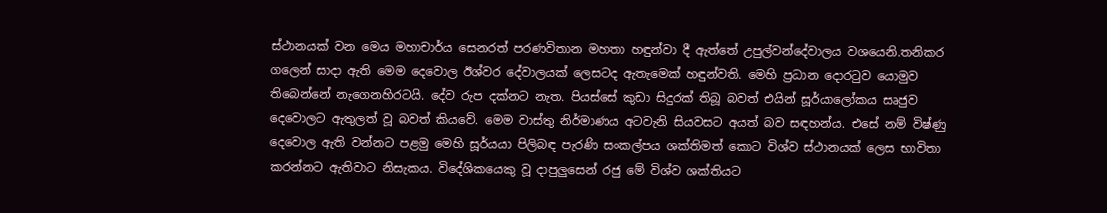ස්ථානයක් වන මෙය මහාචාර්ය සෙනරත් පරණවිතාන මහතා හඳුන්වා දී ඇත්තේ උපුල්වන්දේවාලය වශයෙනි.තනිකර ගලෙන් සාදා ඇති මෙම දෙවොල ඊශ්වර දේවාලයක් ලෙසටද ඇතැමෙක් හඳුන්වති. මෙහි ප්‍රධාන දොරටුව යොමුව තිබෙන්නේ නැගෙනහිරටයි. දේව රුප දක්නට නැත. පියස්සේ කුඩා සිදුරක් තිබූ බවත් එයින් සූර්යාලෝකය සෘජුව දෙවොලට ඇතුලත් වූ බවත් කියවේ. මෙම වාස්තු නිර්මාණය අටවැනි සියවසට අයත් බව සඳහන්ය. එසේ නම් විෂ්ණු දෙවොල ඇති වන්නට පළමු මෙහි සූර්යයා පිලිබඳ පැරණි සංකල්පය ශක්තිමත් කොට විශ්ව ස්ථානයක් ලෙස භාවිතා කරන්නට ඇතිවාට නිසැකය. විදේශිකයෙකු වූ දාපුලුසෙන් රජු මේ විශ්ව ශක්තියට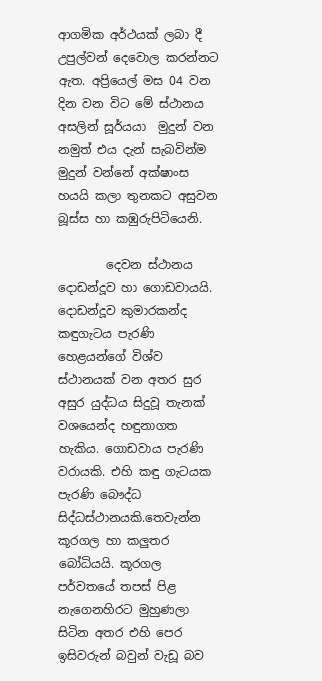ආගමික අර්ථයක් ලබා දී උපුල්වන් දෙවොල කරන්නට ඇත. අප්‍රියෙල් මස 04 වන දින වන විට මේ ස්ථානය අසලින් සූර්යයා  මුදුන් වන නමුත් එය දැන් සැබවින්ම මුදුන් වන්නේ අක්ෂාංස හයයි කලා තුනකට අසුවන බූස්ස හා කඹුරුපිටියෙනි.

        දෙවන ස්ථානය දොඩන්දූව හා ගොඩවායයි. දොඩන්දූව කුමාරකන්ද කඳුගැටය පැරණි හෙළයන්ගේ විශ්ව ස්ථානයක් වන අතර සුර අසුර යුද්ධය සිදුවූ තැනක් වශයෙන්ද හඳුනාගත හැකිය. ගොඩවාය පැරණි වරායකි. එහි කඳු ගැටයක පැරණි බෞද්ධ සිද්ධස්ථානයකි.තෙවැන්න කූරගල හා කලුතර බෝධියයි. කූරගල පර්වතයේ තපස් පිළ නැගෙනහිරට මුහුණලා සිටින අතර එහි පෙර ඉසිවරුන් බවුන් වැඩූ බව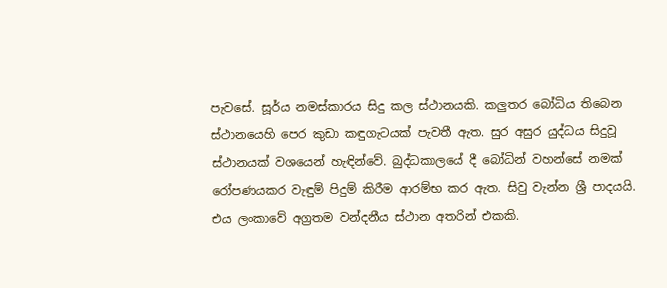පැවසේ. සූර්ය නමස්කාරය සිදු කල ස්ථානයකි. කලුතර බෝධිය තිබෙන ස්ථානයෙහි පෙර කුඩා කඳුගැටයක් පැවතී ඇත. සුර අසුර යුද්ධය සිදුවූ ස්ථානයක් වශයෙන් හැඳින්වේ. බුද්ධකාලයේ දී බෝධින් වහන්සේ නමක් රෝපණයකර වැඳුම් පිදුම් කිරීම ආරම්භ කර ඇත. සිවු වැන්න ශ්‍රී පාදයයි.
එය ලංකාවේ අග්‍රතම වන්දනීය ස්ථාන අතරින් එකකි.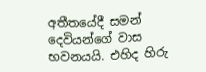අතීතයේදී සමන් දෙවියන්ගේ වාස භවනයයි. එහිද හිරු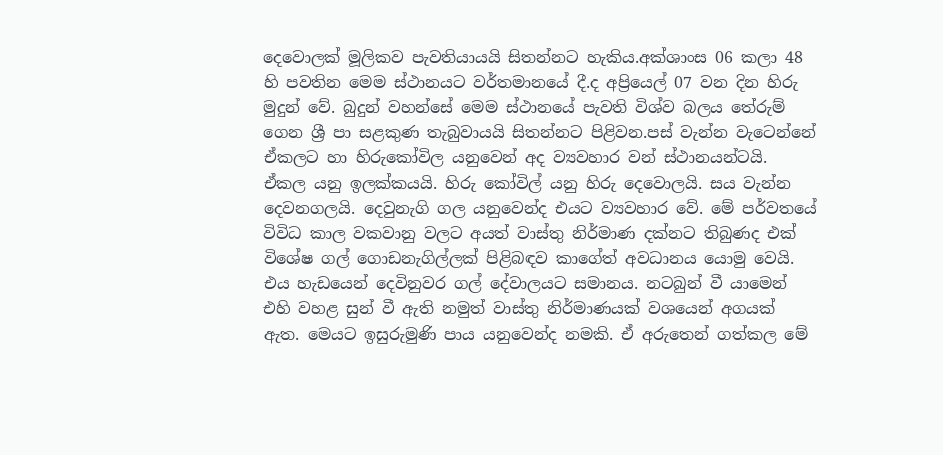දෙවොලක් මූලිකව පැවතියායයි සිතන්නට හැකිය.අක්ශාංස 06 කලා 48 හි පවතින මෙම ස්ථානයට වර්තමානයේ දී.ද අප්‍රියෙල් 07 වන දින හිරු මුදුන් වේ. බුදුන් වහන්සේ මෙම ස්ථානයේ පැවති විශ්ව බලය තේරුම් ගෙන ශ්‍රී පා සළකුණ තැබුවායයි සිතන්නට පිළිවන.පස් වැන්න වැටෙන්නේ ඒකලට හා හිරුකෝවිල යනුවෙන් අද ව්‍යවහාර වන් ස්ථානයන්ටයි. ඒකල යනු ඉලක්කයයි. හිරු කෝවිල් යනු හිරු දෙවොලයි. සය වැන්න දෙවනගලයි. දෙවුනැගි ගල යනුවෙන්ද එයට ව්‍යවහාර වේ. මේ පර්වතයේ විවිධ කාල වකවානු වලට අයත් වාස්තු නිර්මාණ දක්නට තිබුණද එක් විශේෂ ගල් ගොඩනැගිල්ලක් පිළිබඳව කාගේත් අවධානය යොමු වෙයි. එය හැඩයෙන් දෙවිනුවර ගල් දේවාලයට සමානය. නටබුන් වී යාමෙන් එහි වහළ සුන් වී ඇති නමුත් වාස්තු නිර්මාණයක් වශයෙන් අගයක් ඇත. මෙයට ඉසුරුමුණි පාය යනුවෙන්ද නමකි. ඒ අරුතෙන් ගත්කල මේ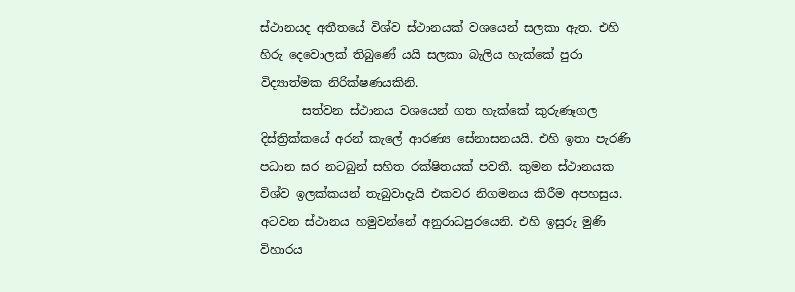ස්ථානයද අතීතයේ විශ්ව ස්ථානයක් වශයෙන් සලකා ඇත. එහි හිරු දෙවොලක් තිබුණේ යයි සලකා බැලිය හැක්කේ පුරා විද්‍යාත්මක නිරික්ෂණයකිනි.
       සත්වන ස්ථානය වශයෙන් ගත හැක්කේ කුරුණෑගල දිස්ත්‍රික්කයේ අරන් කැලේ ආරණ්‍ය සේනාසනයයි. එහි ඉතා පැරණි පධාන ඝර නටබුන් සහිත රක්ෂිතයක් පවතී. කුමන ස්ථානයක විශ්ව ඉලක්කයන් තැබුවාදැයි එකවර නිගමනය කිරීම අපහසුය. අටවන ස්ථානය හමුවන්නේ අනුරාධපුරයෙනි. එහි ඉසුරු මුණි විහාරය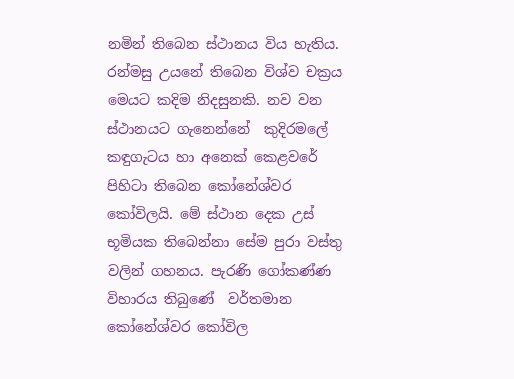නමින් තිබෙන ස්ථානය විය හැතිය. රන්මසු උයනේ තිබෙන විශ්ව චක්‍රය මෙයට කදිම නිදසුනකි. නව වන ස්ථානයට ගැනෙන්නේ  කුදිරමලේ කඳුගැටය හා අනෙක් කෙළවරේ පිහිටා තිබෙන කෝනේශ්වර කෝවිලයි. මේ ස්ථාන දෙක උස් භූමියක තිබෙන්නා සේම පුරා වස්තු වලින් ගහනය. පැරණි ගෝකණ්ණ විහාරය තිබුණේ  වර්තමාන කෝනේශ්වර කෝවිල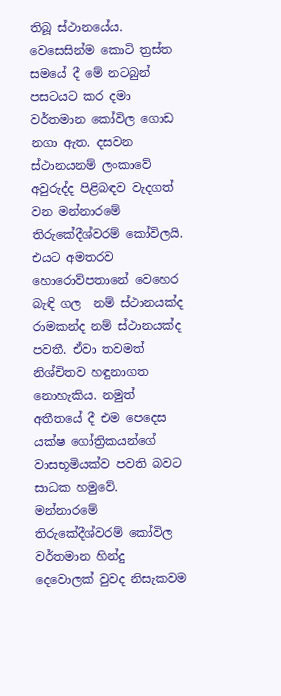තිබූ ස්ථානයේය.  වෙසෙසින්ම කොටි ත්‍රස්ත සමයේ දී මේ නටබුන් පසටයට කර දමා වර්තමාන කෝවිල ගොඩ නගා ඇත. දසවන ස්ථානයනම් ලංකාවේ අවුරුද්ද පිළිබඳව වැදගත් වන මන්නාරමේ තිරුකේදීශ්වරම් කෝවිලයි. එයට අමතරව හොරොව්පතානේ වෙහෙර බැඳි ගල  නම් ස්ථානයක්ද රාමකන්ද නම් ස්ථානයක්ද පවතී. ඒවා තවමත් නිශ්චිතව හඳුනාගත නොහැකිය. නමුත් අතීතයේ දී එම පෙදෙස යක්ෂ ගෝත්‍රිකයන්ගේ වාසභූමියක්ව පවති බවට සාධක හමුවේ. මන්නාරමේ තිරුකේදීශ්වරම් කෝවිල වර්තමාන හින්දු දෙවොලක් වුවද නිසැකවම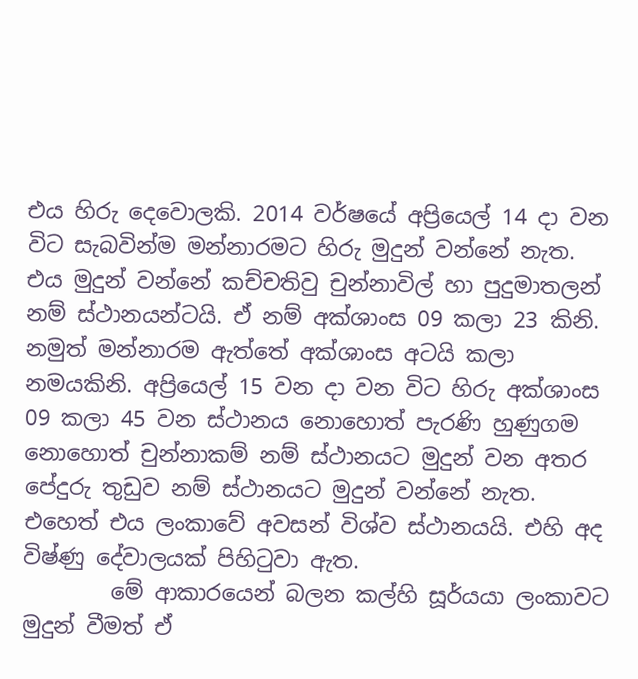එය හිරු දෙවොලකි. 2014 වර්ෂයේ අප්‍රියෙල් 14 දා වන විට සැබවින්ම මන්නාරමට හිරු මුදුන් වන්නේ නැත. එය මුදුන් වන්නේ කච්චතිවු චුන්නාවිල් හා පුදුමාතලන් නම් ස්ථානයන්ටයි. ඒ නම් අක්ශාංස 09 කලා 23 කිනි. නමුත් මන්නාරම ඇත්තේ අක්ශාංස අටයි කලා නමයකිනි. අප්‍රියෙල් 15 වන දා වන විට හිරු අක්ශාංස 09 කලා 45 වන ස්ථානය නොහොත් පැරණි හුණුගම නොහොත් චුන්නාකම් නම් ස්ථානයට මුදුන් වන අතර පේදුරු තුඩුව නම් ස්ථානයට මුදුන් වන්නේ නැත. එහෙත් එය ලංකාවේ අවසන් විශ්ව ස්ථානයයි. එහි අද විෂ්ණු දේවාලයක් පිහිටුවා ඇත.
        මේ ආකාරයෙන් බලන කල්හි සූර්යයා ලංකාවට මුදුන් වීමත් ඒ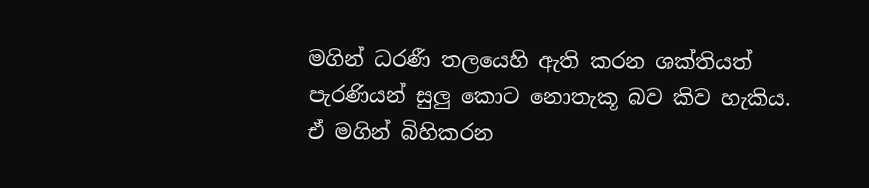මගින් ධරණී තලයෙහි ඇති කරන ශක්තියත් පැරණියන් සුලු කොට නොතැකූ බව කිව හැකිය. ඒ මගින් බිහිකරන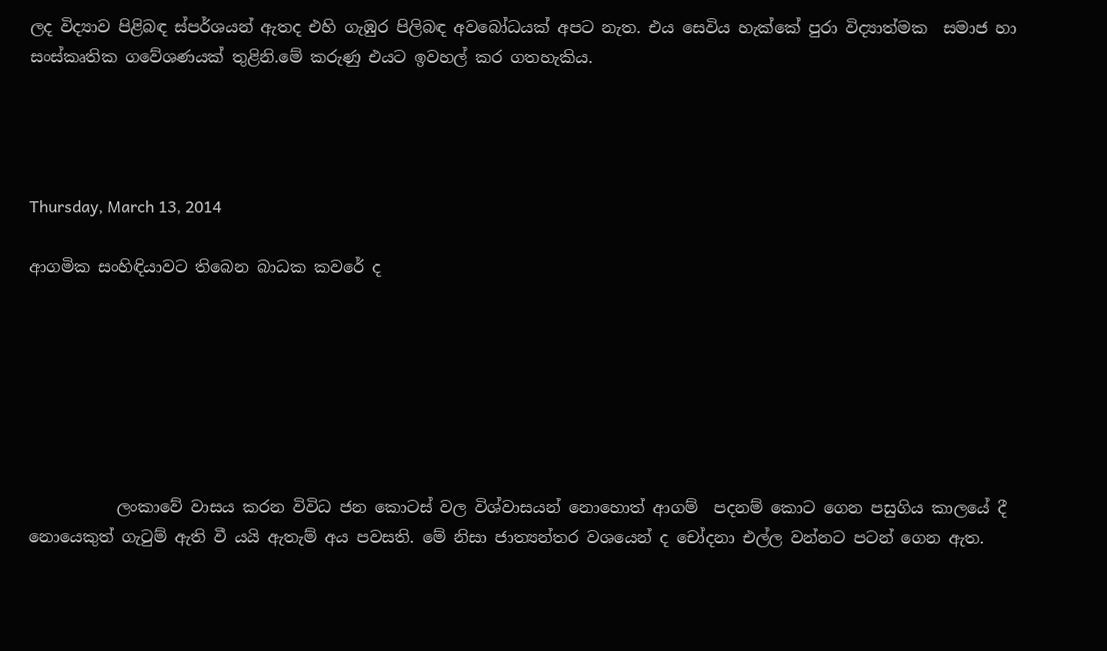ලද විද්‍යාව පිළිබඳ ස්පර්ශයන් ඇතද එහි ගැඹුර පිලිබඳ අවබෝධයක් අපට නැත. එය සෙවිය හැක්කේ පුරා විද්‍යාත්මක  සමාජ හා සංස්කෘතික ගවේශණයක් තුළිනි.මේ කරුණු එයට ඉවහල් කර ගතහැකිය.




Thursday, March 13, 2014

ආගමික සංහිඳියාවට තිබෙන බාධක කවරේ ද







           ලංකාවේ වාසය කරන විවිධ ජන කොටස් වල විශ්වාසයන් නොහොත් ආගම්  පදනම් කොට ගෙන පසුගිය කාලයේ දී නොයෙකුත් ගැටුම් ඇති වී යයි ඇතැම් අය පවසති. මේ නිසා ජාත්‍යන්තර වශයෙන් ද චෝදනා එල්ල වන්නට පටන් ගෙන ඇත.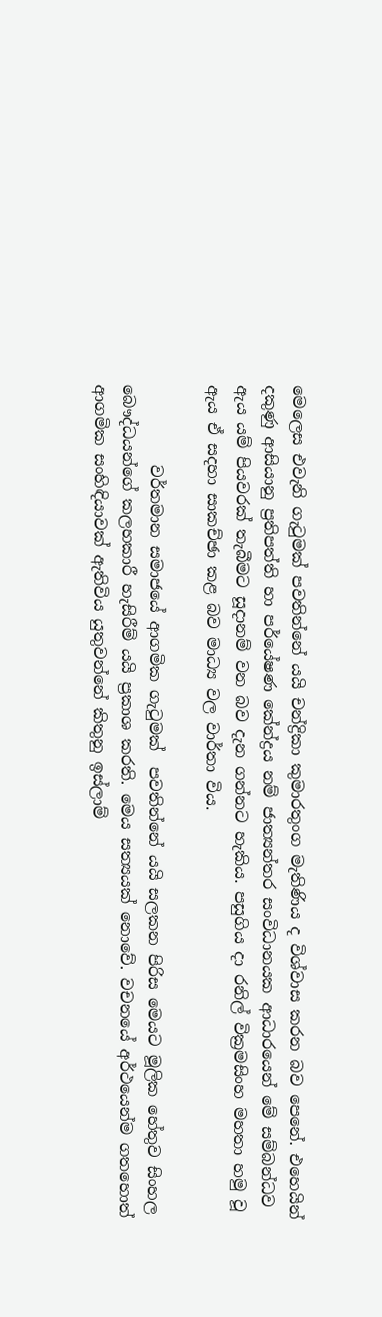මෙලෙස එවැනි ගැටුමක් පවතින්නේ යයි චන්ද්‍රිකා කුමාරතුංග මැතිණිය ද විශ්වාස කරන බව පෙනේ. එහෙයින් දකුණු ආසියානු ප්‍රතිපත්ති හා පර්යේෂණ කේන්ද්‍රය නම් ජාත්‍යන්තර සංවිධානයක ආධාරයෙන් මේ සම්බන්ධව ඇය යම් පියවරක් තැබීමට සූදානම් වන බව දැන ගන්නට හැකිය. පසුගිය දා රනිල් වික්‍රමසිංහ මහතා හමු වූ ඇය ඒ සදහා සාකච්ඡා කළ බව මාධ්‍ය වල වාර්තා විය.

          වර්තමාන සමාජයේ ආගමික ගැටුමක්  පවතින්නේ යයි සලකන පිරිස මෙයට මූලික හේතුව සිංහල බෞද්ධයන්ගේ කලහකාරී හැසිරීම් යයි ප්‍රකාශ කරති. මෙය සත්‍යයක් නොවේ. වචනයේ අර්ථයෙන්ම ගතහොත් ආගමික සංහිඳියාවක් ඇතිවිය යුතුවන්නේ කිතුනු ඉස්ලාම්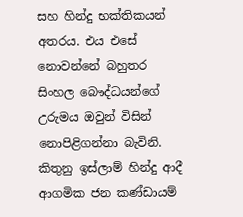සහ හින්දු භක්තිකයන් අතරය. එය එසේ නොවන්නේ බහුතර සිංහල බෞද්ධයන්ගේ උරුමය ඔවුන් විසින් නොපිළිගන්නා බැවිනි. කිතුනු ඉස්ලාම් හින්දු ආදී ආගමික ජන කණ්ඩායම්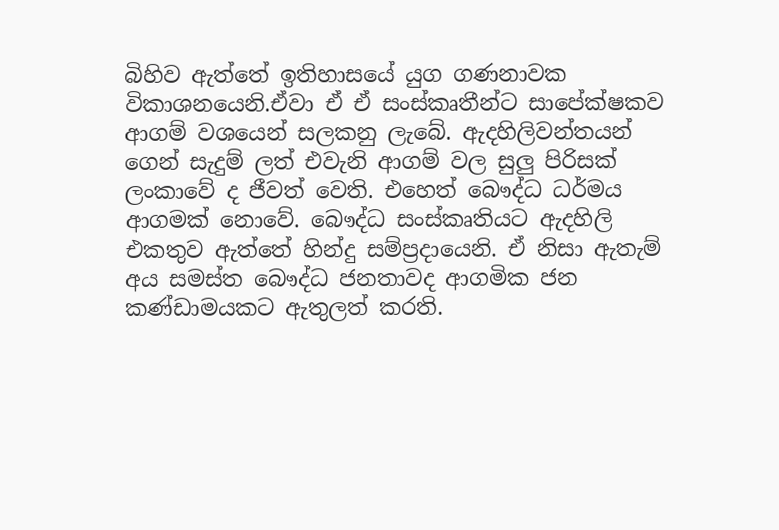බිහිව ඇත්තේ ඉතිහාසයේ යුග ගණනාවක විකාශනයෙනි.ඒවා ඒ ඒ සංස්කෘතීන්ට සාපේක්ෂකව ආගම් වශයෙන් සලකනු ලැබේ. ඇදහිලිවන්තයන් ගෙන් සැදුම් ලත් එවැනි ආගම් වල සුලු පිරිසක් ලංකාවේ ද ජීවත් වෙති. එහෙත් බෞද්ධ ධර්මය ආගමක් නොවේ. බෞද්ධ සංස්කෘතියට ඇදහිලි එකතුව ඇත්තේ හින්දු සම්ප්‍රදායෙනි. ඒ නිසා ඇතැම් අය සමස්ත බෞද්ධ ජනතාවද ආගමික ජන කණ්ඩාමයකට ඇතුලත් කරති.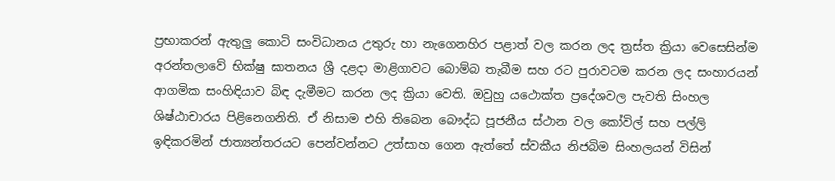ප්‍රභාකරන් ඇතුලු කොටි සංවිධානය උතුරු හා නැගෙනහිර පළාත් වල කරන ලද ත්‍රස්ත ක්‍රියා වෙසෙසින්ම අරන්තලාවේ භික්ෂු ඝාතනය ශ්‍රී දළදා මාළිගාවට බොම්බ තැබීම සහ රට පුරාවටම කරන ලද සංහාරයන් ආගමික සංහිඳියාව බිඳ දැමීමට කරන ලද ක්‍රියා වෙති. ඔවුහු යථොක්ත ප්‍රදේශවල පැවති සිංහල ශිෂ්ඨාචාරය පිළිනෙගනිති. ඒ නිසාම එහි තිබෙන බෞද්ධ පූජනීය ස්ථාන වල කෝවිල් සහ පල්ලි ඉඳිකරමින් ජාත්‍යන්තරයට පෙන්වන්නට උත්සාහ ගෙන ඇත්තේ ස්වකීය නිජබිම සිංහලයන් විසින්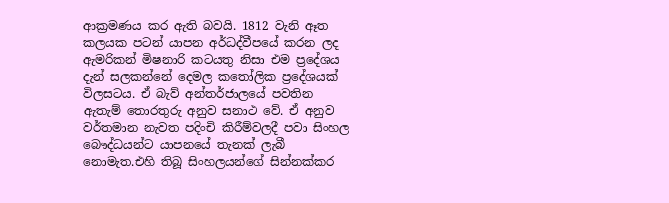ආක්‍රමණය කර ඇති බවයි. 1812 වැනි ඈත කලයක පටන් යාපන අර්ධද්වීපයේ කරන ලද ඇමරිකන් මිෂනාරි කටයතු නිසා එම ප්‍රදේශය දැන් සලකන්නේ දෙමල කතෝලික ප්‍රදේශයක් විලසටය. ඒ බැව් අන්තර්ජාලයේ පවතින ඇතැම් තොරතුරු අනුව සනාථ වේ. ඒ අනුව වර්තමාන නැවත පදිංචි කිරීම්වලදී පවා සිංහල බෞද්ධයන්ට යාපනයේ තැනක් ලැබී නොමැත.එහි තිබූ සිංහලයන්ගේ සින්නක්කර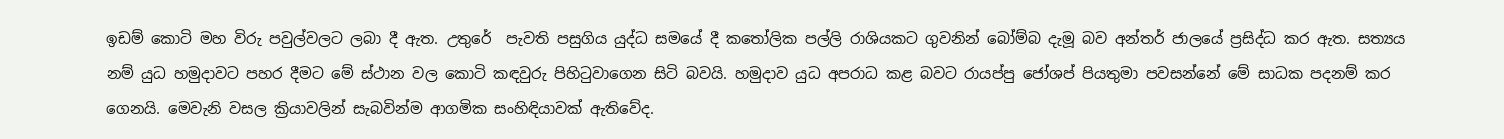ඉඩම් කොටි මහ විරු පවුල්වලට ලබා දී ඇත. උතුරේ  පැවති පසුගිය යුද්ධ සමයේ දී කතෝලික පල්ලි රාශියකට ගුවනින් බෝම්බ දැමූ බව අන්තර් ජාලයේ ප්‍රසිද්ධ කර ඇත. සත්‍යය නම් යුධ හමුදාවට පහර දීමට මේ ස්ථාන වල කොටි කඳවුරු පිහිටුවාගෙන සිටි බවයි. හමුදාව යුධ අපරාධ කළ බවට රායප්පු ජෝශප් පියතුමා පවසන්නේ මේ සාධක පදනම් කර ගෙනයි. මෙවැනි වසල ක්‍රියාවලින් සැබවින්ම ආගමික සංහිඳියාවක් ඇතිවේද.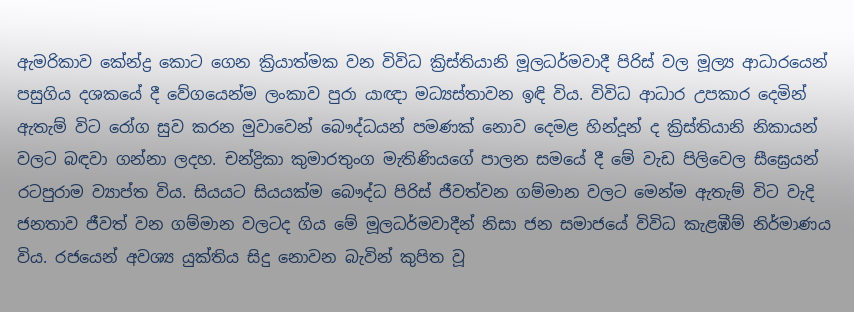ඇමරිකාව කේන්ද්‍ර කොට ගෙන ක්‍රියාත්මක වන විවිධ ක්‍රිස්තියානි මූලධර්මවාදී පිරිස් වල මූල්‍ය ආධාරයෙන් පසුගිය දශකයේ දී වේගයෙන්ම ලංකාව පුරා යාඥා මධ්‍යස්තාවන ඉඳි විය. විවිධ ආධාර උපකාර දෙමින් ඇතැම් විට රෝග සුව කරන මුවාවෙන් බෞද්ධයන් පමණක් නොව දෙමළ හින්දූන් ද ක්‍රිස්තියානි නිකායන් වලට බඳවා ගන්නා ලදහ. චන්ද්‍රිකා කුමාරතුංග මැතිණියගේ පාලන සමයේ දී මේ වැඩ පිලිවෙල සීඝ්‍රෙයන් රටපුරාම ව්‍යාප්ත විය. සියයට සියයක්ම බෞද්ධ පිරිස් ජීවත්වන ගම්මාන වලට මෙන්ම ඇතැම් විට වැදි ජනතාව ජීවත් වන ගම්මාන වලටද ගිය මේ මූලධර්මවාදීන් නිසා ජන සමාජයේ විවිධ කැළඹීම් නිර්මාණය විය. රජයෙන් අවශ්‍ය යුක්තිය සිදු නොවන බැවින් කුපිත වූ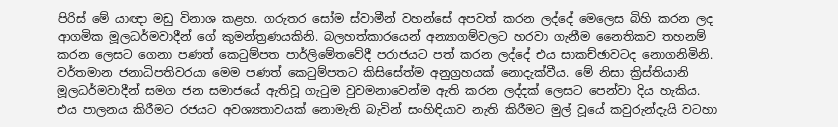පිරිස් මේ යාඥා මඩු විනාශ කළහ. ගරුතර සෝම ස්වාමීන් වහන්සේ අපවත් කරන ලද්දේ මෙලෙස බිහි කරන ලද ආගමික මූලධර්මවාදීන් ගේ කුමන්ත්‍රණයකිනි. බලහත්කාරයෙන් අන්‍යාගම්වලට හරවා ගැනීම නෛතිකව තහනම් කරන ලෙසට ගෙනා පණත් කෙටුම්පත පාර්ලිමේතවේදී පරාජයට පත් කරන ලද්දේ එය සාකච්ඡාවටද නොගනිමිනි. වර්තමාන ජනාධිපතිවරයා මෙම පණත් කෙටුම්පතට කිසිසේත්ම අනුග්‍රහයක් නොදැක්වීය. මේ නිසා ක්‍රිස්තියානි මූලධර්මවාදීන් සමග ජන සමාජයේ ඇතිවූ ගැටුම වුවමනාවෙන්ම ඇති කරන ලද්දක් ලෙසට පෙන්වා දිය හැකිය. එය පාලනය කිරීමට රජයට අවශ්‍යතාවයක් නොමැති බැවින් සංහිඳියාව නැති කිරීමට මුල් වූයේ කවුරුන්දැයි වටහා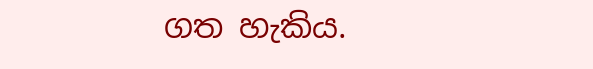ගත හැකිය.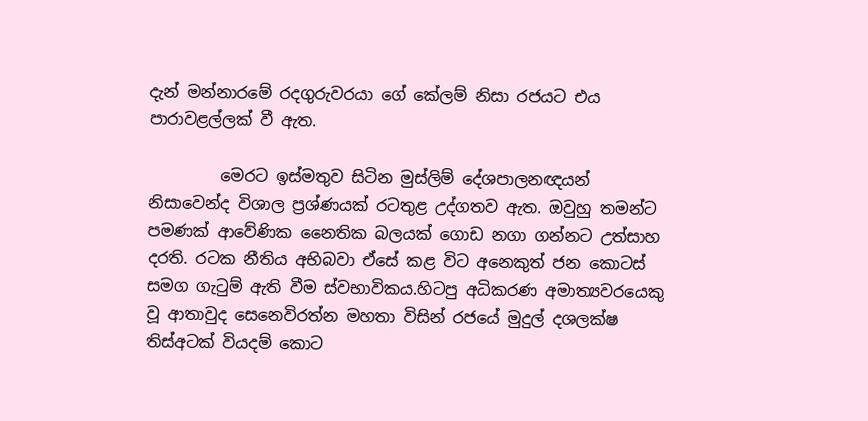දැන් මන්නාරමේ රදගුරුවරයා ගේ කේලම් නිසා රජයට එය පාරාවළල්ලක් වී ඇත.

         මෙරට ඉස්මතුව සිටින මුස්ලිම් දේශපාලනඥයන් නිසාවෙන්ද විශාල ප්‍රශ්ණයක් රටතුළ උද්ගතව ඇත. ඔවුහු තමන්ට පමණක් ආවේණික නෛතික බලයක් ගොඩ නගා ගන්නට උත්සාහ දරති. රටක නීතිය අභිබවා ඒසේ කළ විට අනෙකුත් ජන කොටස් සමග ගැටුම් ඇති වීම ස්වභාවිකය.හිටපු අධිකරණ අමාත්‍යවරයෙකු වූ ආතාවුද සෙනෙවිරත්න මහතා විසින් රජයේ මුදුල් දශලක්ෂ තිස්අටක් වියදම් කොට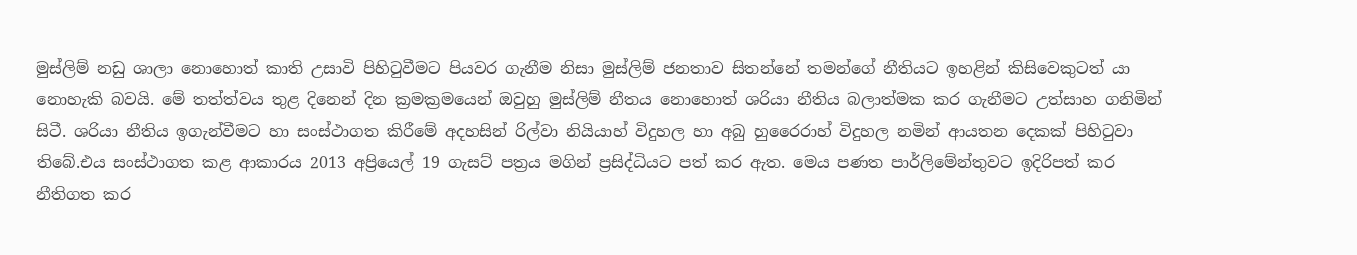මුස්ලිම් නඩු ශාලා නොහොත් කාති උසාවි පිහිටුවීමට පියවර ගැනීම නිසා මුස්ලිම් ජනතාව සිතන්නේ තමන්ගේ නීතියට ඉහළින් කිසිවෙකුටත් යා නොහැකි බවයි. මේ තත්ත්වය තුළ දිනෙන් දින ක්‍රමක්‍රමයෙන් ඔවුහු මුස්ලිම් නීතය නොහොත් ශරියා නීතිය බලාත්මක කර ගැනීමට උත්සාහ ගනිමින් සිටී. ශරියා නීතිය ඉගැන්වීමට හා සංස්ථාගත කිරීමේ අදහසින් රිල්වා නියියාහ් විදුහල හා අබු හුරෛරාහ් විදුහල නමින් ආයතන දෙකක් පිහිටුවා තිබේ.එය සංස්ථාගත කළ ආකාරය 2013 අප්‍රියෙල් 19 ගැසට් පත්‍රය මගින් ප්‍රසිද්ධියට පත් කර ඇත. මෙය පණත පාර්ලිමේන්තුවට ඉදිරිපත් කර නීතිගත කර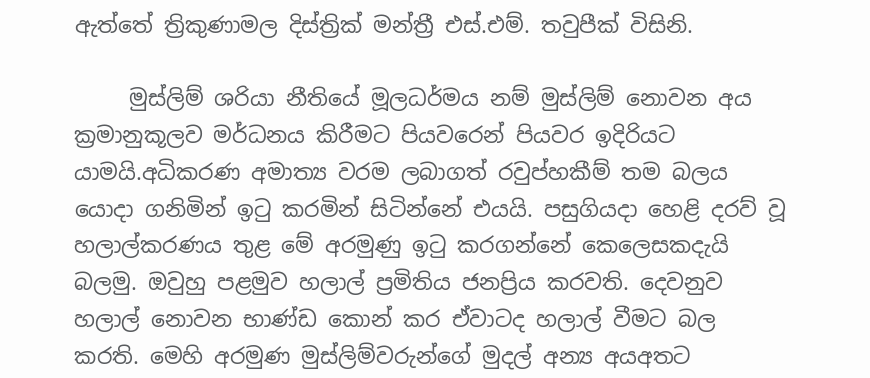ඇත්තේ ත්‍රිකුණාමල දිස්ත්‍රික් මන්ත්‍රී එස්.එම්. තවුපීක් විසිනි.

     මුස්ලිම් ශරියා නීතියේ මූලධර්මය නම් මුස්ලිම් නොවන අය ක්‍රමානුකූලව මර්ධනය කිරීමට පියවරෙන් පියවර ඉදිරියට යාමයි.අධිකරණ අමාත්‍ය වරම ලබාගත් රවුප්හකීම් තම බලය යොදා ගනිමින් ඉටු කරමින් සිටින්නේ එයයි. පසුගියදා හෙළි දරව් වූ හලාල්කරණය තුළ මේ අරමුණු ඉටු කරගන්නේ කෙලෙසකදැයි බලමු. ඔවුහු පළමුව හලාල් ප්‍රමිතිය ජනප්‍රිය කරවති. දෙවනුව හලාල් නොවන භාණ්ඩ කොන් කර ඒවාටද හලාල් වීමට බල කරති. මෙහි අරමුණ මුස්ලිම්වරුන්ගේ මුදල් අන්‍ය අයඅතට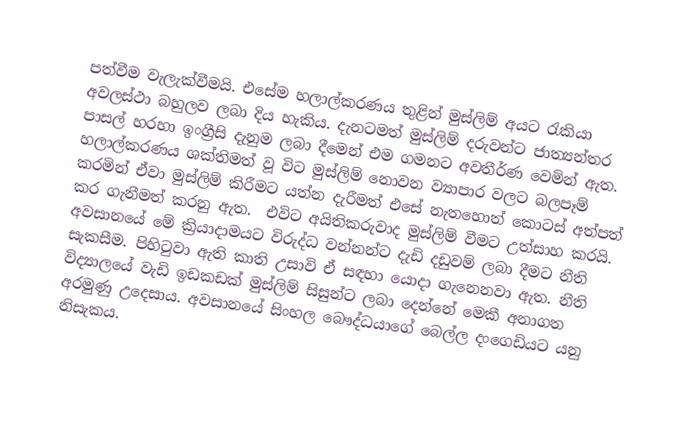පත්වීම වැලැක්වීමයි. එසේම හලාල්කරණය තුළින් මුස්ලිම් අයට රැකියා අවලස්ථා බහුලව ලබා දිය හැකිය. දැනටමත් මුස්ලිම් දරුවන්ට ජාත්‍යන්තර පාසල් හරහා ඉංග්‍රීසි දැනුම ලබා දීමෙන් එම ගමනට අවතීර්ණ වෙමින් ඇත. හලාල්කරණය ශක්තිමත් වූ විට මුස්ලිම් නොවන ව්‍යාපාර වලට බලපෑම් කරමින් ඒවා මුස්ලිම් කිරීමට යත්න දැරීමත් එසේ නැතහොත් කොටස් අත්පත් කර ගැනීමත් කරනු ඇත.  එවිට අයිතිකරුවාද මුස්ලිම් වීමට උත්සාහ කරයි. අවසානයේ මේ ක්‍රියාදාමයට විරුද්ධ වන්නන්ට දැඩි දඩුවම් ලබා දීමට නීති සැකසීම. පිහිටුවා ඇති කාති උසාවි ඒ සඳහා යොදා ගැනෙනවා ඇත. නීති විද්‍යාලයේ වැඩි ඉඩකඩක් මුස්ලිම් සිසුන්ට ලබා දෙන්නේ මෙකී අනාගත අරමුණු උදෙසාය. අවසානයේ සිංහල බෞද්ධයාගේ බෙල්ල දංගෙඩියට යනු නිසැකය.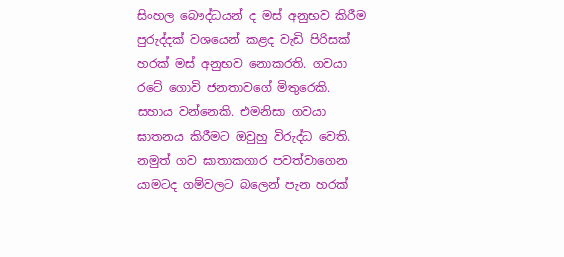සිංහල බෞද්ධයන් ද මස් අනුභව කිරීම පුරුද්දක් වශයෙන් කළද වැඩි පිරිසක් හරක් මස් අනුභව නොකරති. ගවයා රටේ ගොවි ජනතාවගේ මිතුරෙකි. සහාය වන්නෙකි. එමනිසා ගවයා ඝාතනය කිරීමට ඔවුහු විරුද්ධ වෙති. නමුත් ගව ඝාතාකගාර පවත්වාගෙන යාමටද ගම්වලට බලෙන් පැන හරක්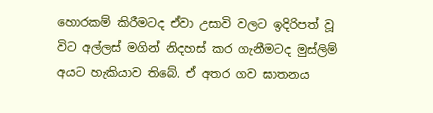හොරකම් කිරීමටද ඒවා උසාවි වලට ඉදිරිපත් වූ විට අල්ලස් මගින් නිදහස් කර ගැනීමටද මුස්ලිම් අයට හැකියාව තිබේ. ඒ අතර ගව ඝාතනය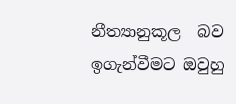නීත්‍යානුකූල  බව  ඉගැන්වීමට ඔවුහු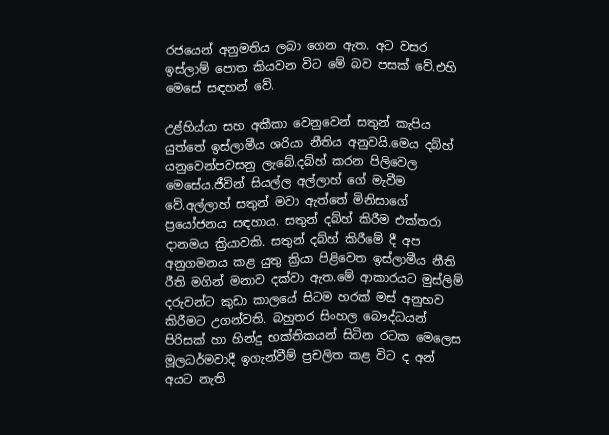රජයෙන් අනුමතිය ලබා ගෙන ඇත. අට වසර ඉස්ලාම් පොත කියවන විට මේ බව පසක් වේ.එහි මෙසේ සඳහන් වේ.

උළ්හිය්යා සහ අකීකා වෙනුවෙන් සතුන් කැපිය යුත්තේ ඉස්ලාමීය ශරියා නීතිය අනුවයි.මෙය දබ්හ් යනුවෙන්පවසනු ලැබේ.දබ්හ් කරන පිලිවෙල මෙසේය.ජීවින් සියල්ල අල්ලාහ් ගේ මැවීම වේ.අල්ලාහ් සතුන් මවා ඇත්තේ මිනිසාගේ ප්‍රයෝජනය සඳහාය. සතුන් දබ්හ් කිරීම එක්තරා දානමය ක්‍රියාවකි. සතුන් දබ්හ් කිරීමේ දී අප අනුගමනය කළ යුතු ක්‍රියා පිළිවෙත ඉස්ලාමීය නීති රීති මගින් මනාව දක්වා ඇත.මේ ආකාරයට මුස්ලිම් දරුවන්ට කුඩා කාලයේ සිටම හරක් මස් අනුභව කිරීමට උගන්වති. බහුතර සිංහල බෞද්ධයන් පිරිසක් හා හින්දු භක්තිකයන් සිටින රටක මෙලෙස මූලධර්මවාදී ඉගැන්වීම් ප්‍රචලිත කළ විට ද අන් අයට නැති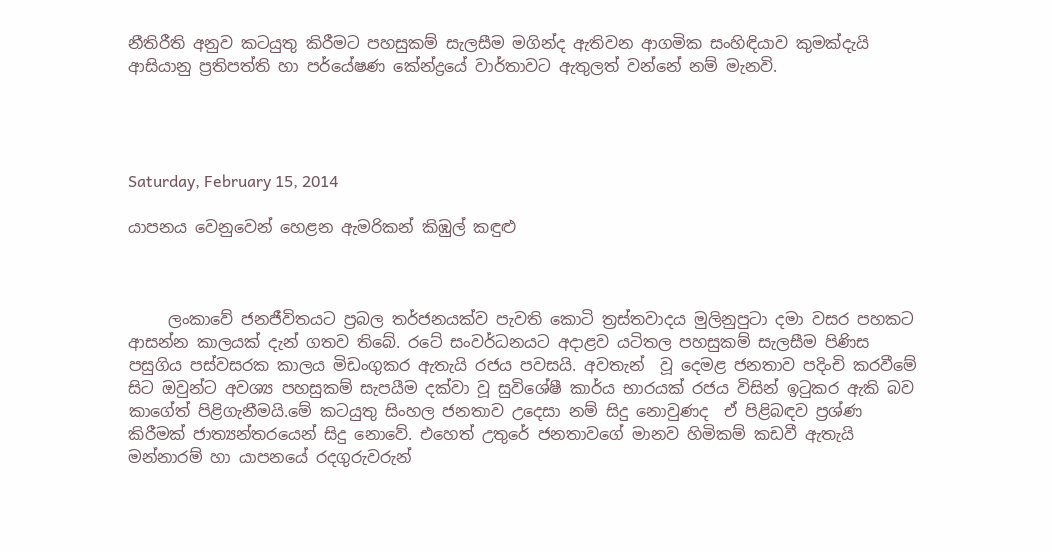නීතිරීති අනුව කටයුතු කිරීමට පහසුකම් සැලසීම මගින්ද ඇතිවන ආගමික සංහිඳියාව කුමක්දැයි ආසියානු ප්‍රතිපත්ති හා පර්යේෂණ කේන්ද්‍රයේ වාර්තාවට ඇතුලත් වන්නේ නම් මැනවි.




Saturday, February 15, 2014

යාපනය වෙනුවෙන් හෙළන ඇමරිකන් කිඹුල් කඳුළු



     ලංකාවේ ජනජීවිතයට ප්‍රබල තර්ජනයක්ව පැවති කොටි ත්‍රස්තවාදය මුලිනුපුටා දමා වසර පහකට ආසන්න කාලයක් දැන් ගතව තිබේ. රටේ සංවර්ධනයට අදාළව යටිතල පහසුකම් සැලසීම පිණිස පසුගිය පස්වසරක කාලය මිඩංගුකර ඇතැයි රජය පවසයි. අවතැන්  වූ දෙමළ ජනතාව පදිංචි කරවීමේ සිට ඔවුන්ට අවශ්‍ය පහසුකම් සැපයීම දක්වා වූ සුවිශේෂී කාර්ය භාරයක් රජය විසින් ඉටුකර ඇකි බව කාගේත් පිළිගැනීමයි.මේ කටයුතු සිංහල ජනතාව උදෙසා නම් සිදු නොවුණද  ඒ පිළිබඳව ප්‍රශ්ණ කිරීමක් ජාත්‍යන්තරයෙන් සිදු නොවේ. එහෙත් උතුරේ ජනතාවගේ මානව හිමිකම් කඩවී ඇතැයි මන්නාරම් හා යාපනයේ රදගුරුවරුන්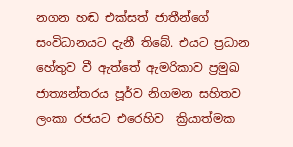නගන හඬ එක්සත් ජාතීන්ගේ සංවිධානයට දැනී තිබේ. එයට ප්‍රධාන හේතුව වී ඇත්තේ ඇමරිකාව ප්‍රමුඛ ජාත්‍යන්තරය පූර්ව නිගමන සහිතව ලංකා රජයට එරෙහිව  ක්‍රියාත්මක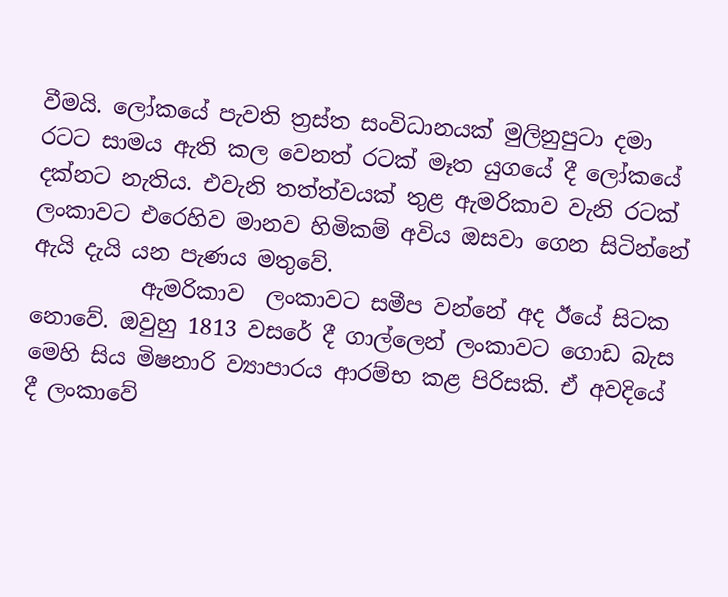වීමයි. ලෝකයේ පැවති ත්‍රස්ත සංවිධානයක් මුලිනුපුටා දමා රටට සාමය ඇති කල වෙනත් රටක් මෑත යුගයේ දී ලෝකයේ දක්නට නැතිය. එවැනි තත්ත්වයක් තුළ ඇමරිකාව වැනි රටක් ලංකාවට එරෙහිව මානව හිමිකම් අවිය ඔසවා ගෙන සිටින්නේ ඇයි දැයි යන පැණය මතුවේ.
          ඇමරිකාව  ලංකාවට සමීප වන්නේ අද ඊයේ සිටක නොවේ. ඔවුහු 1813 වසරේ දී ගාල්ලෙන් ලංකාවට ගොඩ බැස මෙහි සිය මිෂනාරි ව්‍යාපාරය ආරම්භ කළ පිරිසකි. ඒ අවදියේ දී ලංකාවේ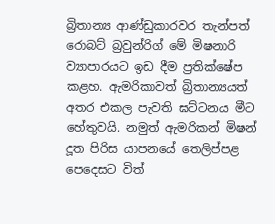බ්‍රිතාන්‍ය ආණ්ඩුකාරවර තැන්පත් රොබට් බ්‍රවුන්රිග් මේ මිෂනාරි ව්‍යාපාරයට ඉඩ දීම ප්‍රතික්ෂේප කළහ. ඇමරිකාවත් බ්‍රිතාන්‍යයත් අතර එකල පැවති ඝට්ටනය මීට හේතුවයි. නමුත් ඇමරිකන් මිෂන් දූත පිරිස යාපනයේ තෙලිප්පළ පෙදෙසට විත්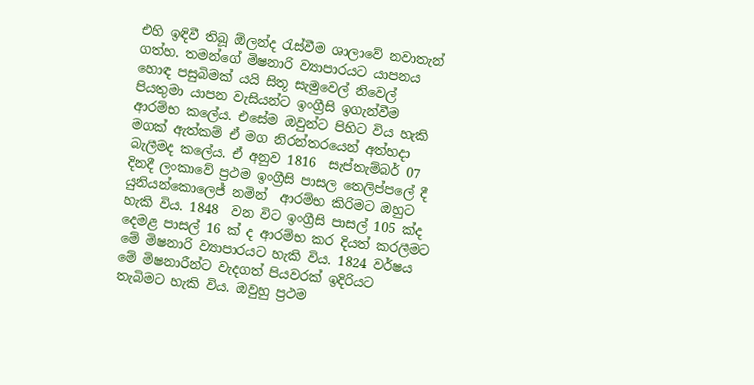එහි ඉඳිවී තිබූ ඕලන්ද රැස්වීම ශාලාවේ නවාතැන් ගත්හ. තමන්ගේ මිෂනාරි ව්‍යාපාරයට යාපනය හොඳ පසුබිමක් යයි සිතූ සැමුවෙල් නිවෙල් පියතුමා යාපන වැසියන්ට ඉංග්‍රීසි ඉගැන්වීම ආරම්භ කලේය. එසේම ඔවුන්ට පිහිට විය හැකි මගක් ඇත්කම් ඒ මග නිරන්තරයෙන් අත්හදා බැලීමද කලේය. ඒ අනුව 1816  සැප්තැම්බර් 07 දිනදී ලංකාවේ ප්‍රථම ඉංග්‍රීසි පාසල තෙලිප්පලේ දී යුනියන්කොලෙජ් නමින්  ආරම්භ කිරිමට ඔහුට හැකි විය. 1848  වන විට ඉංග්‍රීසි පාසල් 105 ක්ද දෙමළ පාසල් 16 ක් ද ආරම්භ කර දියත් කරලීමට මේ මිෂනාරි ව්‍යාපාරයට හැකි විය. 1824 වර්ෂය මේ මිෂනාරීන්ට වැදගත් පියවරක් ඉදිරියට තැබිමට හැකි විය. ඔවුහු ප්‍රථම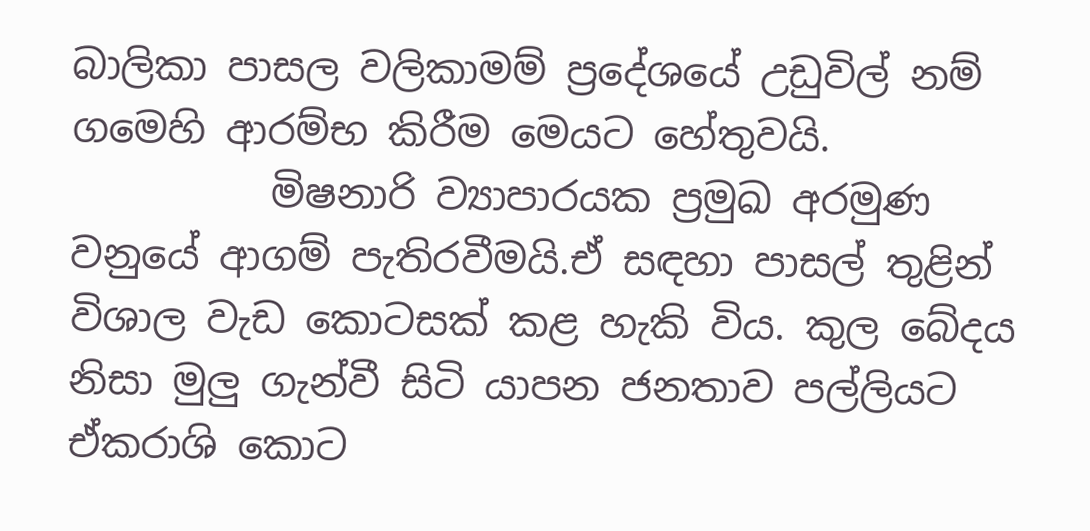බාලිකා පාසල වලිකාමම් ප්‍රදේශයේ උඩුවිල් නම් ගමෙහි ආරම්භ කිරීම මෙයට හේතුවයි.
          මිෂනාරි ව්‍යාපාරයක ප්‍රමුඛ අරමුණ වනුයේ ආගම් පැතිරවීමයි.ඒ සඳහා පාසල් තුළින් විශාල වැඩ කොටසක් කළ හැකි විය. කුල බේදය නිසා මුලු ගැන්වී සිටි යාපන ජනතාව පල්ලියට ඒකරාශි කොට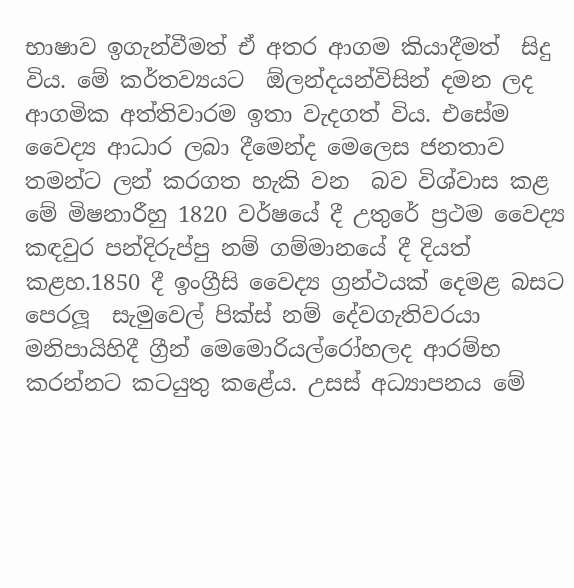භාෂාව ඉගැන්වීමත් ඒ අතර ආගම කියාදීමත්  සිදු විය. මේ කර්තව්‍යයට  ඕලන්දයන්විසින් දමන ලද ආගමික අත්තිවාරම ඉතා වැදගත් විය. එසේම වෛද්‍ය ආධාර ලබා දීමෙන්ද මෙලෙස ජනතාව තමන්ට ලන් කරගත හැකි වන  බව විශ්වාස කළ මේ මිෂනාරීහු 1820 වර්ෂයේ දී උතුරේ ප්‍රථම වෛද්‍ය කඳවුර පන්දිරුප්පු නම් ගම්මානයේ දී දියත් කළහ.1850 දී ඉංග්‍රීසි වෛද්‍ය ග්‍රන්ථයක් දෙමළ බසට පෙරලූ  සැමුවෙල් පික්ස් නම් දේවගැතිවරයා මනිපායිහිදී ග්‍රීන් මෙමොරියල්රෝහලද ආරම්භ කරන්නට කටයුතු කළේය. උසස් අධ්‍යාපනය මේ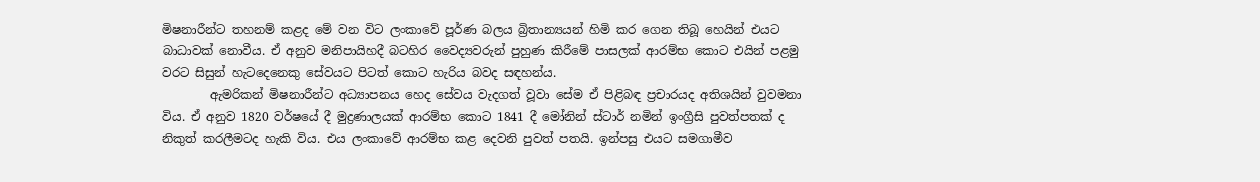මිෂනාරීන්ට තහනම් කළද මේ වන විට ලංකාවේ පූර්ණ බලය බ්‍රිතාන්‍යයන් හිමි කර ගෙන තිබූ හෙයින් එයට බාධාවක් නොවීය. ඒ අනුව මනිපායිහදී බටහිර වෛද්‍යවරුන් පුහුණ කිරීමේ පාසලක් ආරම්භ කොට එයින් පළමු වරට සිසුන් හැටදෙනෙකු සේවයට පිටත් කොට හැරිය බවද සඳහන්ය.
        ඇමරිකන් මිෂනාරීන්ට අධ්‍යාපනය හෙද සේවය වැදගත් වූවා සේම ඒ පිළිබඳ ප්‍රචාරයද අතිශයින් වුවමනා විය. ඒ අනුව 1820 වර්ෂයේ දී මුද්‍රණාලයක් ආරම්භ කොට 1841 දී මෝනින් ස්ටාර් නමින් ඉංග්‍රීසි පුවත්පතක් ද නිකුත් කරලීමටද හැකි විය. එය ලංකාවේ ආරම්භ කළ දෙවනි පුවත් පතයි. ඉන්පසු එයට සමගාමීව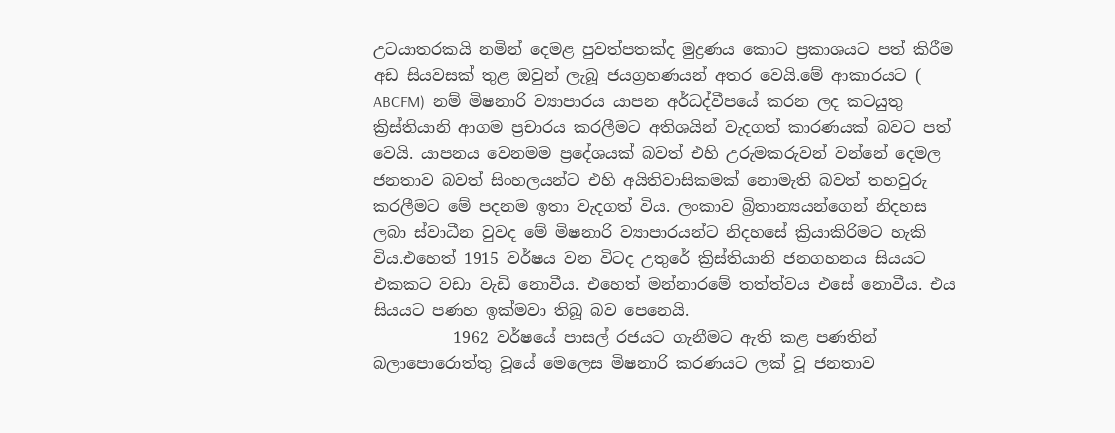උටයාතරකයි නමින් දෙමළ පුවත්පතක්ද මුද්‍රණය කොට ප්‍රකාශයට පත් කිරීම අඩ සියවසක් තුළ ඔවුන් ලැබූ ජයග්‍රහණයන් අතර වෙයි.මේ ආකාරයට ( ABCFM)  නම් මිෂනාරි ව්‍යාපාරය යාපන අර්ධද්වීපයේ කරන ලද කටයුතු ක්‍රිස්තියානි ආගම ප්‍රචාරය කරලීමට අතිශයින් වැදගත් කාරණයක් බවට පත් වෙයි. යාපනය වෙනමම ප්‍රදේශයක් බවත් එහි උරුමකරුවන් වන්නේ දෙමල ජනතාව බවත් සිංහලයන්ට එහි අයිතිවාසිකමක් නොමැති බවත් තහවුරු කරලීමට මේ පදනම ඉතා වැදගත් විය. ලංකාව බ්‍රිතාන්‍යයන්ගෙන් නිදහස ලබා ස්වාධීන වුවද මේ මිෂනාරි ව්‍යාපාරයන්ට නිදහසේ ක්‍රියාකිරිමට හැකි විය.එහෙත් 1915 වර්ෂය වන විටද උතුරේ ක්‍රිස්තියානි ජනගහනය සියයට එකකට වඩා වැඩි නොවීය. එහෙත් මන්නාරමේ තත්ත්වය එසේ නොවීය. එය සියයට පණහ ඉක්මවා තිබූ බව පෙනෙයි.
          1962 වර්ෂයේ පාසල් රජයට ගැනීමට ඇති කළ පණතින් බලාපොරොත්තු වූයේ මෙලෙස මිෂනාරි කරණයට ලක් වූ ජනතාව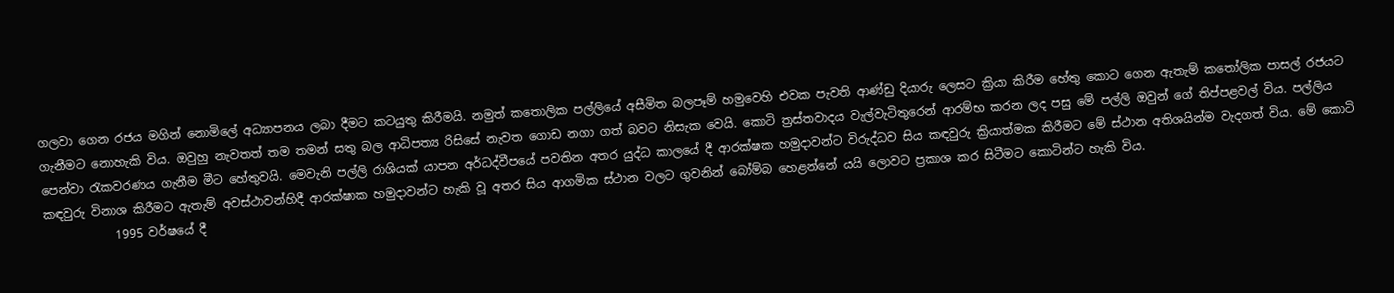ගලවා ගෙන රජය මගින් නොමිලේ අධ්‍යාපනය ලබා දීමට කටයුතු කිරීමයි. නමුත් කතොලික පල්ලියේ අසීමිත බලපෑම් හමුවෙහි එවක පැවති ආණ්ඩු දියාරු ලෙසට ක්‍රියා කිරීම හේතු කොට ගෙන ඇතැම් කතෝලික පාසල් රජයට ගැනීමට නොහැකි විය. ඔවුහු නැවතත් තම තමන් සතු බල ආධිපත්‍ය රිසිසේ නැවත ගොඩ නගා ගත් බවට නිසැක වෙයි. කොටි ත්‍රස්තවාදය වැල්වැටිතුරෙන් ආරම්භ කරන ලද පසු මේ පල්ලි ඔවුන් ගේ තිප්පළවල් විය. පල්ලිය පෙන්වා රැකවරණය ගැනීම මීට හේතුවයි. මෙවැනි පල්ලි රාශියක් යාපන අර්ධද්වීපයේ පවතින අතර යුද්ධ කාලයේ දී ආරක්ෂක හමුදාවන්ට විරුද්ධව සිය කඳවුරු ක්‍රියාත්මක කිරීමට මේ ස්ථාන අතිශයින්ම වැදගත් විය. මේ කොටි කඳවුරු විනාශ කිරීමට ඇතැම් අවස්ථාවන්හිදී ආරක්ෂාක හමුදාවන්ට හැකි වූ අතර සිය ආගමික ස්ථාන වලට ගුවනින් බෝම්බ හෙළන්නේ යයි ලොවට ප්‍රකාශ කර සිටීමට කොටින්ට හැකි විය.
            1995 වර්ෂයේ දී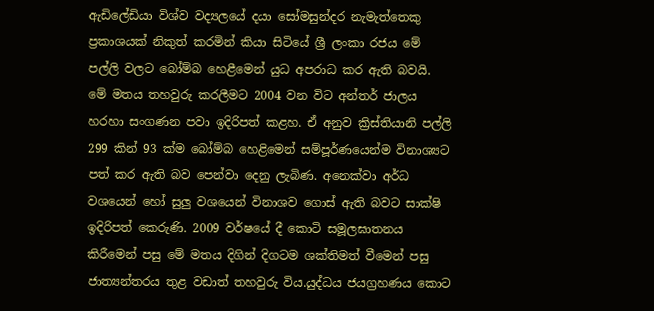ඇඩිලේඩියා විශ්ව වද්‍යලයේ දයා සෝමසුන්දර නැමැත්තෙකු ප්‍රකාශයක් නිකුත් කරමින් කියා සිටියේ ශ්‍රී ලංකා රජය මේ පල්ලි වලට බෝම්බ හෙළීමෙන් යුධ අපරාධ කර ඇති බවයි. මේ මතය තහවුරු කරලීමට 2004 වන විට අන්තර් ජාලය හරහා සංගණන පවා ඉදිරිපත් කළහ. ඒ අනුව ක්‍රිස්තියානි පල්ලි  299 කින් 93 ක්ම බෝම්බ හෙළිමෙන් සම්පූර්ණයෙන්ම විනාශ්‍යට පත් කර ඇති බව පෙන්වා දෙනු ලැබිණ. අනෙක්වා අර්ධ වශයෙන් හෝ සුලු වශයෙන් විනාශව ගොස් ඇති බවට සාක්ෂි ඉදිරිපත් කෙරුණි. 2009 වර්ෂයේ දී කොටි සමූලඝාතනය කිරීමෙන් පසු මේ මතය දිගින් දිගටම ශක්තිමත් වීමෙන් පසු  ජාත්‍යන්තරය තුළ වඩාත් තහවුරු විය.යුද්ධය ජයග්‍රහණය කොට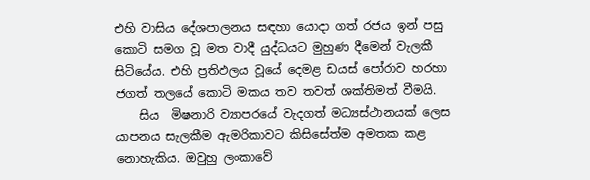එහි වාසිය දේශපාලනය සඳහා යොදා ගත් රජය ඉන් පසු කොටි සමග වූ මත වාදී යුද්ධයට මුහුණ දීමෙන් වැලකී සිටියේය. එහි ප්‍රතිඵලය වූයේ දෙමළ ඩයස් පෝරාව හරහා ජගත් තලයේ කොටි මකය තව තවත් ශක්තිමත් වීමයි.
    සිය  මිෂනාරි ව්‍යාපරයේ වැදගත් මධ්‍යස්ථානයක් ලෙස යාපනය සැලකීම ඇමරිකාවට කිසිසේත්ම අමතක කළ නොහැකිය. ඔවුහු ලංකාවේ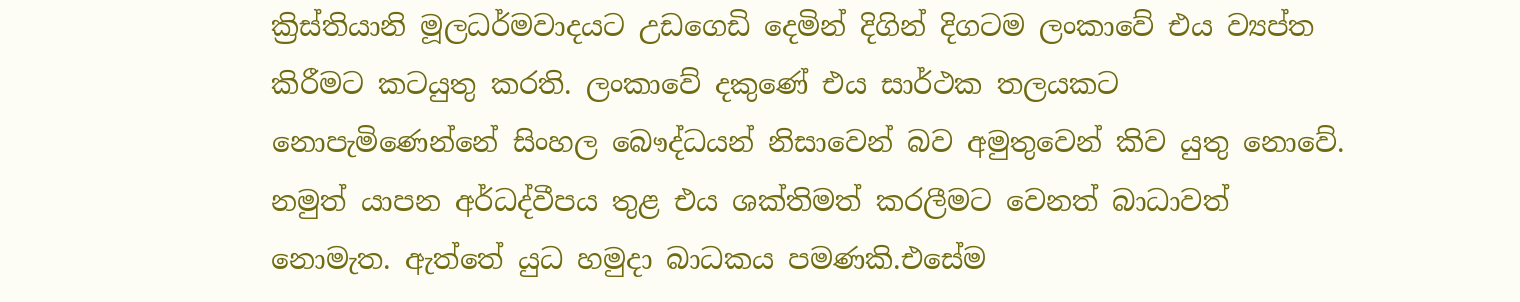ක්‍රිස්තියානි මූලධර්මවාදයට උඩගෙඩි දෙමින් දිගින් දිගටම ලංකාවේ එය ව්‍යප්ත කිරීමට කටයුතු කරති. ලංකාවේ දකුණේ එය සාර්ථක තලයකට නොපැමිණෙන්නේ සිංහල බෞද්ධයන් නිසාවෙන් බව අමුතුවෙන් කිව යුතු නොවේ. නමුත් යාපන අර්ධද්වීපය තුළ එය ශක්තිමත් කරලීමට වෙනත් බාධාවත් නොමැත. ඇත්තේ යුධ හමුදා බාධකය පමණකි.එසේම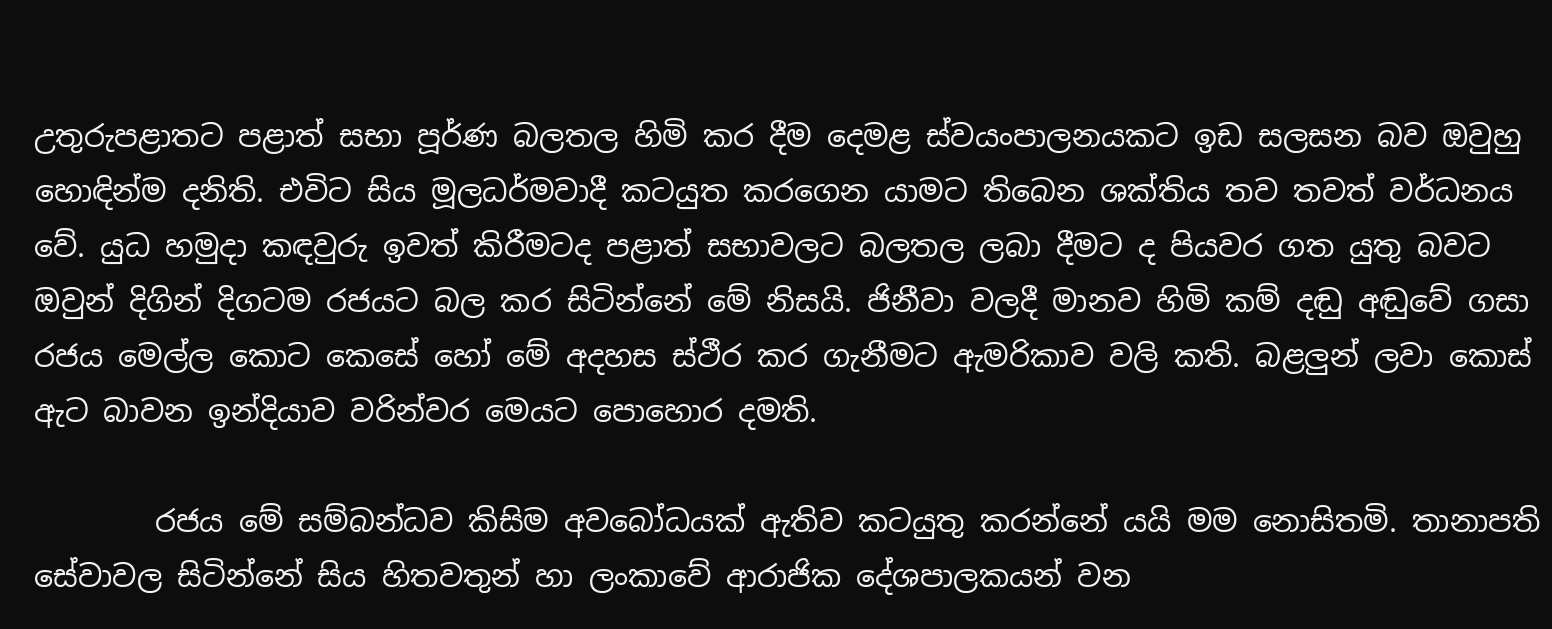උතුරුපළාතට පළාත් සභා පූර්ණ බලතල හිමි කර දීම දෙමළ ස්වයංපාලනයකට ඉඩ සලසන බව ඔවුහු හොඳින්ම දනිති. එවිට සිය මූලධර්මවාදී කටයුත කරගෙන යාමට තිබෙන ශක්තිය තව තවත් වර්ධනය වේ. යුධ හමුදා කඳවුරු ඉවත් කිරීමටද පළාත් සභාවලට බලතල ලබා දීමට ද පියවර ගත යුතු බවට ඔවුන් දිගින් දිගටම රජයට බල කර සිටින්නේ මේ නිසයි. ජිනීවා වලදී මානව හිමි කම් දඬු අඬුවේ ගසා රජය මෙල්ල කොට කෙසේ හෝ මේ අදහස ස්ථීර කර ගැනීමට ඇමරිකාව වලි කති. බළලුන් ලවා කොස් ඇට බාවන ඉන්දියාව වරින්වර මෙයට පොහොර දමති.

        රජය මේ සම්බන්ධව කිසිම අවබෝධයක් ඇතිව කටයුතු කරන්නේ යයි මම නොසිතමි. තානාපති සේවාවල සිටින්නේ සිය හිතවතුන් හා ලංකාවේ ආරාජික දේශපාලකයන් වන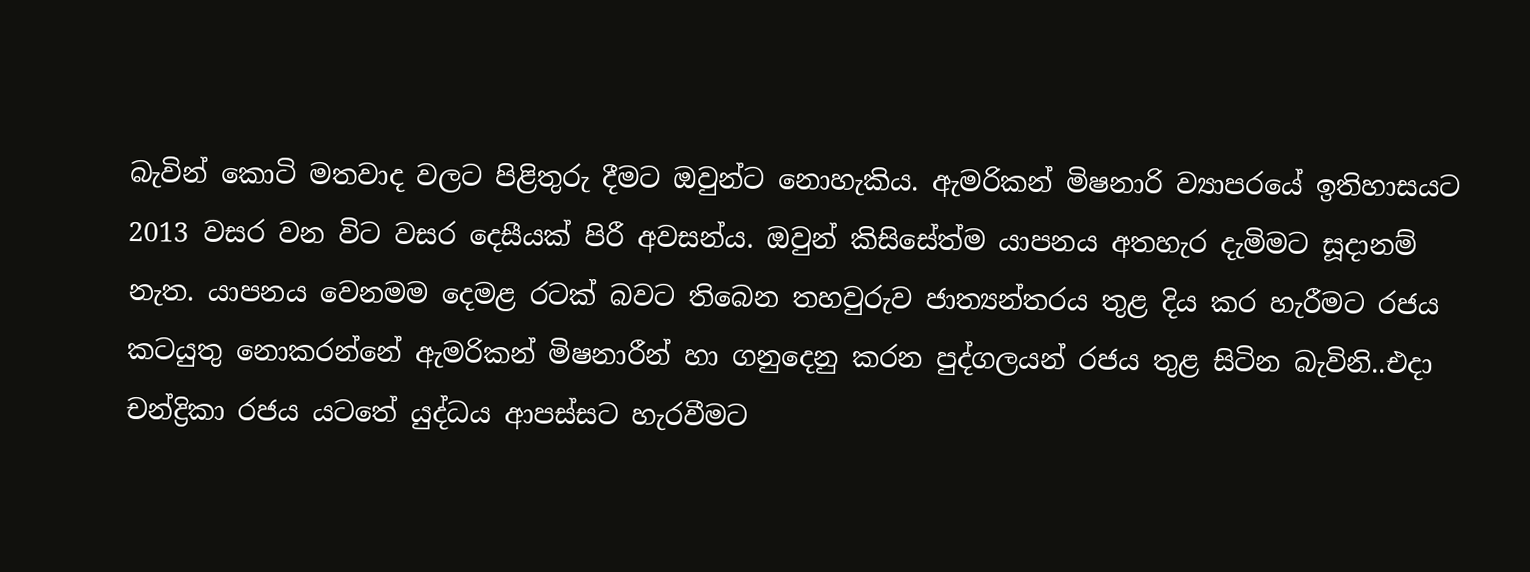බැවින් කොටි මතවාද වලට පිළිතුරු දීමට ඔවුන්ට නොහැකිය. ඇමරිකන් මිෂනාරි ව්‍යාපරයේ ඉතිහාසයට 2013 වසර වන විට වසර දෙසීයක් පිරී අවසන්ය. ඔවුන් කිසිසේත්ම යාපනය අතහැර දැමිමට සූදානම් නැත. යාපනය වෙනමම දෙමළ රටක් බවට තිබෙන තහවුරුව ජාත්‍යන්තරය තුළ දිය කර හැරීමට රජය කටයුතු නොකරන්නේ ඇමරිකන් මිෂනාරීන් හා ගනුදෙනු කරන පුද්ගලයන් රජය තුළ සිටින බැවිනි..එදා චන්ද්‍රිකා රජය යටතේ යුද්ධය ආපස්සට හැරවීමට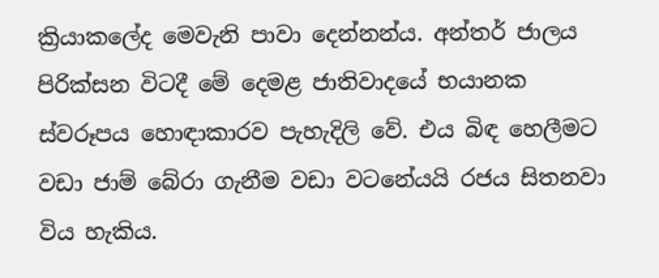ක්‍රියාකලේද මෙවැනි පාවා දෙන්නන්ය. අන්තර් ජාලය පිරික්සන විටදී මේ දෙමළ ජාතිවාදයේ භයානක ස්වරූපය හොඳාකාරව පැහැදිලි වේ. එය බිඳ හෙලීමට වඩා ජාම් බේරා ගැනීම වඩා වටනේයයි රජය සිතනවා විය හැකිය.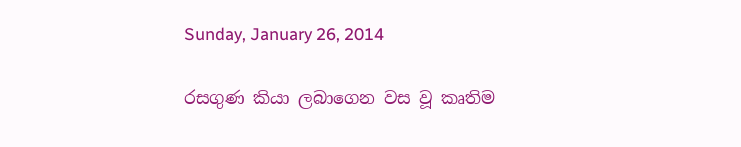Sunday, January 26, 2014

රසගුණ කියා ලබාගෙන වස වූ කෘතිම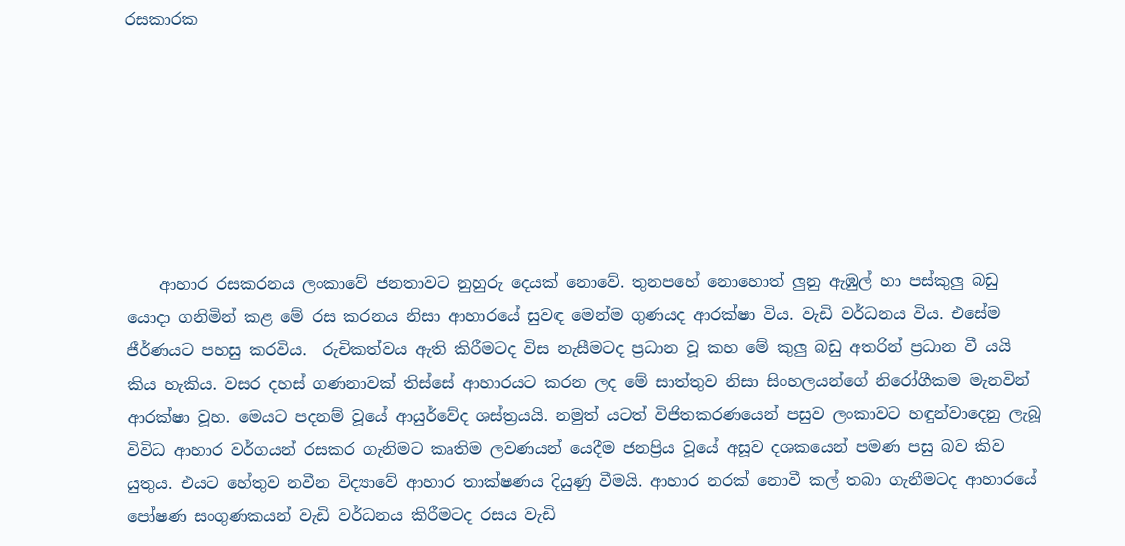රසකාරක







    ආහාර රසකරනය ලංකාවේ ජනතාවට නුහුරු දෙයක් නොවේ. තුනපහේ නොහොත් ලුනු ඇඹුල් හා පස්කුලු බඩු යොදා ගනිමින් කළ මේ රස කරනය නිසා ආහාරයේ සුවඳ මෙන්ම ගුණයද ආරක්ෂා විය. වැඩි වර්ධනය විය. එසේම ජීර්ණයට පහසු කරවිය.  රුචිකත්වය ඇති කිරීමටද විස නැසීමටද ප්‍රධාන වූ කහ මේ කුලු බඩු අතරින් ප්‍රධාන වී යයි කිය හැකිය. වසර දහස් ගණනාවක් තිස්සේ ආහාරයට කරන ලද මේ සාත්තුව නිසා සිංහලයන්ගේ නිරෝගීකම මැනවින් ආරක්ෂා වූහ. මෙයට පදනම් වූයේ ආයුර්වේද ශස්ත්‍රයයි. නමුත් යටත් විජිතකරණයෙන් පසුව ලංකාවට හඳුන්වාදෙනු ලැබූ විවිධ ආහාර වර්ගයන් රසකර ගැනිමට කෘතිම ලවණයන් යෙදීම ජනප්‍රිය වූයේ අසූව දශකයෙන් පමණ පසු බව කිව යුතුය. එයට හේතුව නවීන විද්‍යාවේ ආහාර තාක්ෂණය දියුණු වීමයි. ආහාර නරක් නොවී කල් තබා ගැනීමටද ආහාරයේ පෝෂණ සංගුණකයන් වැඩි වර්ධනය කිරීමටද රසය වැඩි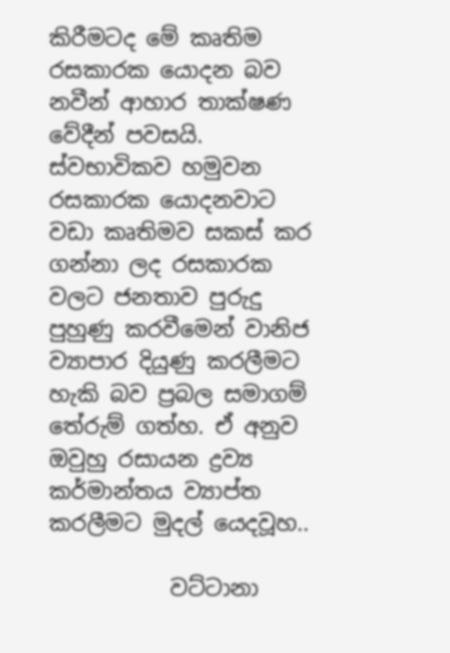කිරීමටද මේ කෘතිම රසකාරක යොදන බව නවීන් ආහාර තාක්ෂණ වේදීන් පවසයි.  ස්වභාවිකව හමුවන රසකාරක යොදනවාට වඩා කෘතිමව සකස් කර ගන්නා ලද රසකාරක වලට ජනතාව පුරුදු පුහුණු කරවීමෙන් වානිජ ව්‍යාපාර දියුණු කරලීමට හැකි බව ප්‍රබල සමාගම් තේරුම් ගත්හ. ඒ අනුව ඔවුහු රසායන ද්‍රව්‍ය කර්මාන්තය ව්‍යාප්ත කරලීමට මුදල් යෙදවූහ..

           වට්ටානා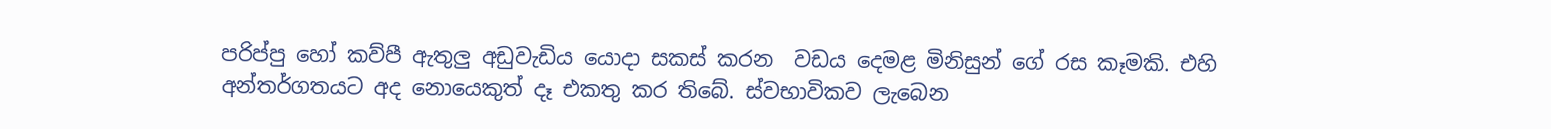පරිප්පු හෝ කව්පී ඇතුලු අඩුවැඩිය යොදා සකස් කරන  වඩය දෙමළ මිනිසුන් ගේ රස කෑමකි. එහි අන්තර්ගතයට අද නොයෙකුත් දෑ එකතු කර තිබේ. ස්වභාවිකව ලැබෙන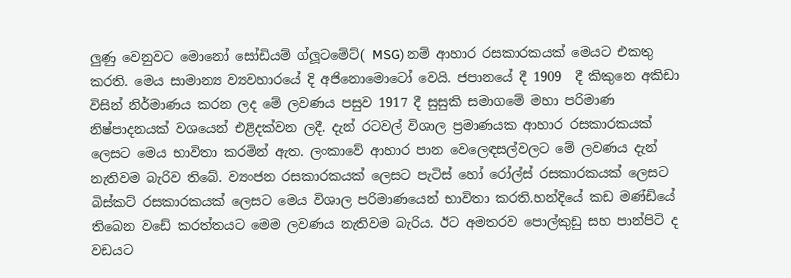ලුණු වෙනුවට මොනෝ සෝඩියම් ග්ලූටමේට්( MSG) නම් ආහාර රසකාරකයක් මෙයට එකතු කරති. මෙය සාමාන්‍ය ව්‍යවහාරයේ දි අජිනොමොටෝ වෙයි. ජපානයේ දී 1909  දී කිකුනෙ අකිඩා විසින් නිර්මාණය කරන ලද මේ ලවණය පසුව 1917 දී සුසුකි සමාගමේ මහා පරිමාණ නිෂ්පාදනයක් වශයෙන් එළිදක්වන ලදී. දැන් රටවල් විශාල ප්‍රමාණයක ආහාර රසකාරකයක් ලෙසට මෙය භාවිතා කරමින් ඇත. ලංකාවේ ආහාර පාන වෙලෙඳසල්වලට මේ ලවණය දැන් නැතිවම බැරිව තිබේ. ව්‍යංජන රසකාරකයක් ලෙසට පැටිස් හෝ රෝල්ස් රසකාරකයක් ලෙසට බිස්කට් රසකාරකයක් ලෙසට මෙය විශාල පරිමාණයෙන් භාවිතා කරති.හන්දියේ කඩ මණ්ඩියේ තිබෙන වඩේ කරත්තයට මෙම ලවණය නැතිවම බැරිය. ඊට අමතරව පොල්කුඩු සහ පාන්පිටි ද වඩයට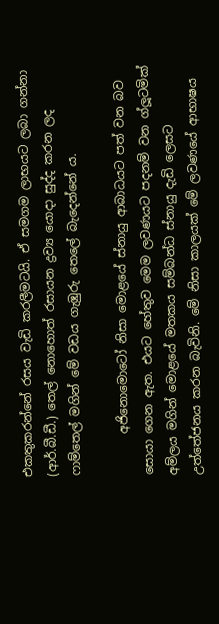එකතුකරන්නේ රසය වැඩි කරලීමටයි. ඒ සමගම ලාභයට ලබා ගන්නා (ආර්.බී.ඩී.) තෙල් නොහොත් රසායන ද්‍රව්‍ය යොදා සුද්ද කරන ලද ෆාම්තෙල් මගින් මේ වඩය ගැඹුරු තෙලේ බැදෙන්නේ ය.

       අජිනොමොටෝ නිසා මොළයේ ස්නායු ආබාධයට පත් වන බව සොයා ගෙන ඇත. එයට හේතුව මෙම ලවණයට පදනම් වන ග්ලූටමික් අම්ලය මගින් මොළයේ මතකය සම්බන්ධ ස්නායු දැඩි ලෙසට උත්තේජනය කරන බැවිනි. මේ නිසා කාලයක් මේ ලවණයේ ආභාෂය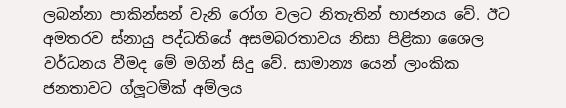ලබන්නා පාකින්සන් වැනි රෝග වලට නිතැතින් භාජනය වේ. ඊට අමතරව ස්නායු පද්ධතියේ අසමබරතාවය නිසා පිළිකා ශෛල වර්ධනය වීමද මේ මගින් සිදු වේ. සාමාන්‍ය යෙන් ලාංකික ජනතාවට ග්ලූටමික් අම්ලය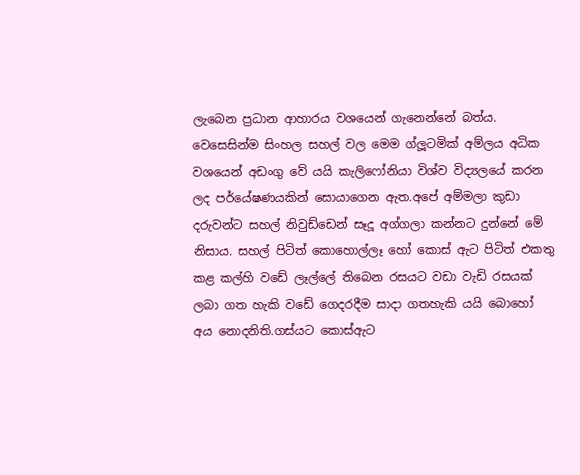ලැබෙන ප්‍රධාන ආහාරය වශයෙන් ගැනෙන්නේ බත්ය. වෙසෙසින්ම සිංහල සහල් වල මෙම ග්ලූටමික් අම්ලය අධික වශයෙන් අඩංගු වේ යයි කැලිෆෝනියා විශ්ව විද්‍යලයේ කරන ලද පර්යේෂණයකින් සොයාගෙන ඇත.අපේ අම්මලා කුඩා දරුවන්ට සහල් නිවුඩ්ඩෙන් සෑදූ අග්ගලා කන්නට දුන්නේ මේ නිසාය. සහල් පිටිත් කොහොල්ලෑ හෝ කොස් ඇට පිටිත් එකතු කළ කල්හි වඩේ ලෑල්ලේ තිබෙන රසයට වඩා වැඩි රසයක් ලබා ගත හැකි වඩේ ගෙදරදීම සාදා ගතහැකි යයි බොහෝ අය නොදනිති.ගස්යට කොස්ඇට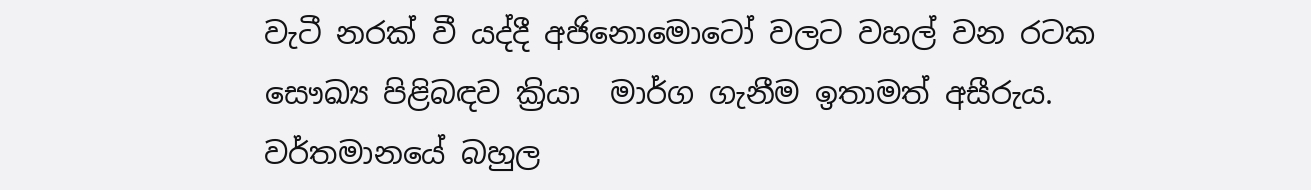වැටී නරක් වී යද්දී අජිනොමොටෝ වලට වහල් වන රටක සෞඛ්‍ය පිළිබඳව ක්‍රියා  මාර්ග ගැනීම ඉතාමත් අසීරුය. වර්තමානයේ බහුල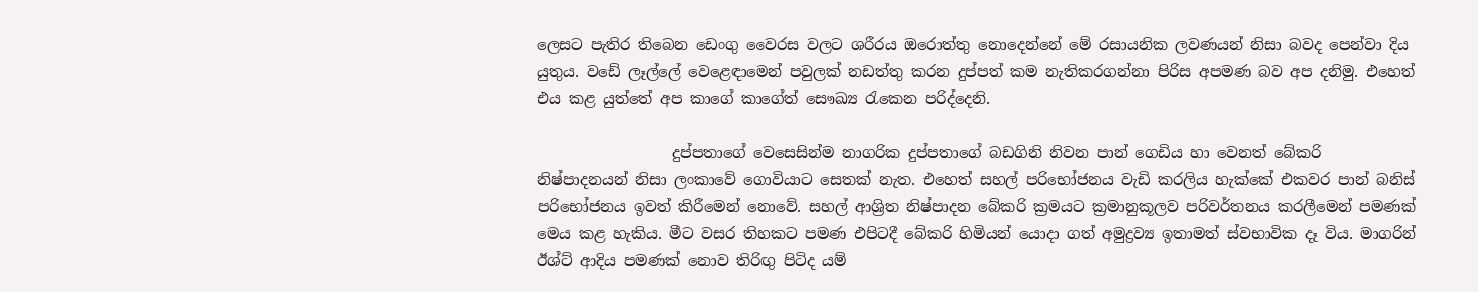ලෙසට පැතිර තිබෙන ඩෙංගු වෛරස වලට ශරීරය ඔරොත්තු නොදෙන්නේ මේ රසායනික ලවණයන් නිසා බවද පෙන්වා දිය යුතුය. වඩේ ලෑල්ලේ වෙළෙඳාමෙන් පවුලක් නඩත්තු කරන දුප්පත් කම නැතිකරගන්නා පිරිස අපමණ බව අප දනිමු. එහෙත් එය කළ යුත්තේ අප කාගේ කාගේත් සෞඛ්‍ය රැකෙන පරිද්දෙනි.

                  දුප්පතාගේ වෙසෙසින්ම නාගරික දුප්පතාගේ බඩගිනි නිවන පාන් ගෙඩිය හා වෙනත් බේකරි නිෂ්පාදනයන් නිසා ලංකාවේ ගොවියාට සෙතක් නැත. එහෙත් සහල් පරිභෝජනය වැඩි කරලිය හැක්කේ එකවර පාන් බනිස් පරිභෝජනය ඉවත් කිරීමෙන් නොවේ. සහල් ආශ්‍රිත නිෂ්පාදන බේකරි ක්‍රමයට ක්‍රමානුකූලව පරිවර්තනය කරලීමෙන් පමණක් මෙය කළ හැකිය. මීට වසර තිහකට පමණ එපිටදී බේකරි හිමියන් යොදා ගත් අමුද්‍රව්‍ය ඉතාමත් ස්වභාවික දෑ විය. මාගරින් ඊශ්ට් ආදිය පමණක් නොව තිරිඟු පිටිද යම්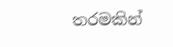තරමකින්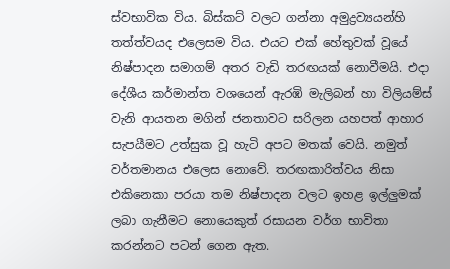ස්වභාවික විය. බිස්කට් වලට ගන්නා අමුද්‍රව්‍යයන්හි තත්ත්වයද එලෙසම විය. එයට එක් හේතුවක් වූයේ නිෂ්පාදන සමාගම් අතර වැඩි තරඟයක් නොවීමයි. එදා දේශීය කර්මාන්ත වශයෙන් ඇරඹි මැලිබන් හා විලියම්ස් වැනි ආයතන මගින් ජනතාවට සරිලන යහපත් ආහාර සැපයීමට උත්සුක වූ හැටි අපට මතක් වෙයි. නමුත් වර්තමානය එලෙස නොවේ. තරඟකාරිත්වය නිසා එකිනෙකා පරයා තම නිෂ්පාදන වලට ඉහළ ඉල්ලුමක් ලබා ගැනීමට නොයෙකුත් රසායන වර්ග භාවිතා කරන්නට පටන් ගෙන ඇත.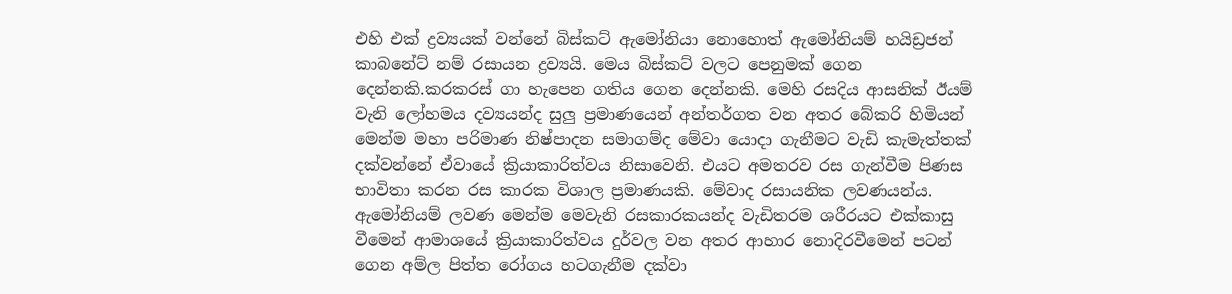එහි එක් ද්‍රව්‍යයක් වන්නේ බිස්කට් ඇමෝනියා නොහොත් ඇමෝනියම් හයිඩ්‍රජන් කාබනේට් නම් රසායන ද්‍රව්‍යයි. මෙය බිස්කට් වලට පෙනුමක් ගෙන දෙන්නකි.කරකරස් ගා හැපෙන ගතිය ගෙන දෙන්නකි. මෙහි රසදිය ආසනික් ඊයම් වැනි ලෝහමය දව්‍යයන්ද සුලු ප්‍රමාණයෙන් අන්තර්ගත වන අතර බේකරි හිමියන් මෙන්ම මහා පරිමාණ නිෂ්පාදන සමාගම්ද මේවා යොදා ගැනීමට වැඩි කැමැත්තක් දක්වන්නේ ඒවායේ ක්‍රියාකාරිත්වය නිසාවෙනි. එයට අමතරව රස ගැන්වීම පිණස භාවිතා කරන රස කාරක විශාල ප්‍රමාණයකි. මේවාද රසායනික ලවණයන්ය. ඇමෝනියම් ලවණ මෙන්ම මෙවැනි රසකාරකයන්ද වැඩිතරම ශරීරයට එක්කාසු වීමෙන් ආමාශයේ ක්‍රියාකාරිත්වය දුර්වල වන අතර ආහාර නොදිරවීමෙන් පටන් ගෙන අම්ල පිත්ත රෝගය හටගැනීම දක්වා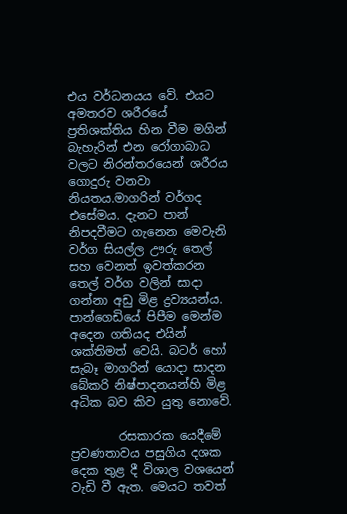එය වර්ධනයය වේ. එයට අමතරව ශරීරයේ ප්‍රතිශක්තිය හින වීම මගින්  බැහැරින් එන රෝගාබාධ වලට නිරන්තරයෙන් ශරීරය ගොදුරු වනවා නියතය.මාගරින් වර්ගද එසේමය. දැනට පාන් නිපදවීමට ගැනෙන මෙවැනි වර්ග සියල්ල ඌරු තෙල් සහ වෙනත් ඉවත්කරන තෙල් වර්ග වලින් සාදා ගන්නා අඩු මිළ ද්‍රව්‍යයන්ය. පාන්ගෙඩියේ පිපීම මෙන්ම අදෙන ගතියද එයින් ශක්තිමත් වෙයි. බටර් හෝ සැබෑ මාගරින් යොදා සාදන බේකරි නිෂ්පාදනයන්හි මිළ අධික බව කිව යුතු නොවේ.

        රසකාරක යෙදීමේ ප්‍රවණතාවය පසුගිය දශක දෙක තුළ දී විශාල වශයෙන් වැඩි වී ඇත. මෙයට තවත්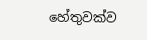හේතුවක්ව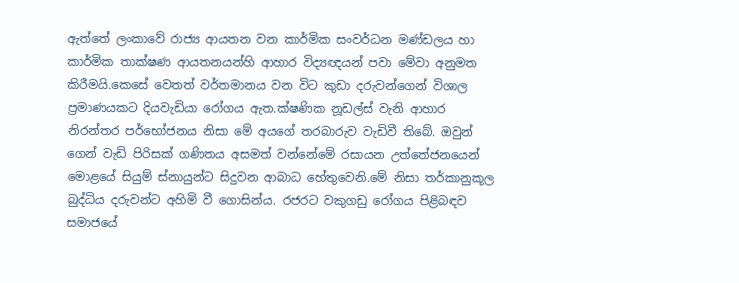ඇත්තේ ලංකාවේ රාජ්‍ය ආයතන වන කාර්මික සංවර්ධන මණ්ඩලය හා කාර්මික තාක්ෂණ ආයතනයන්හි ආහාර විද්‍යඥයන් පවා මේවා අනුමත කිරීමයි.කෙසේ වෙතත් වර්තමානය වන විට කුඩා දරුවන්ගෙන් විශාල ප්‍රමාණයකට දියවැඩියා රෝගය ඇත.ක්ෂණික නූඩල්ස් වැනි ආහාර නිරන්තර පර්භෝජනය නිසා මේ අයගේ තරබාරුව වැඩිවී තිබේ. ඔවුන් ගෙන් වැඩි පිරිසක් ගණිතය අසමත් වන්නේමේ රසායන උත්තේජනයෙන් මොළයේ සියුම් ස්නායුන්ට සිදුවන ආබාධ හේතුවෙනි.මේ නිසා තර්කානුකූල බුද්ධිය දරුවන්ට අහිමි වී ගොසින්ය. රජරට වකුගඩු රෝගය පිළිබඳව සමාජයේ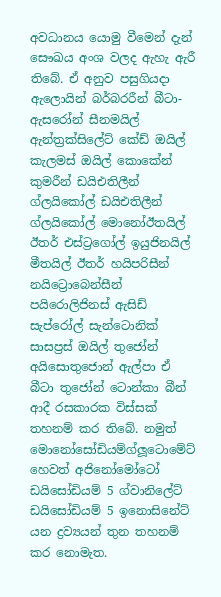අවධානය යොමු වීමෙන් දැන් සෞඛය අංශ වලද ඇහැ ඇරී තිබේ. ඒ අනුව පසුගියදා  ඇලොයින් බර්බරරීන් බීටා- ඇසරෝන් සීනමයිල් ඇන්ත්‍රක්සිලේට් කේඩ් ඔයිල් කැලමස් ඔයිල් කොකේන් කුමරීන් ඩයිඑතිලීන් ග්ලයිකෝල් ඩයිඑතිලීන් ග්ලයිකෝල් මොනෝඊතයිල් ඊතර් එස්ට්‍රගෝල් ඉයුජිනයිල් මීතයිල් ඊතර් හයිපරිසීන් නයිට්‍රොබෙන්සීන් පයිරොලිජිනස් ඇසිඩ් සැප්රෝල් සැන්ටොනික් සාසප්‍රස් ඔයිල් තුජෝන් අයිසොතුජොන් ඇල්පා ඒ බීටා තුජෝන් ටොන්කා බීන් ආදී රසකාරක විස්සක් තහනම් කර තිබේ. නමුත් මොනෝසෝඩියම්ග්ලූටොමේට් හෙවත් අජිනෝමෝටෝ ඩයිසෝඩියම් 5 ග්වානිලේට් ඩයිසෝඩියම් 5 ඉනොසිනේට් යන ද්‍රව්‍යයන් තුන තහනම් කර නොමැත.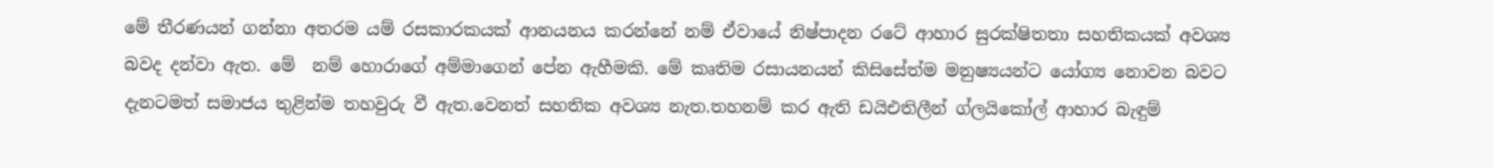මේ තීරණයන් ගන්නා අතරම යම් රසකාරකයක් ආනයනය කරන්නේ නම් ඒවායේ නිෂ්පාදන රටේ ආහාර සුරක්ෂිතතා සහතිකයක් අවශ්‍ය බවද දන්වා ඇත. මේ  නම් හොරාගේ අම්මාගෙන් පේන ඇහීමකි. මේ කෘතිම රසායනයන් කිසිසේත්ම මනුෂ්‍යයන්ට යෝග්‍ය නොවන බවට  දැනටමත් සමාජය තුළින්ම තහවුරු වී ඇත.වෙනත් සහතික අවශ්‍ය නැත.තහනම් කර ඇති ඩයිඑතිලීන් ග්ලයිකෝල් ආහාර බැඳුම්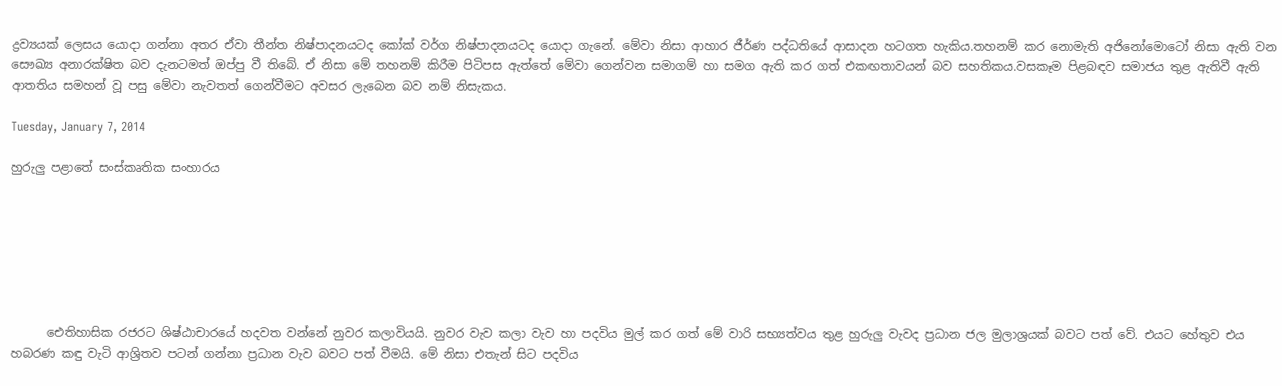ද්‍රව්‍යයක් ලෙසය යොදා ගන්නා අතර ඒවා තීන්ත නිෂ්පාදනයටද කෝක් වර්ග නිෂ්පාදනයටද යොදා ගැනේ. මේවා නිසා ආහාර ජීර්ණ පද්ධතියේ ආසාදන හටගත හැකිය.තහනම් කර නොමැති අජිනෝමොටෝ නිසා ඇති වන සෞඛ්‍ය අනාරක්ෂිත බව දැනටමත් ඔප්පු වී තිබේ. ඒ නිසා මේ තහනම් කිරීම පිටිපස ඇත්තේ මේවා ගෙන්වන සමාගම් හා සමග ඇති කර ගත් එකඟතාවයන් බව සහතිකය.වසකෑම පිළබඳව සමාජය තුළ ඇතිවී ඇති ආතතිය සමහන් වූ පසු මේවා නැවතත් ගෙන්වීමට අවසර ලැබෙන බව නම් නිසැකය.

Tuesday, January 7, 2014

හුරුලු පළාතේ සංස්කෘතික සංහාරය







      ඓතිහාසික රජරට ශිෂ්ඨාචාරයේ හදවත වන්නේ නුවර කලාවියයි. නුවර වැව කලා වැව හා පදවිය මුල් කර ගත් මේ වාරි සභ්‍යත්වය තුළ හුරුලු වැවද ප්‍රධාන ජල මුලාශ්‍රයක් බවට පත් වේ. එයට හේතුව එය හබරණ කඳු වැටි ආශ්‍රිතව පටන් ගන්නා ප්‍රධාන වැව බවට පත් වීමයි. මේ නිසා එතැන් සිට පදවිය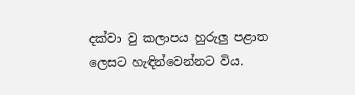දක්වා වු කලාපය හුරුලු පළාත ලෙසට හැඳින්වෙන්නට විය.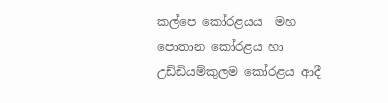කල්පෙ කෝරළයය  මහ පොතාන කෝරළය හා උඩ්ඩියම්කුලම කෝරළය ආදී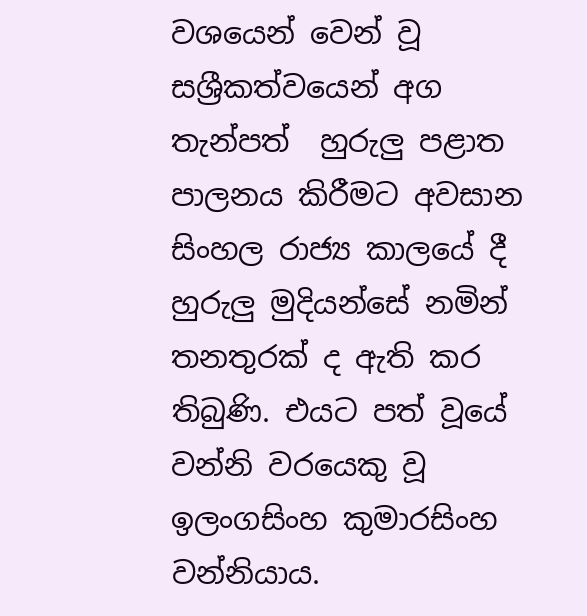වශයෙන් වෙන් වූ සශ්‍රීකත්වයෙන් අග තැන්පත්  හුරුලු පළාත පාලනය කිරීමට අවසාන සිංහල රාජ්‍ය කාලයේ දී හුරුලු මුදියන්සේ නමින් තනතුරක් ද ඇති කර තිබුණි. එයට පත් වූයේ වන්නි වරයෙකු වූ ඉලංගසිංහ කුමාරසිංහ වන්නියාය.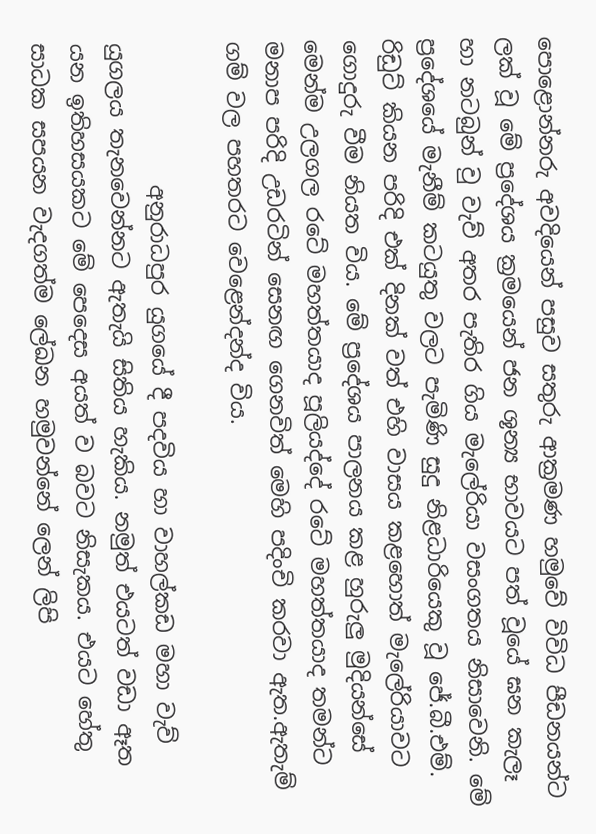පොළොන්නරු අවදියෙන් පසුව සතුරු ආක්‍රමණ හමුවේ විවිධ පීඩනයන්ට ලක් වූ මේ ප්‍රදේශය ක්‍රමයෙන් ජන ශූන්‍ය භාවයට පත් වූයේ ඝන කැලෑ හා නටබුන් වු වැව් අතර පැතිර ගිය මැලේරියා වසංගතය නිසාවෙනි. මේ ප්‍රදේශයේ මැනීම් කටයුතු වලට පැමිණි සුදු නිළධාරියෙකු වූ ජේ.බී.එම්. රිඩුට් කියන පරිදි එක් දිනක් වත් එහි වාසය කළහොත් මැලේරියාවට ගොදුරු වීම නියත විය. මේ ප්‍රදේශය පාලනය කළ හුරුලු මුදියන්සේ  මෙන්ම උලගල රටේ මහත්තයාද පූලියද්දේ රටේ මහත්තයාද තමන්ට මනාප පරිදි උඩරටින් සෙනඟ ගෙනවිත් මෙහි පදිංචි කරවා ඇත.ඇතැම් ගම් වල පහතරට වෙළෙන්දන්ද විය.

             අනුරාධපුර යුගයේ දී පදවිය හා වාහල්කඩ මහා වැව් යුගලය තැනවෙන්නට ඇතැයි සිතිය හැකිය. නමුත් එයටත් වඩා ඈත යන ඉතිහසයකට මේ පෙදෙස අයත් ව බවට නිසැකය. එයට හේතු සාධක සපයන වැදගත්ම ලේඛන හමුවන්නේ ලෙන් ලිපි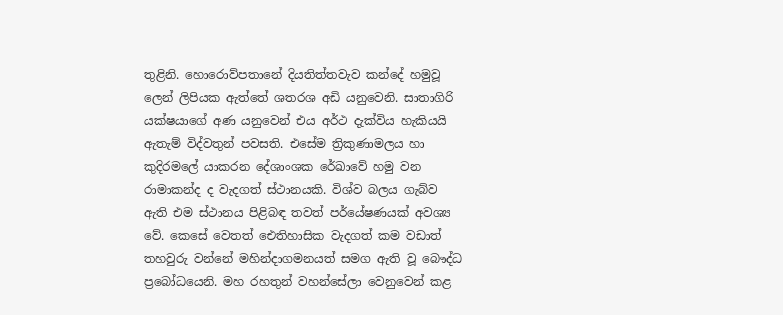තුළිනි. හොරොව්පතානේ දියතිත්තවැව කන්දේ හමුවූ ලෙන් ලිපියක ඇත්තේ ශතරශ අඩි යනුවෙනි. සාතාගිරි යක්ෂයාගේ අණ යනුවෙන් එය අර්ථ දැක්විය හැකියයි ඇතැම් විද්වතුන් පවසති. එසේම ත්‍රිකුණාමලය හා කුදිරමලේ යාකරන දේශාංශක රේඛාවේ හමු වන රාමාකන්ද ද වැදගත් ස්ථානයකි. විශ්ව බලය ගැබ්ව ඇති එම ස්ථානය පිළිබඳ තවත් පර්යේෂණයක් අවශ්‍ය වේ. කෙසේ වෙතත් ඓතිහාසික වැදගත් කම වඩාත් තහවුරු වන්නේ මහින්දාගමනයත් සමග ඇති වූ බෞද්ධ ප්‍රබෝධයෙනි. මහ රහතුන් වහන්සේලා වෙනුවෙන් කළ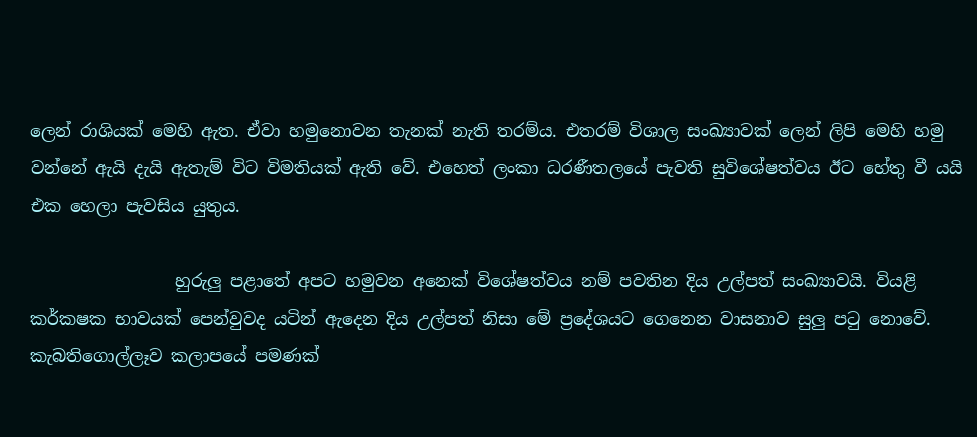ලෙන් රාශියක් මෙහි ඇත. ඒවා හමුනොවන තැනක් නැති තරම්ය. එතරම් විශාල සංඛ්‍යාවක් ලෙන් ලිපි මෙහි හමු වන්නේ ඇයි දැයි ඇතැම් විට විමතියක් ඇති වේ. එහෙත් ලංකා ධරණීතලයේ පැවති සුවිශේෂත්වය ඊට හේතු වී යයි එක හෙලා පැවසිය යුතුය.

                 හුරුලු පළාතේ අපට හමුවන අනෙක් විශේෂත්වය නම් පවතින දිය උල්පත් සංඛ්‍යාවයි. වියළි කර්කෂක භාවයක් පෙන්වුවද යටින් ඇදෙන දිය උල්පත් නිසා මේ ප්‍රදේශයට ගෙනෙන වාසනාව සුලු පටු නොවේ. කැබතිගොල්ලෑව කලාපයේ පමණක්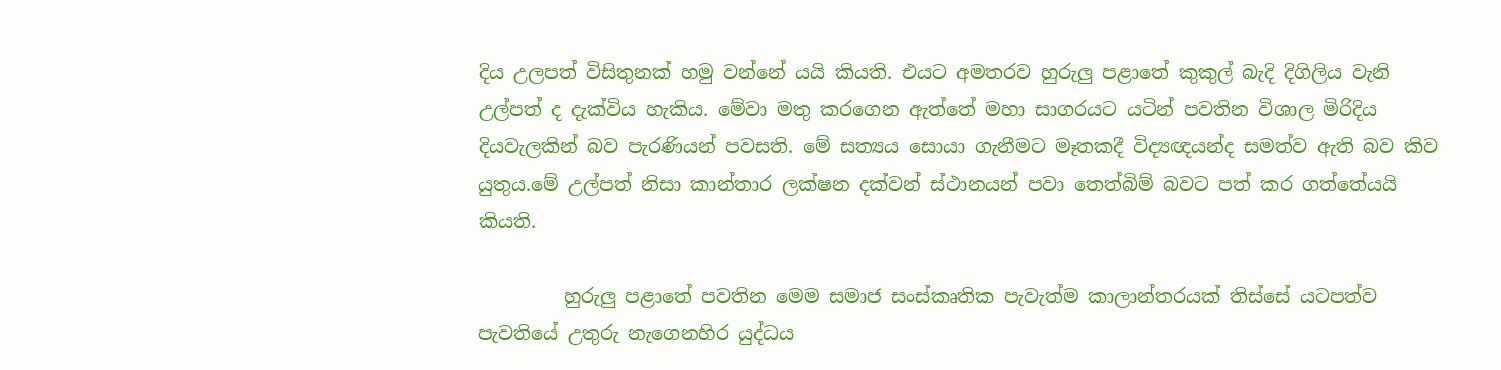දිය උලපත් විසිතුනක් හමු වන්නේ යයි කියති. එයට අමතරව හුරුලු පළාතේ කුකුල් බැදි දිගිලිය වැනි උල්පත් ද දැක්විය හැකිය. මේවා මතු කරගෙන ඇත්තේ මහා සාගරයට යටින් පවතින විශාල මිරිදිය දියවැලකින් බව පැරණියන් පවසති. මේ සත්‍යය සොයා ගැනීමට මෑතකදී විද්‍යඥයන්ද සමත්ව ඇති බව කිව යුතුය.මේ උල්පත් නිසා කාන්තාර ලක්ෂන දක්වන් ස්ථානයන් පවා තෙත්බිම් බවට පත් කර ගත්තේයයි කියති.

         හුරුලු පළාතේ පවතින මෙම සමාජ සංස්කෘතික පැවැත්ම කාලාන්තරයක් තිස්සේ යටපත්ව පැවතියේ උතුරු නැගෙනහිර යුද්ධය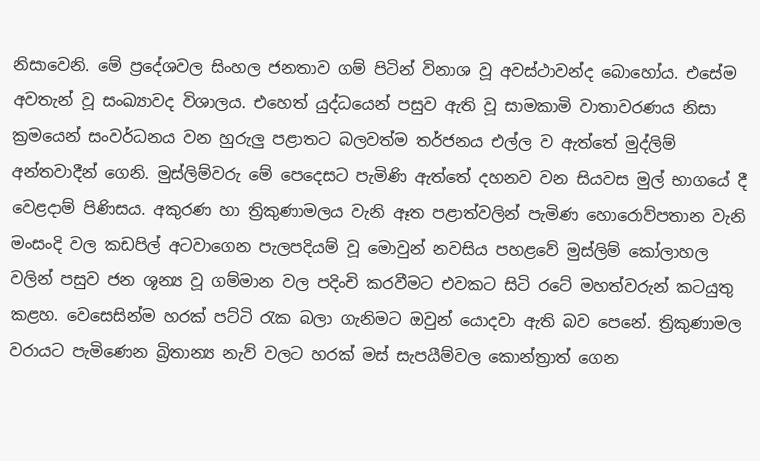නිසාවෙනි. මේ ප්‍රදේශවල සිංහල ජනතාව ගම් පිටින් විනාශ වූ අවස්ථාවන්ද බොහෝය. එසේම අවතැන් වූ සංඛ්‍යාවද විශාලය. එහෙත් යුද්ධයෙන් පසුව ඇති වූ සාමකාමි වාතාවරණය නිසා ක්‍රමයෙන් සංවර්ධනය වන හුරුලු පළාතට බලවත්ම තර්ජනය එල්ල ව ඇත්තේ මුද්ලිම් අන්තවාදීන් ගෙනි. මුස්ලිම්වරු මේ පෙදෙසට පැමිණි ඇත්තේ දහනව වන සියවස මුල් භාගයේ දී වෙළදාම් පිණිසය. අකුරණ හා ත්‍රිකුණාමලය වැනි ඈත පළාත්වලින් පැමිණ හොරොව්පතාන වැනි මංසංදි වල කඩපිල් අටවාගෙන පැලපදියම් වූ මොවුන් නවසිය පහළවේ මුස්ලිම් කෝලාහල වලින් පසුව ජන ශූන්‍ය වූ ගම්මාන වල පදිංචි කරවීමට එවකට සිටි රටේ මහත්වරුන් කටයුතු කළහ. වෙසෙසින්ම හරක් පට්ටි රැක බලා ගැනිමට ඔවුන් යොදවා ඇති බව පෙනේ. ත්‍රිකුණාමල වරායට පැමිණෙන බ්‍රිතාන්‍ය නැව් වලට හරක් මස් සැපයීම්වල කොන්ත්‍රාත් ගෙන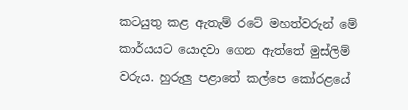කටයුතු කළ ඇතැම් රටේ මහත්වරුන් මේ කාර්යයට යොදවා ගෙන ඇත්තේ මුස්ලිම් වරුය. හුරුලු පළාතේ කල්පෙ කෝරළයේ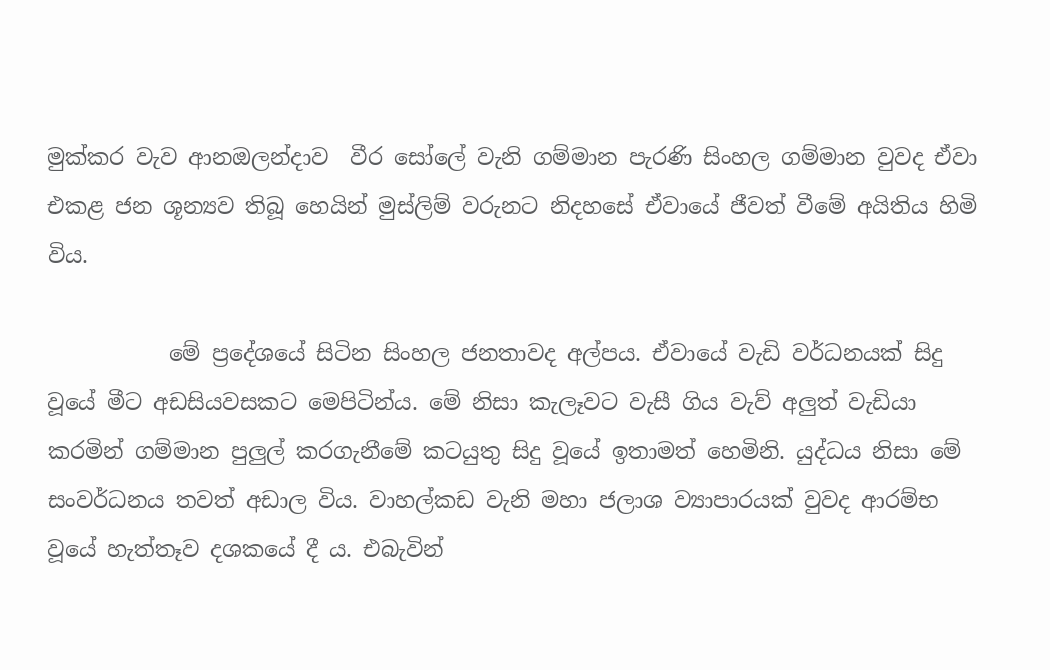මුක්කර වැව ආනඔලන්දාව  වීර සෝලේ වැනි ගම්මාන පැරණි සිංහල ගම්මාන වුවද ඒවා එකළ ජන ශූන්‍යව තිබූ හෙයින් මුස්ලිම් වරුනට නිදහසේ ඒවායේ ජීවත් වීමේ අයිතිය හිමි විය.

           මේ ප්‍රදේශයේ සිටින සිංහල ජනතාවද අල්පය. ඒවායේ වැඩි වර්ධනයක් සිදු වූයේ මීට අඩසියවසකට මෙපිටින්ය. මේ නිසා කැලෑවට වැසී ගිය වැව් අලුත් වැඩියා කරමින් ගම්මාන පුලුල් කරගැනීමේ කටයුතු සිදු වූයේ ඉතාමත් හෙමිනි. යුද්ධය නිසා මේ සංවර්ධනය තවත් අඩාල විය. වාහල්කඩ වැනි මහා ජලාශ ව්‍යාපාරයක් වුවද ආරම්භ වූයේ හැත්තෑව දශකයේ දී ය. එබැවින්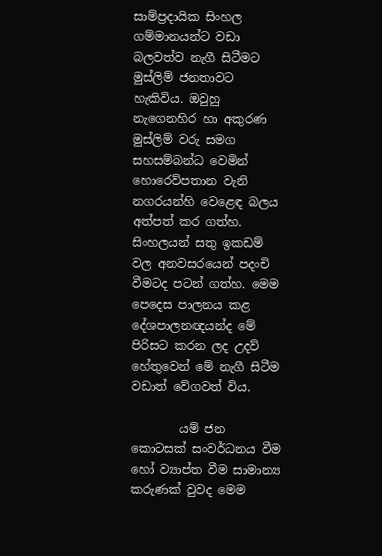සාම්ප්‍රදායික සිංහල ගම්මානයන්ට වඩා බලවත්ව නැගී සිටීමට මුස්ලිම් ජනතාවට හැකිවිය. ඔවුහු නැගෙනහිර හා අකුරණ මුස්ලිම් වරු සමග සහසම්බන්ධ වෙමින් හොරෙව්පතාන වැනි නගරයන්හි වෙළෙඳ බලය අත්පත් කර ගත්හ. සිංහලයන් සතු ඉකඩම් වල අනවසරයෙන් පදංචි වීමටද පටන් ගත්හ. මෙම පෙදෙස පාලනය කළ දේශපාලනඥයන්ද මේ පිරිසට කරන ලද උදව් හේතුවෙන් මේ නැගී සිටීම වඩාත් වේගවත් විය.

        යම් ජන කොටසක් සංවර්ධනය වීම හෝ ව්‍යාප්ත වීම සාමාන්‍ය කරුණක් වුවද මෙම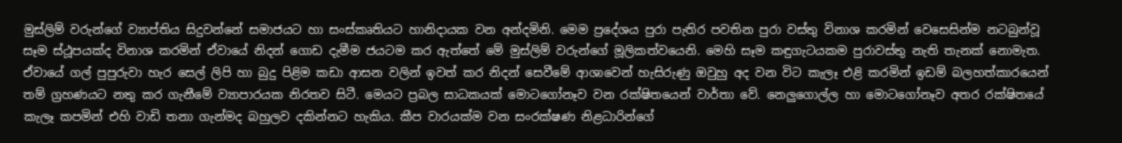මුස්ලිම් වරුන්ගේ ව්‍යාප්තිය සිදුවන්නේ සමාජයට හා සංස්කෘතියට හානිදායක වන අන්දමිනි. මෙම ප්‍රදේශය පුරා පැතිර පවතින පුරා වස්තු විනාශ කරමින් වෙසෙසින්ම නටබුන්වූ සෑම ස්ථූපයක්ද විනාශ කරමින් ඒවායේ නිදන් ගොඩ දැමීම ජයටම කර ඇත්තේ මේ මුස්ලිම් වරුන්ගේ මූලිකත්වයෙනි. මෙහි සෑම කඳුගැටයකම පුරාවස්තු නැති තැනක් නොමැත. ඒවායේ ගල් පුපුරුවා හැර සෙල් ලිපි හා බුදු පිළිම කඩා ආසන වලින් ඉවත් කර නිදන් සෙවීමේ ආශාවෙන් හැසිරුණු ඔවුහු අද වන විට කැලෑ එළි කරමින් ඉඩම් බලහත්කාරයෙන් තම් ග්‍රහණයට නතු කර ගැනීමේ ව්‍යාපාරයක නිරතව සිටී. මෙයට ප්‍රබල සාධකයක් මොටගෝනෑව වන රක්ෂිතයෙන් වාර්තා වේ. නෙලුගොල්ල හා මොටගෝනෑව අතර රක්ෂිතයේ කැලෑ කපමින් එහි වාඩි තනා ගැන්මද බහුලව දකින්නට හැකිය. කීප වාරයක්ම වන සංරක්ෂණ නිළධාරින්ගේ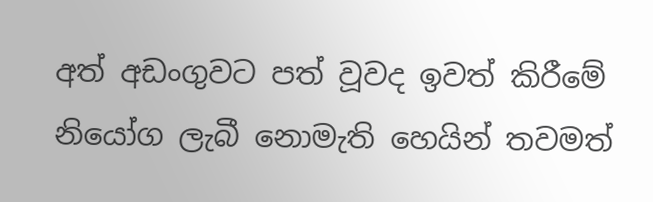අත් අඩංගුවට පත් වූවද ඉවත් කිරීමේ නියෝග ලැබී නොමැති හෙයින් තවමත්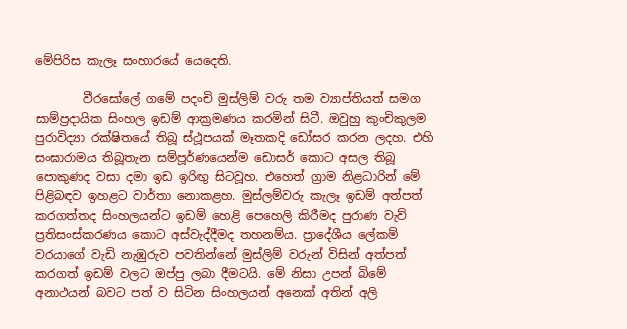මේපිරිස කැලෑ සංහාරයේ යෙදෙති.

        වීරසෝලේ ගමේ පදංචි මුස්ලිම් වරු තම ව්‍යාප්තියත් සමග සාම්ප්‍රදායික සිංහල ඉඩම් ආක්‍රමණය කරමින් සිටී. ඔවුහු කුංචිකුලම පුරාවිද්‍යා රක්ෂිතයේ තිබූ ස්ථූපයක් මෑතකදි ඩෝසර කරන ලදහ. එහි සංඝාරාමය තිබූතැන සම්පූර්ණයෙන්ම ඩොසර් කොට අසල තිබූ පොකුණද වසා දමා ඉඩ ඉරිඟු සිටවූහ. එහෙත් ග්‍රාම නිළධාරින් මේ පිළිබඳව ඉහළට වාර්තා නොකළහ. මුස්ලම්වරු කැලෑ ඉඩම් අත්පත් කරගත්තද සිංහලයන්ට ඉඩම් හෙළි පෙහෙලි කිරීමද පුරාණ වැව් ප්‍රතිසංස්කරණය කොට අස්වැද්දීමද තහනම්ය. ප්‍රාදේශීය ලේකම් වරයාගේ වැඩි නැඹුරුව පවතින්නේ මුස්ලිම් වරුන් විසින් අත්පත් කරගත් ඉඩම් වලට ඔප්පු ලබා දීමටයි. මේ නිසා උපන් බිමේ අනාථයන් බවට පත් ව සිටින සිංහලයන් අනෙක් අතින් අලි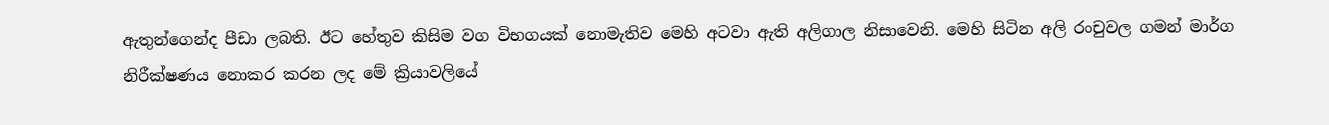ඇතුන්ගෙන්ද පීඩා ලබති. ඊට හේතුව කිසිම වග විභගයක් නොමැතිව මෙහි අටවා ඇති අලිගාල නිසාවෙනි. මෙහි සිටින අලි රංචුවල ගමන් මාර්ග නිරීක්ෂණය නොකර කරන ලද මේ ක්‍රියාවලියේ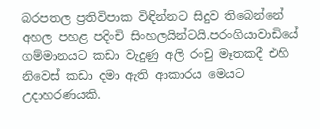බරපතල ප්‍රතිවිපාක විඳින්නට සිදුව තිබෙන්නේ අහල පහළ පදිංචි සිංහලයින්ටයි.පරංගියාවාඩියේ ගම්මානයට කඩා වැදුණු අලි රංචු මෑතකදී එහි නිවෙස් කඩා දමා ඇති ආකාරය මෙයට උදාහරණයකි.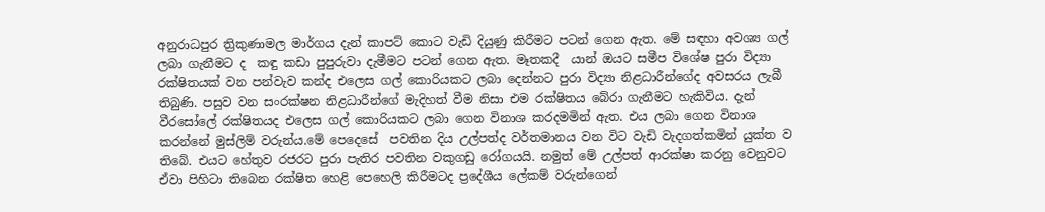අනුරාධපුර ත්‍රිකුණාමල මාර්ගය දැන් කාපට් කොට වැඩි දියුණු කිරීමට පටන් ගෙන ඇත. මේ සඳහා අවශ්‍ය ගල් ලබා ගැනීමට ද  කඳු කඩා පුපුරුවා දැමීමට පටන් ගෙන ඇත. මෑතකදී  යාන් ඔයට සමීප විශේෂ පුරා විද්‍යා රක්ෂිතයක් වන පන්වැව කන්ද එලෙස ගල් කොරියකට ලබා දෙන්නට පුරා විද්‍යා නිළධාරීන්ගේද අවසරය ලැබී තිබුණි. පසුව වන සංරක්ෂන නිළධාරීන්ගේ මැදිහත් වීම නිසා එම රක්ෂිතය බේරා ගැනීමට හැකිවිය. දැන් වීරසෝලේ රක්ෂිතයද එලෙස ගල් කොරියකට ලබා ගෙන විනාශ කරදමමින් ඇත. එය ලබා ගෙන විනාශ කරන්නේ මුස්ලිම් වරුන්ය.මේ පෙදෙසේ  පවතින දිය උල්පත්ද වර්තමානය වන විට වැඩි වැදගත්කමින් යුක්ත ව තිබේ. එයට හේතුව රජරට පුරා පැතිර පවතින වකුගඩු රෝගයයි. නමුත් මේ උල්පත් ආරක්ෂා කරනු වෙනුවට ඒවා පිහිටා තිබෙන රක්ෂිත හෙළි පෙහෙලි කිරීමටද ප්‍රදේශීය ලේකම් වරුන්ගෙන්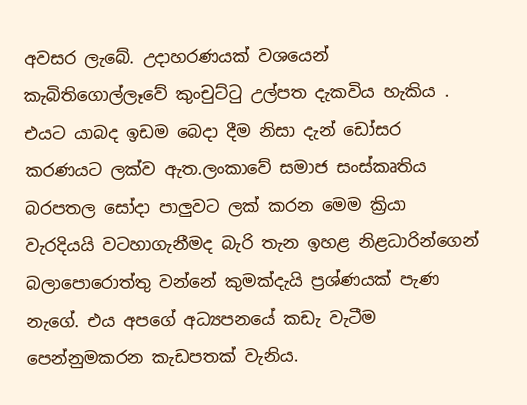අවසර ලැබේ. උදාහරණයක් වශයෙන් කැබිතිගොල්ලෑවේ කුංචුට්ටු උල්පත දැකවිය හැකිය . එයට යාබද ඉඩම බෙදා දීම නිසා දැන් ඩෝසර කරණයට ලක්ව ඇත.ලංකාවේ සමාජ සංස්කෘතිය බරපතල සෝදා පාලුවට ලක් කරන මෙම ක්‍රියා වැරදියයි වටහාගැනීමද බැරි තැන ඉහළ නිළධාරින්ගෙන් බලාපොරොත්තු වන්නේ කුමක්දැයි ප්‍රශ්ණයක් පැණ නැගේ. එය අපගේ අධ්‍යපනයේ කඩැ වැටීම පෙන්නුමකරන කැඩපතක් වැනිය.